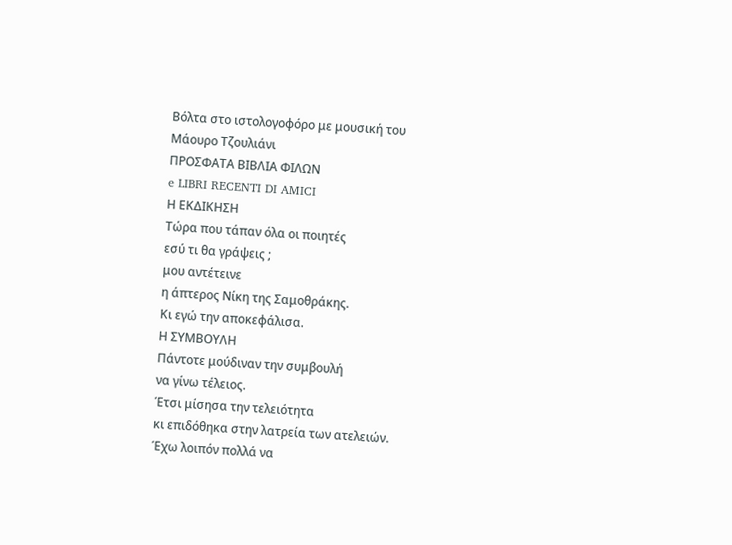Βόλτα στο ιστολογοφόρο με μουσική του Μάουρο Τζουλιάνι
ΠΡΟΣΦΑΤΑ ΒΙΒΛΙΑ ΦΙΛΩΝ
e LIBRI RECENTI DI AMICI
Η ΕΚΔΙΚΗΣΗ
Τώρα που τάπαν όλα οι ποιητές
εσύ τι θα γράψεις ;
μου αντέτεινε
η άπτερος Νίκη της Σαμοθράκης.
Κι εγώ την αποκεφάλισα.
Η ΣΥΜΒΟΥΛΗ
Πάντοτε μούδιναν την συμβουλή
να γίνω τέλειος.
Έτσι μίσησα την τελειότητα
κι επιδόθηκα στην λατρεία των ατελειών.
Έχω λοιπόν πολλά να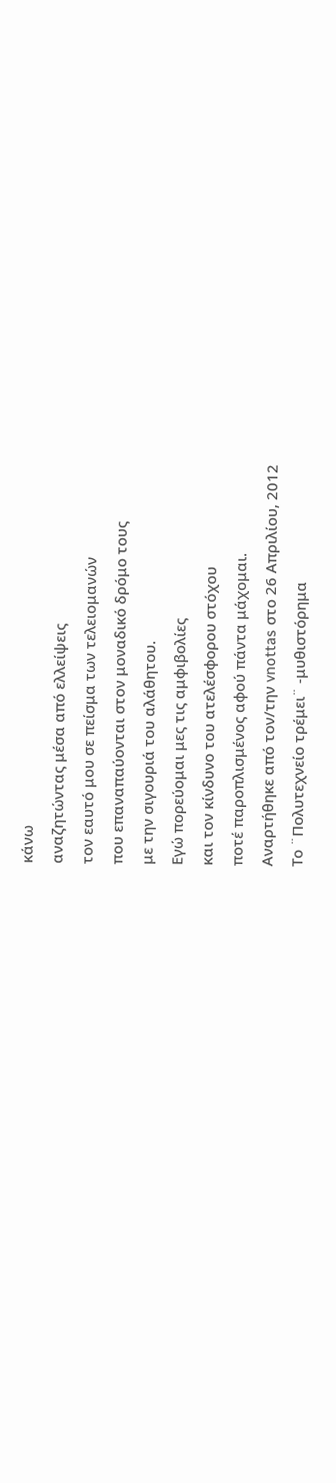κάνω
αναζητώντας μέσα από ελλείψεις
τον εαυτό μου σε πείσμα των τελειομανών
που επαναπαύονται στον μοναδικό δρόμο τους
με την σιγουριά του αλάθητου.
Εγώ πορεύομαι μες τις αμφιβολίες
και τον κίνδυνο του ατελέσφορου στόχου
ποτέ παροπλισμένος αφού πάντα μάχομαι.
Αναρτήθηκε από τον/την vnottas στο 26 Απριλίου, 2012
Το ¨Πολυτεχνείο τρέμει¨ -μυθιστόρημα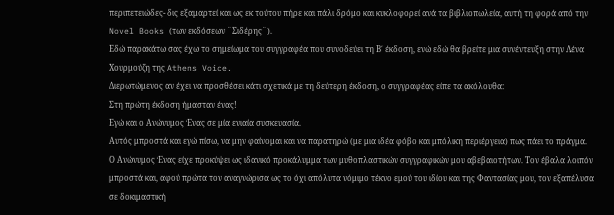περιπετειώδες- δις εξαμαρτεί και ως εκ τούτου πήρε και πάλι δρόμο και κυκλοφορεί ανά τα βιβλιοπωλεία, αυτή τη φορά από την Novel Books (των εκδόσεων ¨Σιδέρης¨).
Εδώ παρακάτω σας έχω το σημείωμα του συγγραφέα που συνοδεύει τη Β΄ έκδοση, ενώ εδώ θα βρείτε μια συνέντευξη στην Λένα Χουρμούζη της Athens Voice.
Διερωτώμενος αν έχει να προσθέσει κάτι σχετικά με τη δεύτερη έκδοση, ο συγγραφέας είπε τα ακόλουθα:
Στη πρώτη έκδοση ήμασταν ένας!
Εγώ και ο Ανώνυμος Ένας σε μία ενιαία συσκευασία.
Αυτός μπροστά και εγώ πίσω, να μην φαίνομαι και να παρατηρώ (με μια ιδέα φόβο και μπόλικη περιέργεια) πως πάει το πράγμα.
Ο Ανώνυμος Ένας είχε προκύψει ως ιδανικό προκάλυμμα των μυθοπλαστικών συγγραφικών μου αβεβαιοτήτων. Τον έβαλα λοιπόν μπροστά και, αφού πρώτα τον αναγνώρισα ως το όχι απόλυτα νόμιμο τέκνο εμού του ιδίου και της Φαντασίας μου, τον εξαπέλυσα σε δοκιμαστική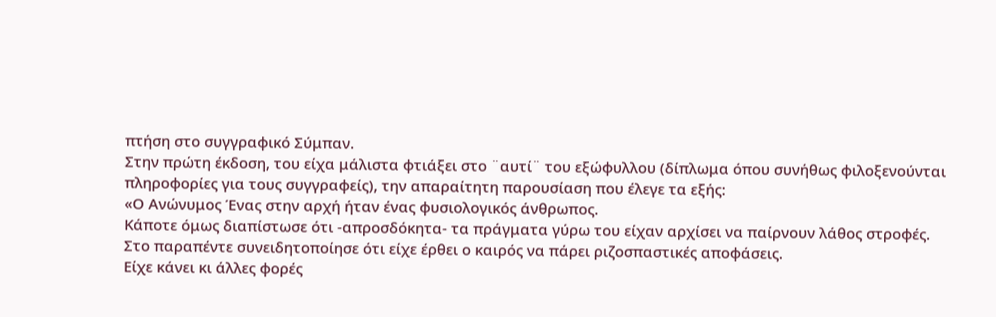πτήση στο συγγραφικό Σύμπαν.
Στην πρώτη έκδοση, του είχα μάλιστα φτιάξει στο ¨αυτί¨ του εξώφυλλου (δίπλωμα όπου συνήθως φιλοξενούνται πληροφορίες για τους συγγραφείς), την απαραίτητη παρουσίαση που έλεγε τα εξής:
«Ο Ανώνυμος Ένας στην αρχή ήταν ένας φυσιολογικός άνθρωπος.
Κάποτε όμως διαπίστωσε ότι -απροσδόκητα- τα πράγματα γύρω του είχαν αρχίσει να παίρνουν λάθος στροφές.
Στο παραπέντε συνειδητοποίησε ότι είχε έρθει ο καιρός να πάρει ριζοσπαστικές αποφάσεις.
Είχε κάνει κι άλλες φορές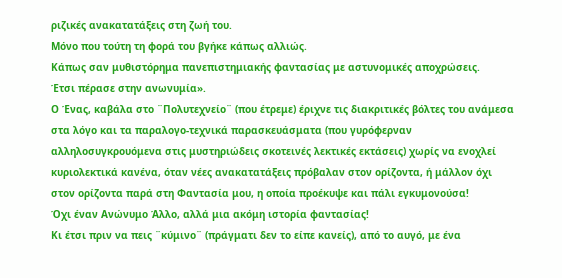ριζικές ανακατατάξεις στη ζωή του.
Μόνο που τούτη τη φορά του βγήκε κάπως αλλιώς.
Κάπως σαν μυθιστόρημα πανεπιστημιακής φαντασίας με αστυνομικές αποχρώσεις.
Έτσι πέρασε στην ανωνυμία».
Ο Ένας, καβάλα στο ¨Πολυτεχνείο¨ (που έτρεμε) έριχνε τις διακριτικές βόλτες του ανάμεσα στα λόγο και τα παραλογο-τεχνικά παρασκευάσματα (που γυρόφερναν αλληλοσυγκρουόμενα στις μυστηριώδεις σκοτεινές λεκτικές εκτάσεις) χωρίς να ενοχλεί κυριολεκτικά κανένα, όταν νέες ανακατατάξεις πρόβαλαν στον ορίζοντα, ή μάλλον όχι στον ορίζοντα παρά στη Φαντασία μου, η οποία προέκυψε και πάλι εγκυμονούσα!
Όχι έναν Ανώνυμο Άλλο, αλλά μια ακόμη ιστορία φαντασίας!
Κι έτσι πριν να πεις ¨κύμινο¨ (πράγματι δεν το είπε κανείς), από το αυγό, με ένα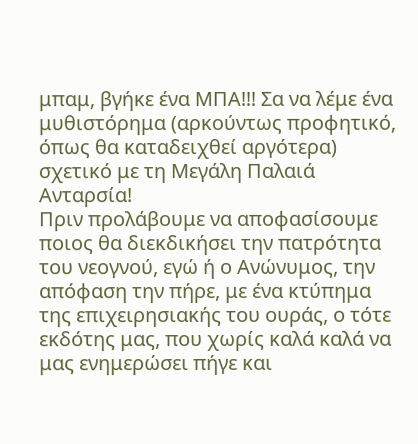μπαμ, βγήκε ένα ΜΠΑ!!! Σα να λέμε ένα μυθιστόρημα (αρκούντως προφητικό, όπως θα καταδειχθεί αργότερα) σχετικό με τη Μεγάλη Παλαιά Ανταρσία!
Πριν προλάβουμε να αποφασίσουμε ποιος θα διεκδικήσει την πατρότητα του νεογνού, εγώ ή ο Ανώνυμος, την απόφαση την πήρε, με ένα κτύπημα της επιχειρησιακής του ουράς, ο τότε εκδότης μας, που χωρίς καλά καλά να μας ενημερώσει πήγε και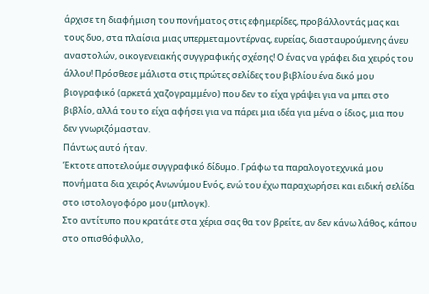άρχισε τη διαφήμιση του πονήματος στις εφημερίδες, προβάλλοντάς μας και τους δυο, στα πλαίσια μιας υπερμεταμοντέρνας, ευρείας, διασταυρούμενης άνευ αναστολών, οικογενειακής συγγραφικής σχέσης! Ο ένας να γράφει δια χειρός του άλλου! Πρόσθεσε μάλιστα στις πρώτες σελίδες του βιβλίου ένα δικό μου βιογραφικό (αρκετά χαζογραμμένο) που δεν το είχα γράψει για να μπει στο βιβλίο, αλλά του το είχα αφήσει για να πάρει μια ιδέα για μένα ο ίδιος, μια που δεν γνωριζόμασταν.
Πάντως αυτό ήταν.
Έκτοτε αποτελούμε συγγραφικό δίδυμο. Γράφω τα παραλογοτεχνικά μου πονήματα δια χειρός Ανωνύμου Ενός, ενώ του έχω παραχωρήσει και ειδική σελίδα στο ιστολογοφόρο μου (μπλογκ).
Στο αντίτυπο που κρατάτε στα χέρια σας θα τον βρείτε, αν δεν κάνω λάθος, κάπου στο οπισθόφυλλο,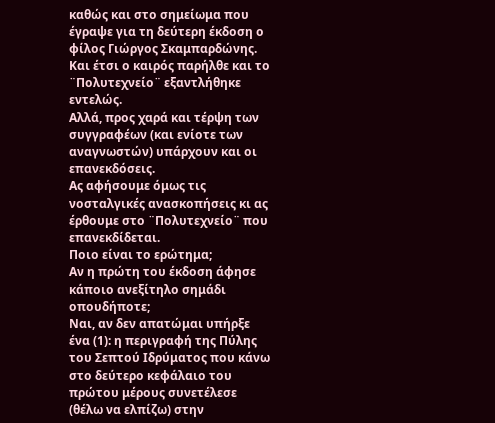καθώς και στο σημείωμα που έγραψε για τη δεύτερη έκδοση ο φίλος Γιώργος Σκαμπαρδώνης.
Και έτσι ο καιρός παρήλθε και το ¨Πολυτεχνείο¨ εξαντλήθηκε εντελώς.
Αλλά, προς χαρά και τέρψη των συγγραφέων (και ενίοτε των αναγνωστών) υπάρχουν και οι επανεκδόσεις.
Ας αφήσουμε όμως τις νοσταλγικές ανασκοπήσεις κι ας έρθουμε στο ¨Πολυτεχνείο¨ που επανεκδίδεται.
Ποιο είναι το ερώτημα;
Αν η πρώτη του έκδοση άφησε κάποιο ανεξίτηλο σημάδι οπουδήποτε;
Ναι, αν δεν απατώμαι υπήρξε ένα (1): η περιγραφή της Πύλης του Σεπτού Ιδρύματος που κάνω στο δεύτερο κεφάλαιο του πρώτου μέρους συνετέλεσε (θέλω να ελπίζω) στην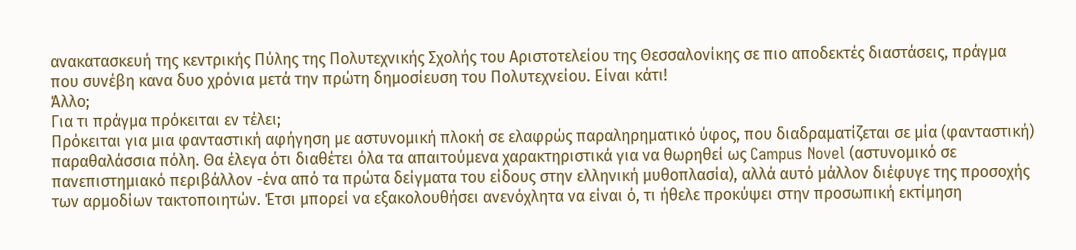ανακατασκευή της κεντρικής Πύλης της Πολυτεχνικής Σχολής του Αριστοτελείου της Θεσσαλονίκης σε πιο αποδεκτές διαστάσεις, πράγμα που συνέβη κανα δυο χρόνια μετά την πρώτη δημοσίευση του Πολυτεχνείου. Είναι κάτι!
Άλλο;
Για τι πράγμα πρόκειται εν τέλει;
Πρόκειται για μια φανταστική αφήγηση με αστυνομική πλοκή σε ελαφρώς παραληρηματικό ύφος, που διαδραματίζεται σε μία (φανταστική) παραθαλάσσια πόλη. Θα έλεγα ότι διαθέτει όλα τα απαιτούμενα χαρακτηριστικά για να θωρηθεί ως Campus Novel (αστυνομικό σε πανεπιστημιακό περιβάλλον -ένα από τα πρώτα δείγματα του είδους στην ελληνική μυθοπλασία), αλλά αυτό μάλλον διέφυγε της προσοχής των αρμοδίων τακτοποιητών. Έτσι μπορεί να εξακολουθήσει ανενόχλητα να είναι ό, τι ήθελε προκύψει στην προσωπική εκτίμηση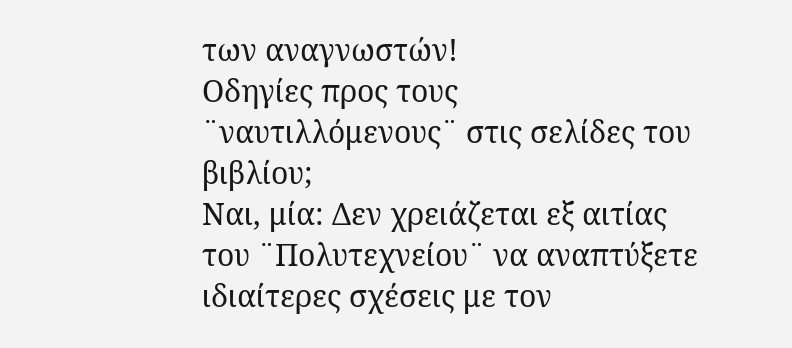των αναγνωστών!
Οδηγίες προς τους ¨ναυτιλλόμενους¨ στις σελίδες του βιβλίου;
Ναι, μία: Δεν χρειάζεται εξ αιτίας του ¨Πολυτεχνείου¨ να αναπτύξετε ιδιαίτερες σχέσεις με τον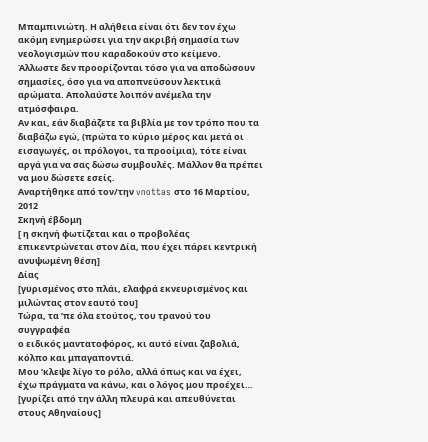Μπαμπινιώτη. Η αλήθεια είναι ότι δεν τον έχω ακόμη ενημερώσει για την ακριβή σημασία των νεολογισμών που καραδοκούν στο κείμενο. Άλλωστε δεν προορίζονται τόσο για να αποδώσουν σημασίες, όσο για να αποπνεύσουν λεκτικά αρώματα. Απολαύστε λοιπόν ανέμελα την ατμόσφαιρα.
Αν και, εάν διαβάζετε τα βιβλία με τον τρόπο που τα διαβάζω εγώ, (πρώτα το κύριο μέρος και μετά οι εισαγωγές, οι πρόλογοι, τα προοίμια), τότε είναι αργά για να σας δώσω συμβουλές. Μάλλον θα πρέπει να μου δώσετε εσείς.
Αναρτήθηκε από τον/την vnottas στο 16 Μαρτίου, 2012
Σκηνή έβδομη
[ η σκηνή φωτίζεται και ο προβολέας επικεντρώνεται στον Δία, που έχει πάρει κεντρική ανυψωμένη θέση]
Δίας
[γυρισμένος στο πλάι, ελαφρά εκνευρισμένος και μιλώντας στον εαυτό του]
Τώρα, τα ’πε όλα ετούτος, του τρανού του συγγραφέα
ο ειδικός μαντατοφόρος, κι αυτό είναι ζαβολιά,
κόλπο και μπαγαποντιά.
Μου ’κλεψε λίγο το ρόλο, αλλά όπως και να έχει,
έχω πράγματα να κάνω, και ο λόγος μου προέχει…
[γυρίζει από την άλλη πλευρά και απευθύνεται στους Αθηναίους]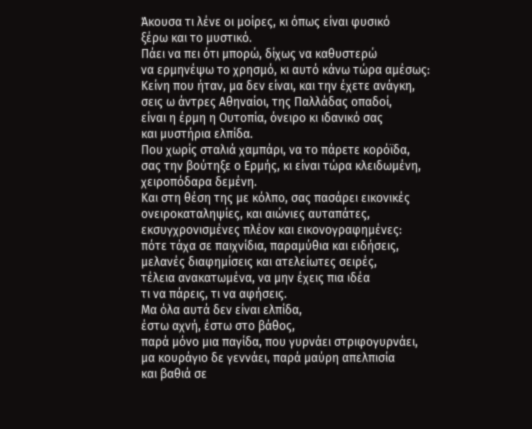Άκουσα τι λένε οι μοίρες, κι όπως είναι φυσικό
ξέρω και το μυστικό.
Πάει να πει ότι μπορώ, δίχως να καθυστερώ
να ερμηνέψω το χρησμό, κι αυτό κάνω τώρα αμέσως:
Κείνη που ήταν, μα δεν είναι, και την έχετε ανάγκη,
σεις ω άντρες Αθηναίοι, της Παλλάδας οπαδοί,
είναι η έρμη η Ουτοπία, όνειρο κι ιδανικό σας
και μυστήρια ελπίδα.
Που χωρίς σταλιά χαμπάρι, να το πάρετε κορόϊδα,
σας την βούτηξε ο Ερμής, κι είναι τώρα κλειδωμένη,
χειροπόδαρα δεμένη.
Και στη θέση της με κόλπο, σας πασάρει εικονικές
ονειροκαταληψίες, και αιώνιες αυταπάτες,
εκσυγχρονισμένες πλέον και εικονογραφημένες:
πότε τάχα σε παιχνίδια, παραμύθια και ειδήσεις,
μελανές διαφημίσεις και ατελείωτες σειρές,
τέλεια ανακατωμένα, να μην έχεις πια ιδέα
τι να πάρεις, τι να αφήσεις.
Μα όλα αυτά δεν είναι ελπίδα,
έστω αχνή, έστω στο βάθος,
παρά μόνο μια παγίδα, που γυρνάει στριφογυρνάει,
μα κουράγιο δε γεννάει, παρά μαύρη απελπισία
και βαθιά σε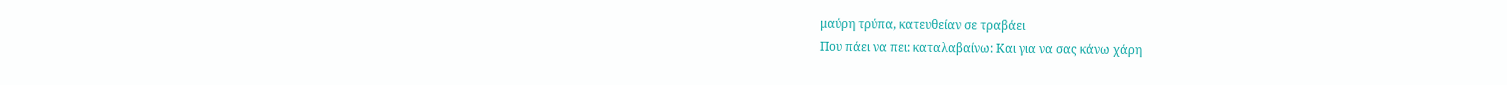μαύρη τρύπα, κατευθείαν σε τραβάει
Που πάει να πει: καταλαβαίνω: Και για να σας κάνω χάρη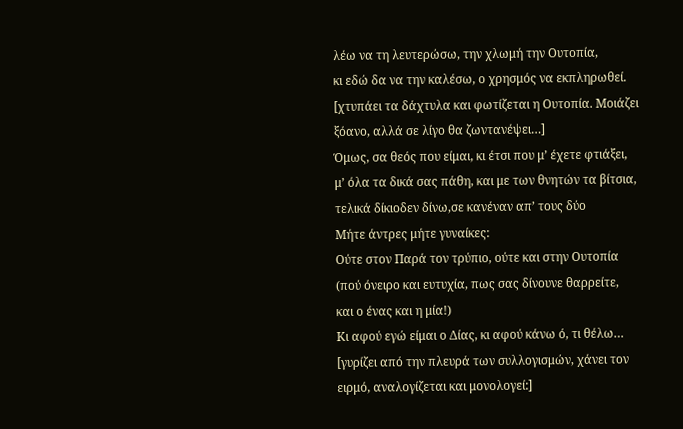λέω να τη λευτερώσω, την χλωμή την Ουτοπία,
κι εδώ δα να την καλέσω, ο χρησμός να εκπληρωθεί.
[χτυπάει τα δάχτυλα και φωτίζεται η Ουτοπία. Μοιάζει ξόανο, αλλά σε λίγο θα ζωντανέψει…]
Όμως, σα θεός που είμαι, κι έτσι που μ’ έχετε φτιάξει,
μ’ όλα τα δικά σας πάθη, και με των θνητών τα βίτσια,
τελικά δίκιοδεν δίνω,σε κανέναν απ’ τους δύο
Μήτε άντρες μήτε γυναίκες:
Ούτε στον Παρά τον τρύπιο, ούτε και στην Ουτοπία
(πού όνειρο και ευτυχία, πως σας δίνουνε θαρρείτε,
και ο ένας και η μία!)
Κι αφού εγώ είμαι ο Δίας, κι αφού κάνω ό, τι θέλω…
[γυρίζει από την πλευρά των συλλογισμών, χάνει τον ειρμό, αναλογίζεται και μονολογεί:]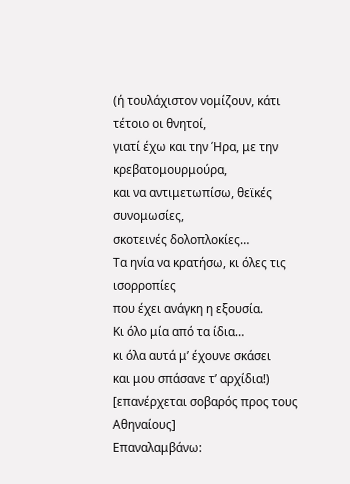(ή τουλάχιστον νομίζουν, κάτι τέτοιο οι θνητοί,
γιατί έχω και την Ήρα, με την κρεβατομουρμούρα,
και να αντιμετωπίσω, θεϊκές συνομωσίες,
σκοτεινές δολοπλοκίες…
Τα ηνία να κρατήσω, κι όλες τις ισορροπίες
που έχει ανάγκη η εξουσία.
Κι όλο μία από τα ίδια…
κι όλα αυτά μ’ έχουνε σκάσει
και μου σπάσανε τ’ αρχίδια!)
[επανέρχεται σοβαρός προς τους Αθηναίους]
Επαναλαμβάνω: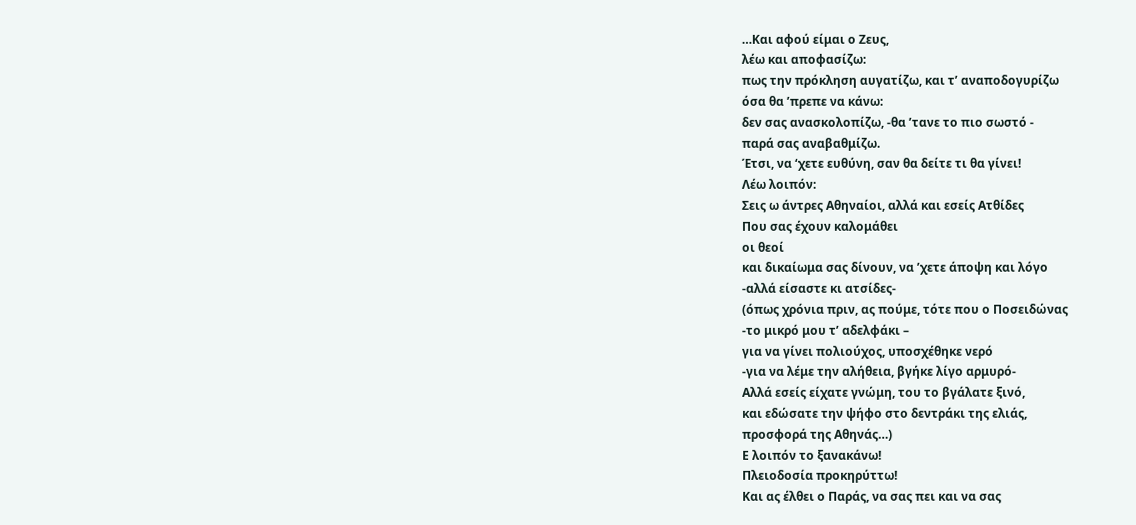…Και αφού είμαι ο Ζευς,
λέω και αποφασίζω:
πως την πρόκληση αυγατίζω, και τ’ αναποδογυρίζω
όσα θα ’πρεπε να κάνω:
δεν σας ανασκολοπίζω, -θα ’τανε το πιο σωστό -
παρά σας αναβαθμίζω.
Έτσι, να ‘χετε ευθύνη, σαν θα δείτε τι θα γίνει!
Λέω λοιπόν:
Σεις ω άντρες Αθηναίοι, αλλά και εσείς Ατθίδες
Που σας έχουν καλομάθει
οι θεοί
και δικαίωμα σας δίνουν, να ’χετε άποψη και λόγο
-αλλά είσαστε κι ατσίδες-
(όπως χρόνια πριν, ας πούμε, τότε που ο Ποσειδώνας
-το μικρό μου τ’ αδελφάκι –
για να γίνει πολιούχος, υποσχέθηκε νερό
-για να λέμε την αλήθεια, βγήκε λίγο αρμυρό-
Αλλά εσείς είχατε γνώμη, του το βγάλατε ξινό,
και εδώσατε την ψήφο στο δεντράκι της ελιάς,
προσφορά της Αθηνάς…)
Ε λοιπόν το ξανακάνω!
Πλειοδοσία προκηρύττω!
Και ας έλθει ο Παράς, να σας πει και να σας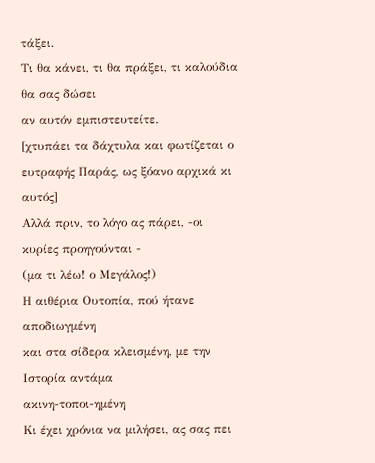τάξει.
Τι θα κάνει, τι θα πράξει, τι καλούδια θα σας δώσει
αν αυτόν εμπιστευτείτε.
[χτυπάει τα δάχτυλα και φωτίζεται ο ευτραφής Παράς, ως ξόανο αρχικά κι αυτός]
Αλλά πριν, το λόγο ας πάρει, -οι κυρίες προηγούνται -
(μα τι λέω! ο Μεγάλος!)
Η αιθέρια Ουτοπία, πού ήτανε αποδιωγμένη
και στα σίδερα κλεισμένη, με την Ιστορία αντάμα
ακινη-τοποι-ημένη
Κι έχει χρόνια να μιλήσει, ας σας πει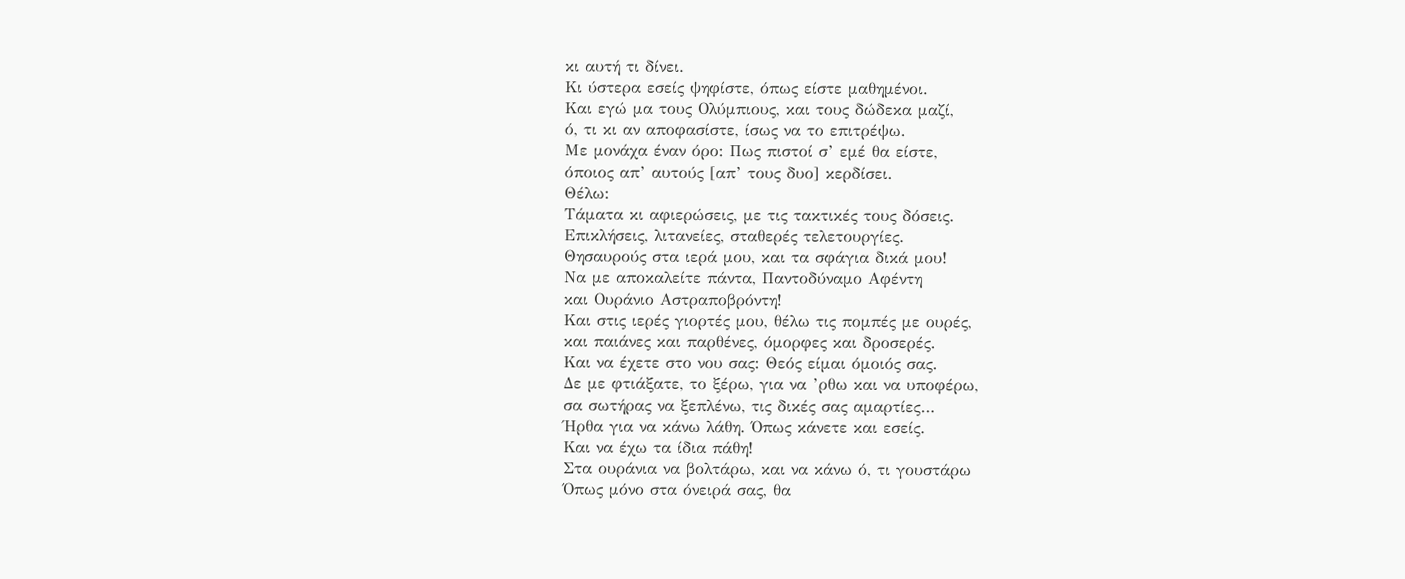κι αυτή τι δίνει.
Κι ύστερα εσείς ψηφίστε, όπως είστε μαθημένοι.
Και εγώ μα τους Ολύμπιους, και τους δώδεκα μαζί,
ό, τι κι αν αποφασίστε, ίσως να το επιτρέψω.
Με μονάχα έναν όρο: Πως πιστοί σ’ εμέ θα είστε,
όποιος απ’ αυτούς [απ’ τους δυο] κερδίσει.
Θέλω:
Τάματα κι αφιερώσεις, με τις τακτικές τους δόσεις.
Επικλήσεις, λιτανείες, σταθερές τελετουργίες.
Θησαυρούς στα ιερά μου, και τα σφάγια δικά μου!
Να με αποκαλείτε πάντα, Παντοδύναμο Αφέντη
και Ουράνιο Αστραποβρόντη!
Και στις ιερές γιορτές μου, θέλω τις πομπές με ουρές,
και παιάνες και παρθένες, όμορφες και δροσερές.
Και να έχετε στο νου σας: Θεός είμαι όμοιός σας.
Δε με φτιάξατε, το ξέρω, για να ’ρθω και να υποφέρω,
σα σωτήρας να ξεπλένω, τις δικές σας αμαρτίες…
Ήρθα για να κάνω λάθη. Όπως κάνετε και εσείς.
Και να έχω τα ίδια πάθη!
Στα ουράνια να βολτάρω, και να κάνω ό, τι γουστάρω
Όπως μόνο στα όνειρά σας, θα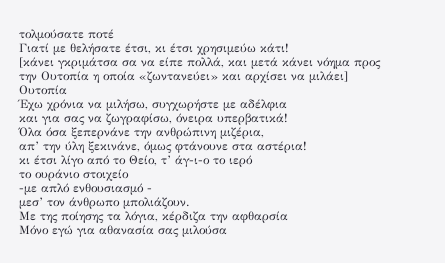τολμούσατε ποτέ
Γιατί με θελήσατε έτσι, κι έτσι χρησιμεύω κάτι!
[κάνει γκριμάτσα σα να είπε πολλά, και μετά κάνει νόημα προς την Ουτοπία η οποία «ζωντανεύει» και αρχίσει να μιλάει]
Ουτοπία
Έχω χρόνια να μιλήσω, συγχωρήστε με αδέλφια
και για σας να ζωγραφίσω, όνειρα υπερβατικά!
Όλα όσα ξεπερνάνε την ανθρώπινη μιζέρια,
απ’ την ύλη ξεκινάνε, όμως φτάνουνε στα αστέρια!
κι έτσι λίγο από το Θείο, τ’ άγ-ι-ο το ιερό
το ουράνιο στοιχείο
-με απλό ενθουσιασμό -
μεσ’ τον άνθρωπο μπολιάζουν.
Με της ποίησης τα λόγια, κέρδιζα την αφθαρσία
Μόνο εγώ για αθανασία σας μιλούσα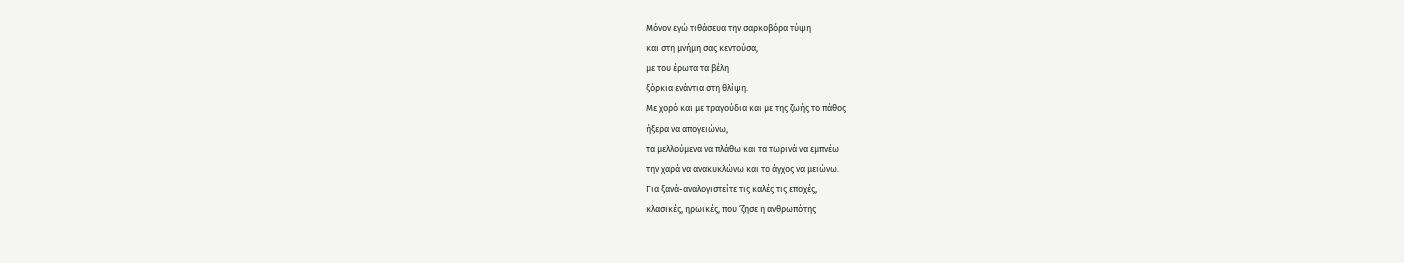Μόνον εγώ τιθάσευα την σαρκοβόρα τύψη
και στη μνήμη σας κεντούσα,
με του έρωτα τα βέλη
ξόρκια ενάντια στη θλίψη.
Με χορό και με τραγούδια και με της ζωής το πάθος
ήξερα να απογειώνω,
τα μελλούμενα να πλάθω και τα τωρινά να εμπνέω
την χαρά να ανακυκλώνω και το άγχος να μειώνω.
Για ξανά-αναλογιστείτε τις καλές τις εποχές,
κλασικές, ηρωικές, που ’ζησε η ανθρωπότης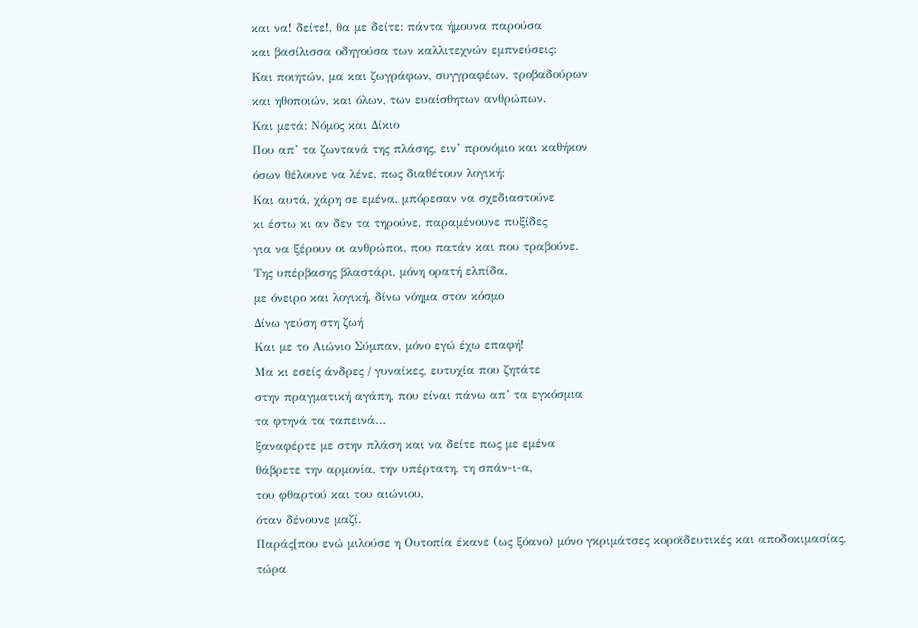και να! δείτε!, θα με δείτε: πάντα ήμουνα παρούσα
και βασίλισσα οδηγούσα των καλλιτεχνών εμπνεύσεις:
Και ποιητών, μα και ζωγράφων, συγγραφέων, τροβαδούρων
και ηθοποιών, και όλων, των ευαίσθητων ανθρώπων.
Και μετά: Νόμος και Δίκιο
Που απ’ τα ζωντανά της πλάσης, ειν’ προνόμιο και καθήκον
όσων θέλουνε να λένε, πως διαθέτουν λογική:
Και αυτά, χάρη σε εμένα, μπόρεσαν να σχεδιαστούνε
κι έστω κι αν δεν τα τηρούνε, παραμένουνε πυξίδες
για να ξέρουν οι ανθρώποι, που πατάν και που τραβούνε.
Της υπέρβασης βλαστάρι, μόνη ορατή ελπίδα,
με όνειρο και λογική, δίνω νόημα στον κόσμο
Δίνω γεύση στη ζωή
Και με το Αιώνιο Σύμπαν, μόνο εγώ έχω επαφή!
Μα κι εσείς άνδρες / γυναίκες, ευτυχία που ζητάτε
στην πραγματική αγάπη, που είναι πάνω απ’ τα εγκόσμια
τα φτηνά τα ταπεινά…
ξαναφέρτε με στην πλάση και να δείτε πως με εμένα
θάβρετε την αρμονία, την υπέρτατη, τη σπάν-ι-α,
του φθαρτού και του αιώνιου,
όταν δένουνε μαζί.
Παράς[που ενώ μιλούσε η Ουτοπία έκανε (ως ξόανο) μόνο γκριμάτσες κοροϊδευτικές και αποδοκιμασίας, τώρα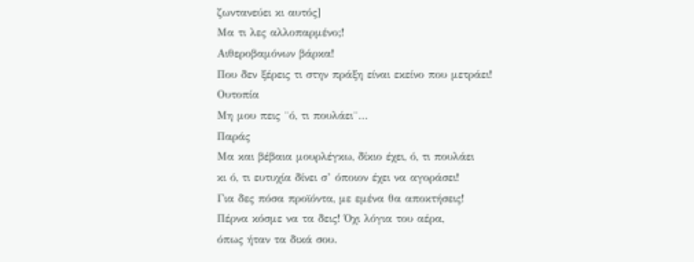ζωντανεύει κι αυτός]
Μα τι λες αλλοπαρμένο;!
Αιθεροβαμόνων βάρκα!
Που δεν ξέρεις τι στην πράξη είναι εκείνο που μετράει!
Ουτοπία
Μη μου πεις ¨ό, τι πουλάει¨…
Παράς
Μα και βέβαια μουρλέγκω, δίκιο έχει, ό, τι πουλάει
κι ό, τι ευτυχία δίνει σ’ όποιον έχει να αγοράσει!
Για δες πόσα προϊόντα, με εμένα θα αποκτήσεις!
Πέρνα κόσμε να τα δεις! Όχι λόγια του αέρα,
όπως ήταν τα δικά σου.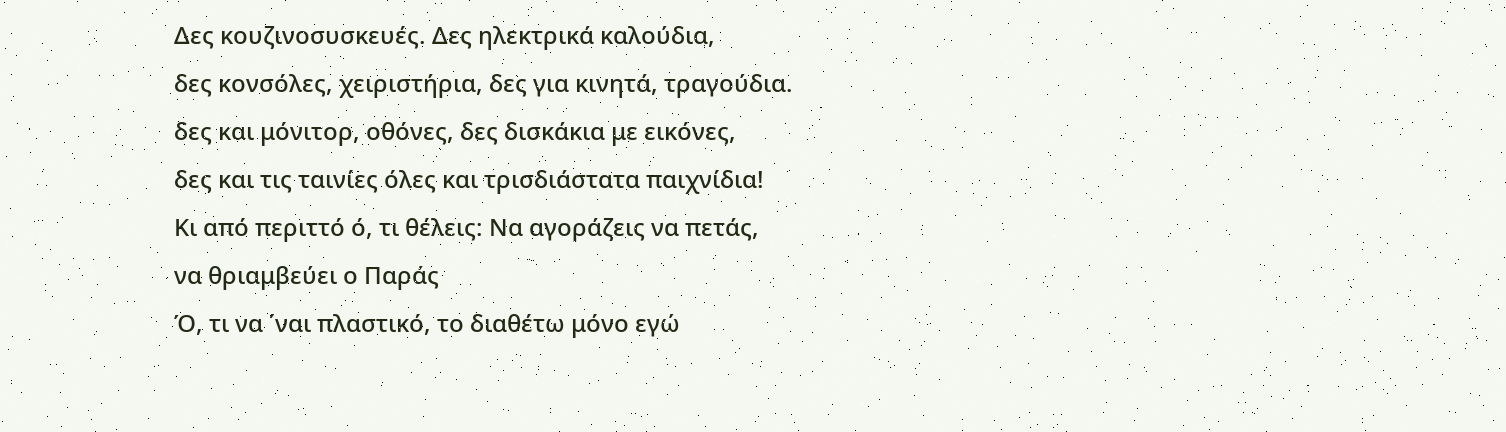Δες κουζινοσυσκευές. Δες ηλεκτρικά καλούδια,
δες κονσόλες, χειριστήρια, δες για κινητά, τραγούδια.
δες και μόνιτορ, οθόνες, δες δισκάκια με εικόνες,
δες και τις ταινίες όλες και τρισδιάστατα παιχνίδια!
Κι από περιττό ό, τι θέλεις: Να αγοράζεις να πετάς,
να θριαμβεύει ο Παράς
Ό, τι να ΄ναι πλαστικό, το διαθέτω μόνο εγώ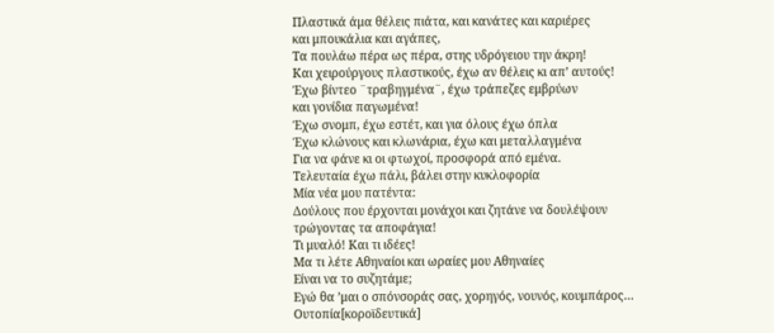Πλαστικά άμα θέλεις πιάτα, και κανάτες και καριέρες
και μπουκάλια και αγάπες,
Τα πουλάω πέρα ως πέρα, στης υδρόγειου την άκρη!
Και χειρούργους πλαστικούς, έχω αν θέλεις κι απ’ αυτούς!
Έχω βίντεο ¨τραβηγμένα¨, έχω τράπεζες εμβρύων
και γονίδια παγωμένα!
Έχω σνομπ, έχω εστέτ, και για όλους έχω όπλα
Έχω κλώνους και κλωνάρια, έχω και μεταλλαγμένα
Για να φάνε κι οι φτωχοί, προσφορά από εμένα.
Τελευταία έχω πάλι, βάλει στην κυκλοφορία
Μία νέα μου πατέντα:
Δούλους που έρχονται μονάχοι και ζητάνε να δουλέψουν
τρώγοντας τα αποφάγια!
Τι μυαλό! Και τι ιδέες!
Μα τι λέτε Αθηναίοι και ωραίες μου Αθηναίες
Είναι να το συζητάμε;
Εγώ θα ’μαι ο σπόνσοράς σας, χορηγός, νουνός, κουμπάρος…
Ουτοπία[κοροϊδευτικά]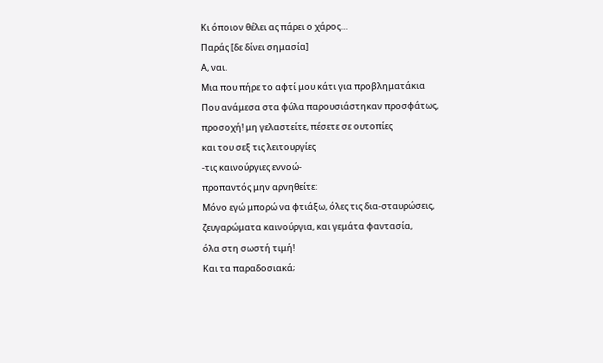Κι όποιον θέλει ας πάρει ο χάρος…
Παράς [δε δίνει σημασία]
Α, ναι.
Μια που πήρε το αφτί μου κάτι για προβληματάκια
Που ανάμεσα στα φύλα παρουσιάστηκαν προσφάτως,
προσοχή! μη γελαστείτε, πέσετε σε ουτοπίες
και του σεξ τις λειτουργίες
-τις καινούργιες εννοώ-
προπαντός μην αρνηθείτε:
Μόνο εγώ μπορώ να φτιάξω, όλες τις δια-σταυρώσεις,
ζευγαρώματα καινούργια, και γεμάτα φαντασία,
όλα στη σωστή τιμή!
Και τα παραδοσιακά;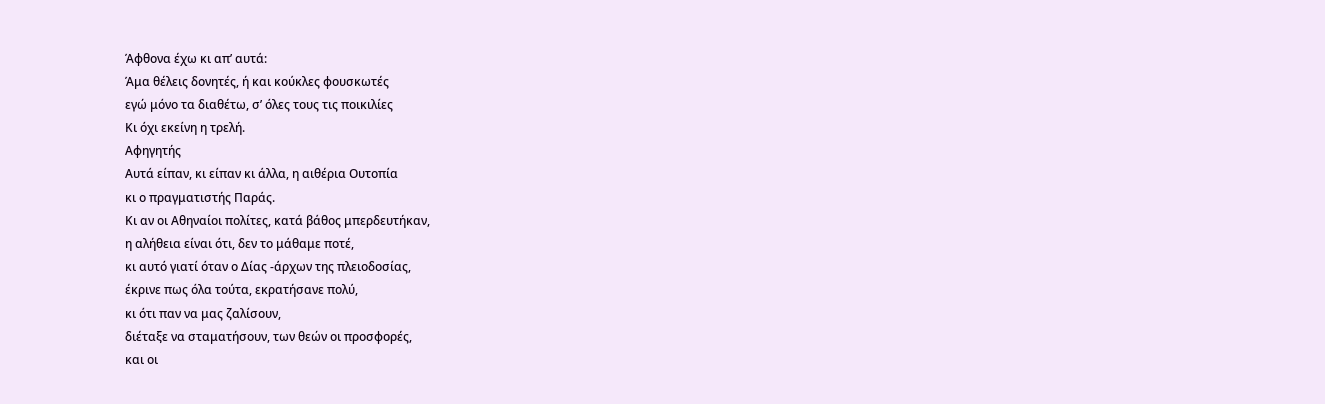Άφθονα έχω κι απ’ αυτά:
Άμα θέλεις δονητές, ή και κούκλες φουσκωτές
εγώ μόνο τα διαθέτω, σ’ όλες τους τις ποικιλίες
Κι όχι εκείνη η τρελή.
Αφηγητής
Αυτά είπαν, κι είπαν κι άλλα, η αιθέρια Ουτοπία
κι ο πραγματιστής Παράς.
Κι αν οι Αθηναίοι πολίτες, κατά βάθος μπερδευτήκαν,
η αλήθεια είναι ότι, δεν το μάθαμε ποτέ,
κι αυτό γιατί όταν ο Δίας -άρχων της πλειοδοσίας,
έκρινε πως όλα τούτα, εκρατήσανε πολύ,
κι ότι παν να μας ζαλίσουν,
διέταξε να σταματήσουν, των θεών οι προσφορές,
και οι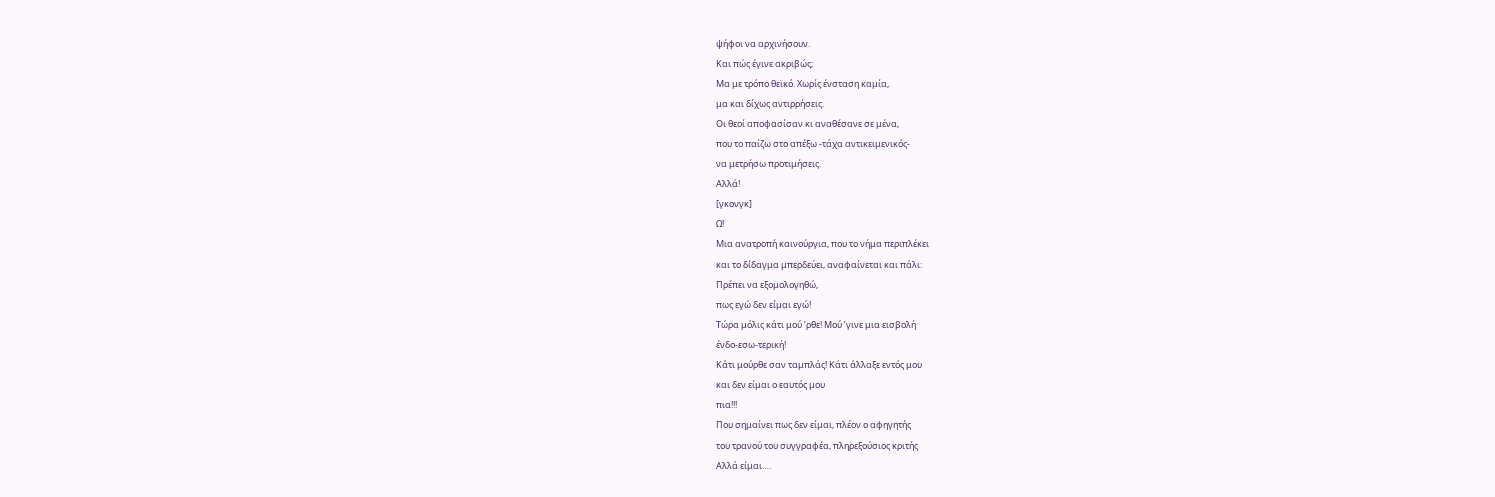ψήφοι να αρχινήσουν.
Και πώς έγινε ακριβώς;
Μα με τρόπο θεϊκό. Χωρίς ένσταση καμία,
μα και δίχως αντιρρήσεις.
Οι θεοί αποφασίσαν κι αναθέσανε σε μένα,
που το παίζω στο απέξω -τάχα αντικειμενικός-
να μετρήσω προτιμήσεις.
Αλλά!
[γκονγκ]
Ω!
Μια ανατροπή καινούργια, που το νήμα περιπλέκει
και το δίδαγμα μπερδεύει, αναφαίνεται και πάλι:
Πρέπει να εξομολογηθώ,
πως εγώ δεν είμαι εγώ!
Τώρα μόλις κάτι μού ’ρθε! Μού ’γινε μια εισβολή
ένδο-εσω-τερική!
Κάτι μούρθε σαν ταμπλάς! Κάτι άλλαξε εντός μου
και δεν είμαι ο εαυτός μου
πια!!!
Που σημαίνει πως δεν είμαι, πλέον ο αφηγητής
του τρανού του συγγραφέα, πληρεξούσιος κριτής
Αλλά είμαι….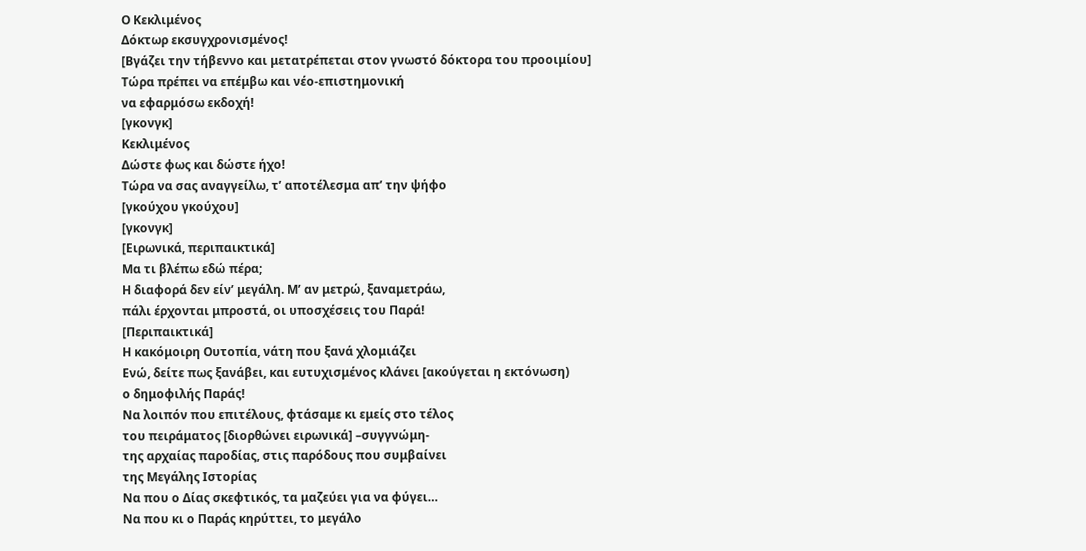Ο Κεκλιμένος
Δόκτωρ εκσυγχρονισμένος!
[Βγάζει την τήβεννο και μετατρέπεται στον γνωστό δόκτορα του προοιμίου]
Τώρα πρέπει να επέμβω και νέο-επιστημονική
να εφαρμόσω εκδοχή!
[γκονγκ]
Κεκλιμένος
Δώστε φως και δώστε ήχο!
Τώρα να σας αναγγείλω, τ’ αποτέλεσμα απ’ την ψήφο
[γκούχου γκούχου]
[γκονγκ]
[Ειρωνικά, περιπαικτικά]
Μα τι βλέπω εδώ πέρα;
Η διαφορά δεν είν’ μεγάλη. Μ’ αν μετρώ, ξαναμετράω,
πάλι έρχονται μπροστά, οι υποσχέσεις του Παρά!
[Περιπαικτικά]
Η κακόμοιρη Ουτοπία, νάτη που ξανά χλομιάζει
Ενώ, δείτε πως ξανάβει, και ευτυχισμένος κλάνει [ακούγεται η εκτόνωση)
ο δημοφιλής Παράς!
Να λοιπόν που επιτέλους, φτάσαμε κι εμείς στο τέλος
του πειράματος [διορθώνει ειρωνικά] –συγγνώμη-
της αρχαίας παροδίας, στις παρόδους που συμβαίνει
της Μεγάλης Ιστορίας
Να που ο Δίας σκεφτικός, τα μαζεύει για να φύγει…
Να που κι ο Παράς κηρύττει, το μεγάλο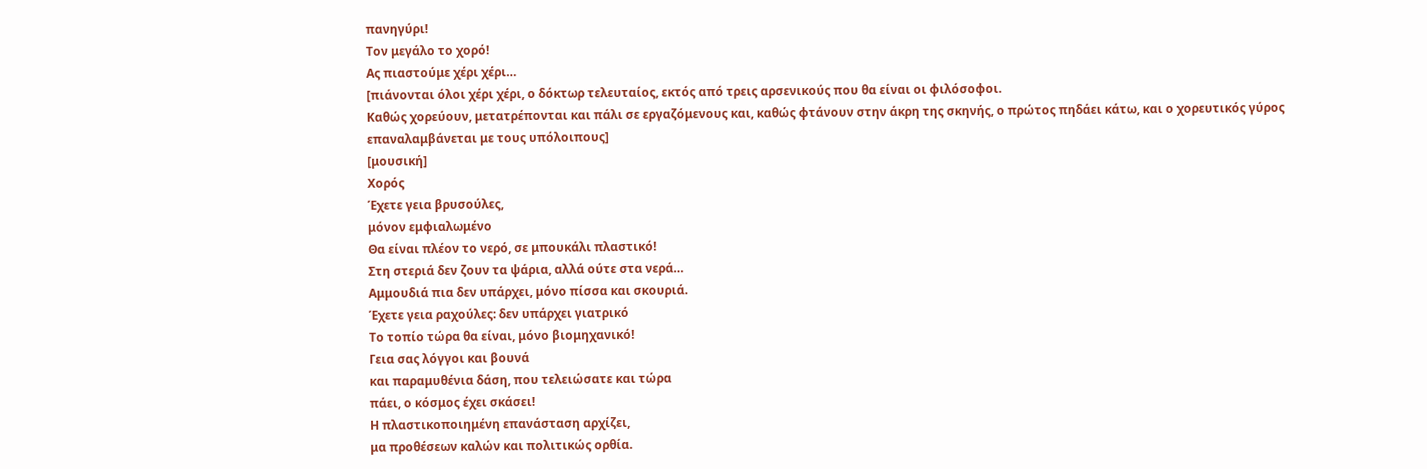πανηγύρι!
Τον μεγάλο το χορό!
Ας πιαστούμε χέρι χέρι…
[πιάνονται όλοι χέρι χέρι, ο δόκτωρ τελευταίος, εκτός από τρεις αρσενικούς που θα είναι οι φιλόσοφοι.
Καθώς χορεύουν, μετατρέπονται και πάλι σε εργαζόμενους και, καθώς φτάνουν στην άκρη της σκηνής, ο πρώτος πηδάει κάτω, και ο χορευτικός γύρος επαναλαμβάνεται με τους υπόλοιπους]
[μουσική]
Χορός
Έχετε γεια βρυσούλες,
μόνον εμφιαλωμένο
Θα είναι πλέον το νερό, σε μπουκάλι πλαστικό!
Στη στεριά δεν ζουν τα ψάρια, αλλά ούτε στα νερά…
Αμμουδιά πια δεν υπάρχει, μόνο πίσσα και σκουριά.
Έχετε γεια ραχούλες: δεν υπάρχει γιατρικό
Το τοπίο τώρα θα είναι, μόνο βιομηχανικό!
Γεια σας λόγγοι και βουνά
και παραμυθένια δάση, που τελειώσατε και τώρα
πάει, ο κόσμος έχει σκάσει!
Η πλαστικοποιημένη επανάσταση αρχίζει,
μα προθέσεων καλών και πολιτικώς ορθία.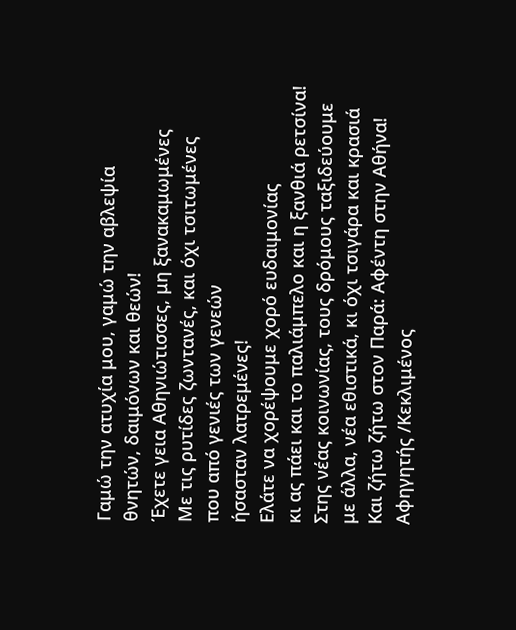Γαμώ την ατυχία μου, γαμώ την αβλεψία
θνητών, δαιμόνων και θεών!
Έχετε γεια Αθηνιώτισσες, μη ξανακαμωμένες
Με τις ρυτίδες ζωντανές, και όχι τσιτωμένες
που από γενιές των γενεών
ήσασταν λατρεμένες!
Ελάτε να χορέψουμε χορό ευδαιμονίας
κι ας πάει και το παλιάμπελο και η ξανθιά ρετσίνα!
Στης νέας κοινωνίας, τους δρόμους ταξιδεύουμε
με άλλα, νέα εθιστικά, κι όχι τσιγάρα και κρασιά
Και ζήτω ζήτω στον Παρά: Αφέντη στην Αθήνα!
Αφηγητής /Κεκλιμένος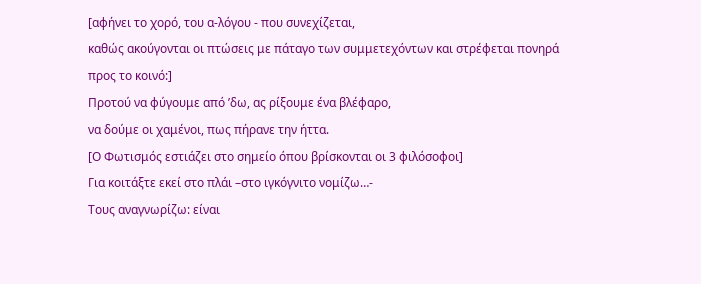[αφήνει το χορό, του α-λόγου - που συνεχίζεται,
καθώς ακούγονται οι πτώσεις με πάταγο των συμμετεχόντων και στρέφεται πονηρά προς το κοινό:]
Προτού να φύγουμε από ’δω, ας ρίξουμε ένα βλέφαρο,
να δούμε οι χαμένοι, πως πήρανε την ήττα.
[Ο Φωτισμός εστιάζει στο σημείο όπου βρίσκονται οι 3 φιλόσοφοι]
Για κοιτάξτε εκεί στο πλάι –στο ιγκόγνιτο νομίζω…-
Τους αναγνωρίζω: είναι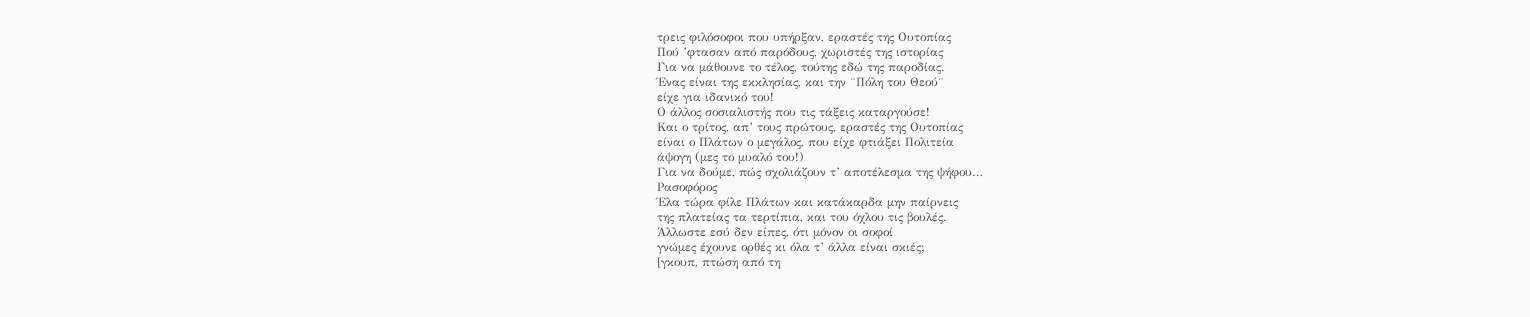τρεις φιλόσοφοι που υπήρξαν, εραστές της Ουτοπίας
Πού ’φτασαν από παρόδους, χωριστές της ιστορίας
Για να μάθουνε το τέλος, τούτης εδώ της παροδίας.
Ένας είναι της εκκλησίας, και την ¨Πόλη του Θεού¨
είχε για ιδανικό του!
Ο άλλος σοσιαλιστής που τις τάξεις καταργούσε!
Και ο τρίτος, απ’ τους πρώτους, εραστές της Ουτοπίας
είναι ο Πλάτων ο μεγάλος, που είχε φτιάξει Πολιτεία
άψογη (μες το μυαλό του!)
Για να δούμε, πώς σχολιάζουν τ’ αποτέλεσμα της ψήφου…
Ρασοφόρος
Έλα τώρα φίλε Πλάτων και κατάκαρδα μην παίρνεις
της πλατείας τα τερτίπια, και του όχλου τις βουλές.
Άλλωστε εσύ δεν είπες, ότι μόνον οι σοφοί
γνώμες έχουνε ορθές κι όλα τ’ άλλα είναι σκιές;
[γκουπ, πτώση από τη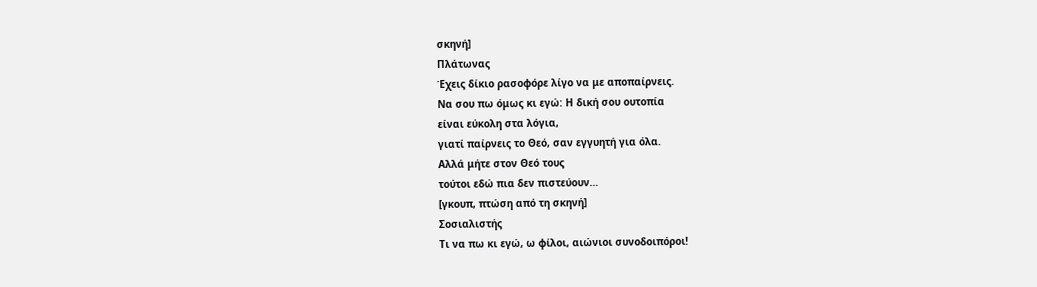σκηνή]
Πλάτωνας
Έχεις δίκιο ρασοφόρε λίγο να με αποπαίρνεις.
Να σου πω όμως κι εγώ: Η δική σου ουτοπία
είναι εύκολη στα λόγια,
γιατί παίρνεις το Θεό, σαν εγγυητή για όλα.
Αλλά μήτε στον Θεό τους
τούτοι εδώ πια δεν πιστεύουν…
[γκουπ, πτώση από τη σκηνή]
Σοσιαλιστής
Τι να πω κι εγώ, ω φίλοι, αιώνιοι συνοδοιπόροι!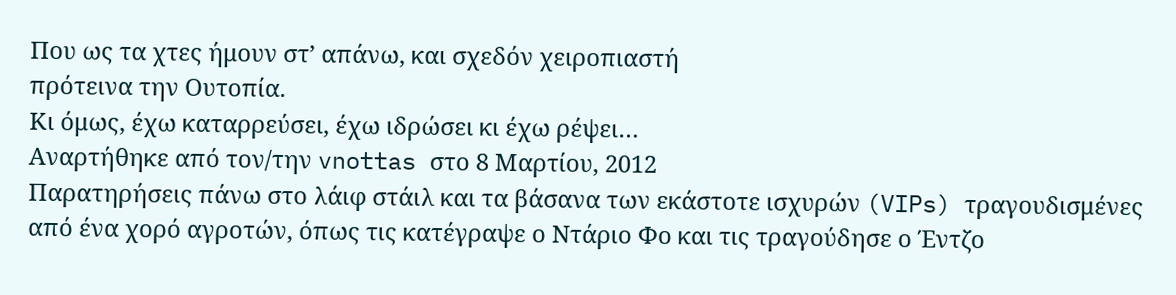Που ως τα χτες ήμουν στ’ απάνω, και σχεδόν χειροπιαστή
πρότεινα την Ουτοπία.
Κι όμως, έχω καταρρεύσει, έχω ιδρώσει κι έχω ρέψει…
Αναρτήθηκε από τον/την vnottas στο 8 Μαρτίου, 2012
Παρατηρήσεις πάνω στο λάιφ στάιλ και τα βάσανα των εκάστοτε ισχυρών (VIPs) τραγουδισμένες από ένα χορό αγροτών, όπως τις κατέγραψε ο Ντάριο Φο και τις τραγούδησε ο Έντζο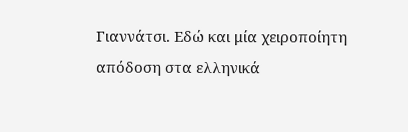Γιαννάτσι. Εδώ και μία χειροποίητη απόδοση στα ελληνικά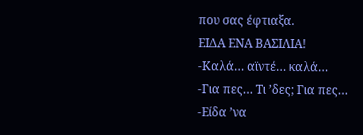που σας έφτιαξα.
ΕΙΔΑ ΕΝΑ ΒΑΣΙΛΙΑ!
-Καλά… αϊντέ… καλά…
-Για πες… Τι ’δες; Για πες…
-Είδα ’να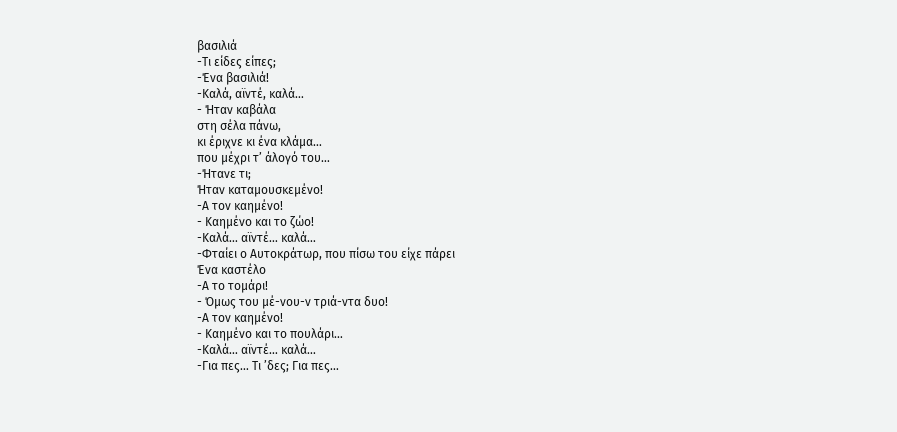βασιλιά
-Τι είδες είπες;
-Ένα βασιλιά!
-Καλά, αϊντέ, καλά…
- Ήταν καβάλα
στη σέλα πάνω,
κι έριχνε κι ένα κλάμα…
που μέχρι τ’ άλογό του…
-Ήτανε τι;
Ήταν καταμουσκεμένο!
-Α τον καημένο!
- Καημένο και το ζώο!
-Καλά… αϊντέ… καλά…
-Φταίει ο Αυτοκράτωρ, που πίσω του είχε πάρει
Ένα καστέλο
-Α το τομάρι!
- Όμως του μέ-νου-ν τριά-ντα δυο!
-Α τον καημένο!
- Καημένο και το πουλάρι…
-Καλά… αϊντέ… καλά…
-Για πες… Τι ’δες; Για πες…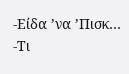-Είδα ’να ’Πισκ…
-Τι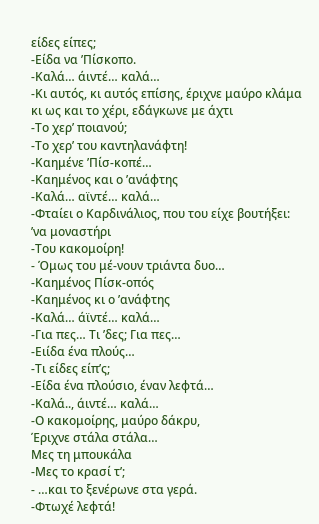είδες είπες;
-Είδα να ’Πίσκοπο.
-Καλά… άιντέ… καλά…
-Κι αυτός, κι αυτός επίσης, έριχνε μαύρο κλάμα
κι ως και το χέρι, εδάγκωνε με άχτι
-Το χερ’ ποιανού;
-Το χερ’ του καντηλανάφτη!
-Καημένε ’Πίσ-κοπέ…
-Καημένος και ο ’ανάφτης
-Καλά… αϊντέ… καλά…
-Φταίει ο Καρδινάλιος, που του είχε βουτήξει:
’να μοναστήρι
-Του κακομοίρη!
- Όμως του μέ-νουν τριάντα δυο…
-Καημένος Πίσκ-οπός
-Καημένος κι ο ’ανάφτης
-Καλά… άϊντέ… καλά…
-Για πες… Τι ’δες; Για πες…
-Ειίδα ένα πλούς…
-Τι είδες είπ’ς;
-Είδα ένα πλούσιο, έναν λεφτά…
-Καλά.., άιντέ… καλά…
-Ο κακομοίρης, μαύρο δάκρυ,
Έριχνε στάλα στάλα…
Μες τη μπουκάλα
-Μες το κρασί τ’;
- …και το ξενέρωνε στα γερά.
-Φτωχέ λεφτά!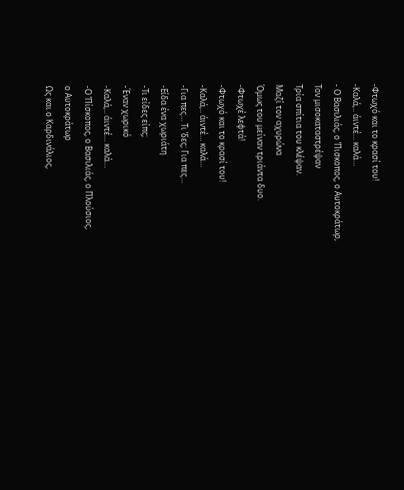-Φτωχό και το κρασί του!
-Καλά,.. άιντέ… καλά…
- Ο Βασιλιάς, ο ’Πισκοπος, ο Αυτοκράτωρ,
Τον μισοκαταστρέψαν
Τρία σπίτια του κλέψαν.
Μαζί τον αχυρώνα
Όμως του μείναν τριάντα δυο.
-Φτωχέ λεφτά!
-Φτωχό και το κρασί του!
-Καλά,.. άιντέ… καλά…
-Για πες… Τι ’δες; Για πες…
-Είδα ένα χωριάτη
-Τι είδες είπς;
-Έναν χωρικό
-Καλά,.. άιντέ… καλά…
-Ο ’Πίσκοπος, ο Βασιλιάς, ο Πλούσιος,
ο Αυτοκράτωρ
Ως και ο Καρδινάλιος,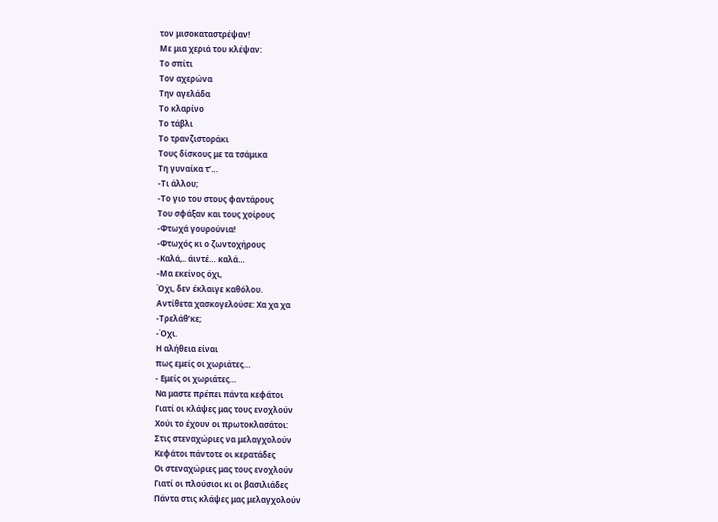τον μισοκαταστρέψαν!
Με μια χεριά του κλέψαν:
Το σπίτι
Τον αχερώνα
Την αγελάδα
Το κλαρίνο
Το τάβλι
Το τρανζιστοράκι
Τους δίσκους με τα τσάμικα
Τη γυναίκα τ’…
-Τι άλλου;
-Το γιο του στους φαντάρους
Του σφάξαν και τους χοίρους
-Φτωχά γουρούνια!
-Φτωχός κι ο ζωντοχήρους
-Καλά,.. άιντέ… καλά…
-Μα εκείνος όχι,
Όχι, δεν έκλαιγε καθόλου.
Αντίθετα χασκογελούσε: Χα χα χα
-Τρελάθ’κε;
-Όχι.
Η αλήθεια είναι
πως εμείς οι χωριάτες…
- Εμείς οι χωριάτες…
Να μαστε πρέπει πάντα κεφάτοι
Γιατί οι κλάψες μας τους ενοχλούν
Χούι το έχουν οι πρωτοκλασάτοι:
Στις στεναχώριες να μελαγχολούν
Κεφάτοι πάντοτε οι κερατάδες
Οι στεναχώριες μας τους ενοχλούν
Γιατί οι πλούσιοι κι οι βασιλιάδες
Πάντα στις κλάψες μας μελαγχολούν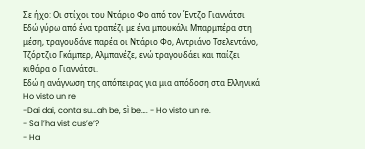Σε ήχο: Οι στίχοι του Ντάριο Φο από τον Έντζο Γιαννάτσι
Εδώ γύρω από ένα τραπέζι με ένα μπουκάλι Μπαρμπέρα στη μέση, τραγουδάνε παρέα οι Ντάριο Φο, Αντριάνο Τσελεντάνο, Τζόρτζιο Γκάμπερ, Αλμπανέζε, ενώ τραγουδάει και παίζει κιθάρα ο Γιαννάτσι.
Εδώ η ανάγνωση της απόπειρας για μια απόδοση στα Ελληνικά
Ho visto un re
-Dai dai, conta su…ah be, sì be…. - Ho visto un re.
- Sa l’ha vist cus’e‘?
- Ha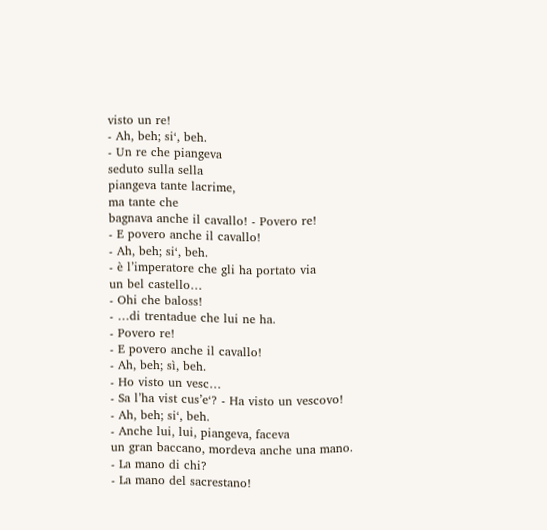visto un re!
- Ah, beh; si‘, beh.
- Un re che piangeva
seduto sulla sella
piangeva tante lacrime,
ma tante che
bagnava anche il cavallo! - Povero re!
- E povero anche il cavallo!
- Ah, beh; si‘, beh.
- è l’imperatore che gli ha portato via
un bel castello…
- Ohi che baloss!
- …di trentadue che lui ne ha.
- Povero re!
- E povero anche il cavallo!
- Ah, beh; sì, beh.
- Ho visto un vesc…
- Sa l’ha vist cus’e‘? - Ha visto un vescovo!
- Ah, beh; si‘, beh.
- Anche lui, lui, piangeva, faceva
un gran baccano, mordeva anche una mano.
- La mano di chi?
- La mano del sacrestano!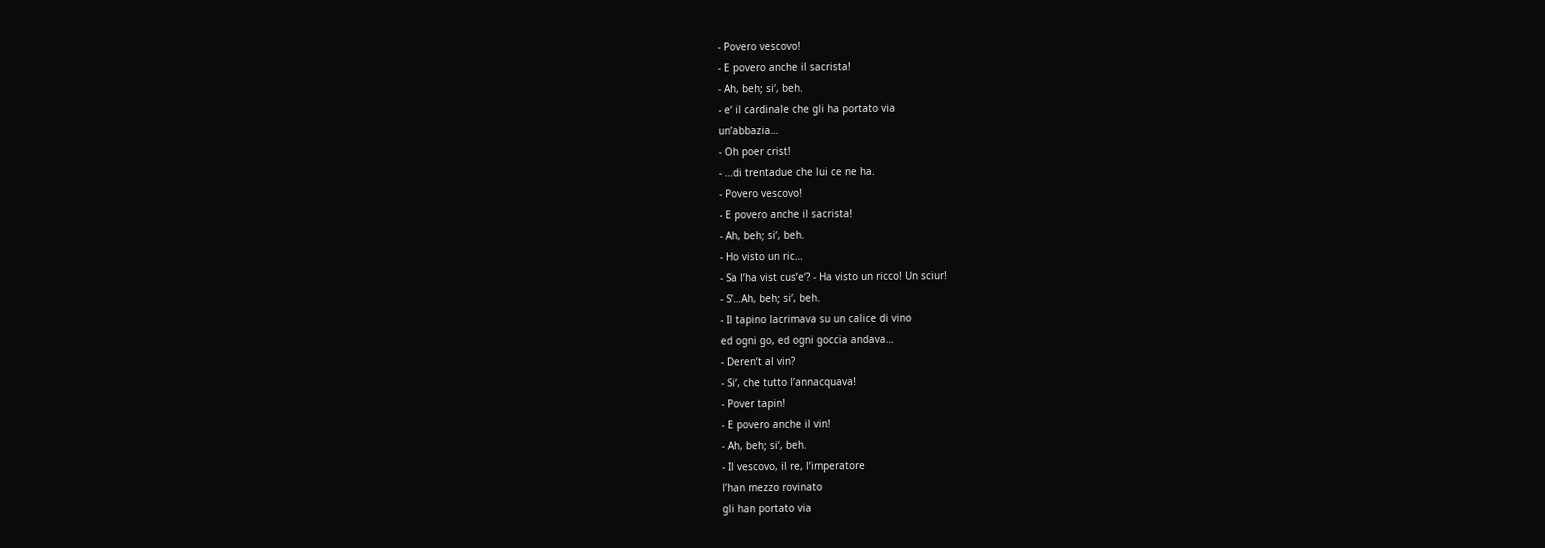- Povero vescovo!
- E povero anche il sacrista!
- Ah, beh; si‘, beh.
- e‘ il cardinale che gli ha portato via
un’abbazia…
- Oh poer crist!
- …di trentadue che lui ce ne ha.
- Povero vescovo!
- E povero anche il sacrista!
- Ah, beh; si‘, beh.
- Ho visto un ric…
- Sa l’ha vist cus’e‘? - Ha visto un ricco! Un sciur!
- S’…Ah, beh; si‘, beh.
- Il tapino lacrimava su un calice di vino
ed ogni go, ed ogni goccia andava…
- Deren’t al vin?
- Si‘, che tutto l’annacquava!
- Pover tapin!
- E povero anche il vin!
- Ah, beh; si‘, beh.
- Il vescovo, il re, l’imperatore
l’han mezzo rovinato
gli han portato via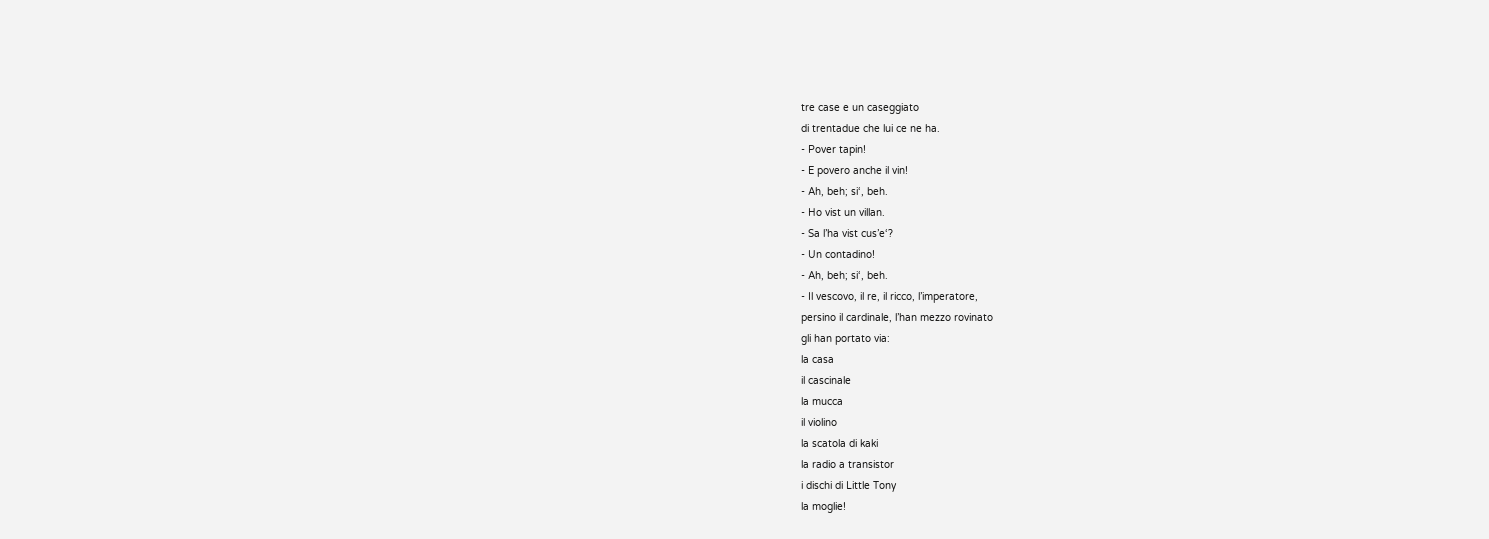tre case e un caseggiato
di trentadue che lui ce ne ha.
- Pover tapin!
- E povero anche il vin!
- Ah, beh; si‘, beh.
- Ho vist un villan.
- Sa l’ha vist cus’e‘?
- Un contadino!
- Ah, beh; si‘, beh.
- Il vescovo, il re, il ricco, l’imperatore,
persino il cardinale, l’han mezzo rovinato
gli han portato via:
la casa
il cascinale
la mucca
il violino
la scatola di kaki
la radio a transistor
i dischi di Little Tony
la moglie!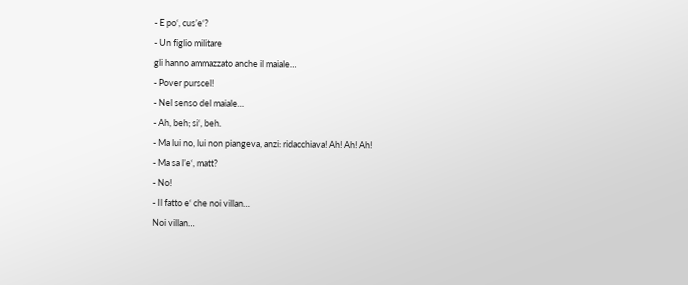- E po‘, cus’e‘?
- Un figlio militare
gli hanno ammazzato anche il maiale…
- Pover purscel!
- Nel senso del maiale…
- Ah, beh; si‘, beh.
- Ma lui no, lui non piangeva, anzi: ridacchiava! Ah! Ah! Ah!
- Ma sa l’e‘, matt?
- No!
- Il fatto e‘ che noi villan…
Noi villan…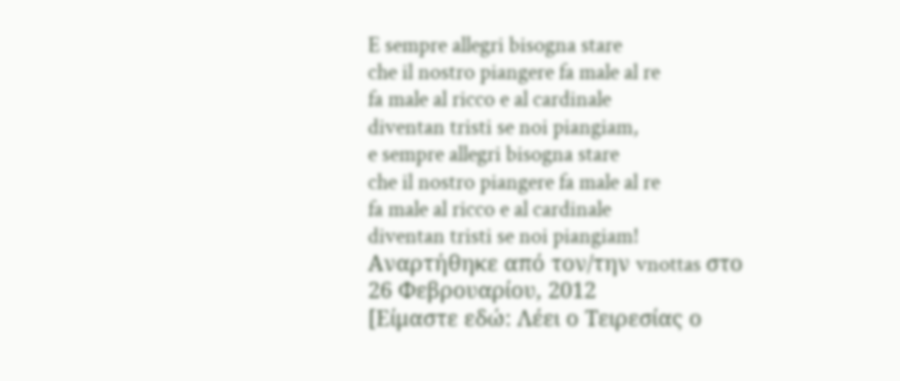E sempre allegri bisogna stare
che il nostro piangere fa male al re
fa male al ricco e al cardinale
diventan tristi se noi piangiam,
e sempre allegri bisogna stare
che il nostro piangere fa male al re
fa male al ricco e al cardinale
diventan tristi se noi piangiam!
Αναρτήθηκε από τον/την vnottas στο 26 Φεβρουαρίου, 2012
[Είμαστε εδώ: Λέει ο Τειρεσίας ο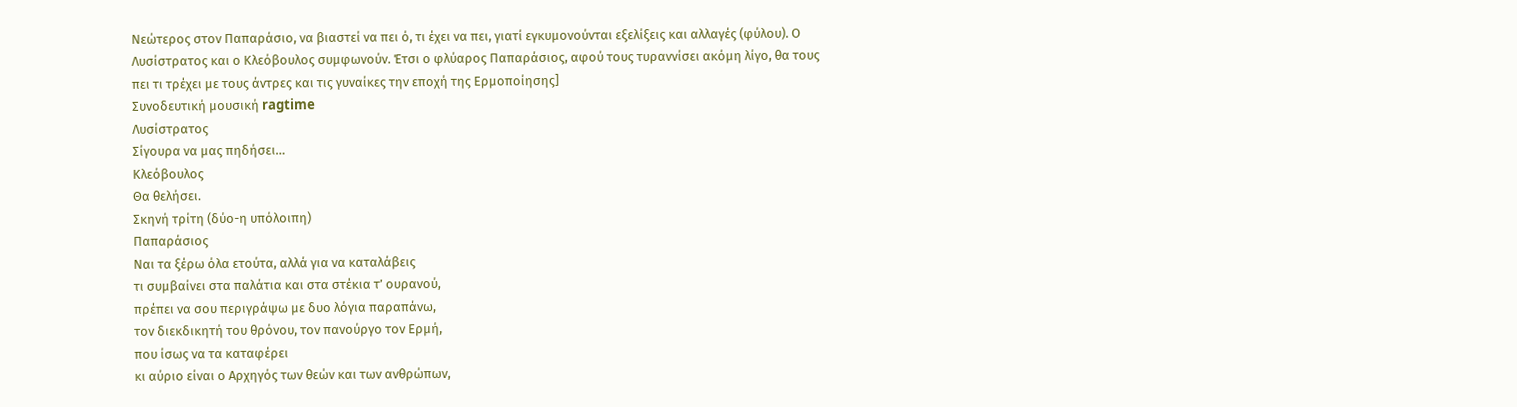Νεώτερος στον Παπαράσιο, να βιαστεί να πει ό, τι έχει να πει, γιατί εγκυμονούνται εξελίξεις και αλλαγές (φύλου). Ο Λυσίστρατος και ο Κλεόβουλος συμφωνούν. Έτσι ο φλύαρος Παπαράσιος, αφού τους τυραννίσει ακόμη λίγο, θα τους πει τι τρέχει με τους άντρες και τις γυναίκες την εποχή της Ερμοποίησης]
Συνοδευτική μουσική ragtime
Λυσίστρατος
Σίγουρα να μας πηδήσει…
Κλεόβουλος
Θα θελήσει.
Σκηνή τρίτη (δύο-η υπόλοιπη)
Παπαράσιος
Ναι τα ξέρω όλα ετούτα, αλλά για να καταλάβεις
τι συμβαίνει στα παλάτια και στα στέκια τ’ ουρανού,
πρέπει να σου περιγράψω με δυο λόγια παραπάνω,
τον διεκδικητή του θρόνου, τον πανούργο τον Ερμή,
που ίσως να τα καταφέρει
κι αύριο είναι ο Αρχηγός των θεών και των ανθρώπων,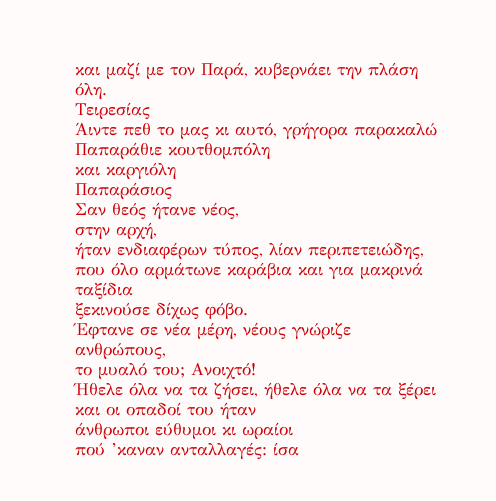και μαζί με τον Παρά, κυβερνάει την πλάση όλη.
Τειρεσίας
Άιντε πεθ το μας κι αυτό, γρήγορα παρακαλώ
Παπαράθιε κουτθομπόλη
και καργιόλη
Παπαράσιος
Σαν θεός ήτανε νέος,
στην αρχή,
ήταν ενδιαφέρων τύπος, λίαν περιπετειώδης,
που όλο αρμάτωνε καράβια και για μακρινά ταξίδια
ξεκινούσε δίχως φόβο.
Έφτανε σε νέα μέρη, νέους γνώριζε ανθρώπους,
το μυαλό του; Ανοιχτό!
Ήθελε όλα να τα ζήσει, ήθελε όλα να τα ξέρει
και οι οπαδοί του ήταν
άνθρωποι εύθυμοι κι ωραίοι
πού ’καναν ανταλλαγές: ίσα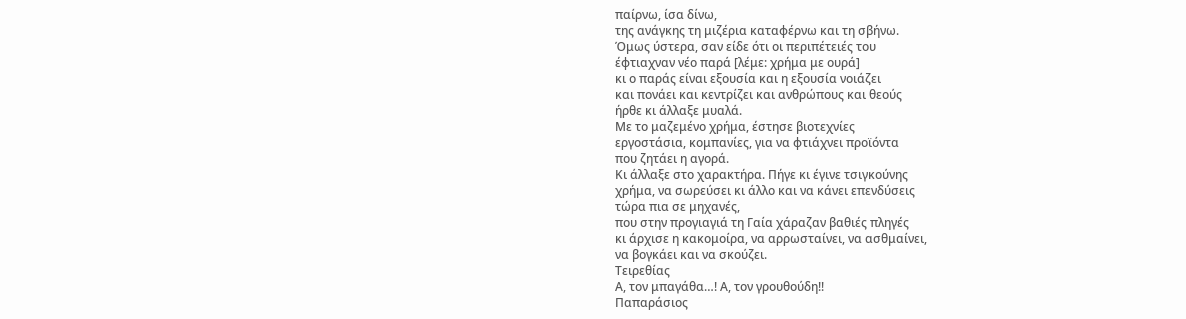παίρνω, ίσα δίνω,
της ανάγκης τη μιζέρια καταφέρνω και τη σβήνω.
Όμως ύστερα, σαν είδε ότι οι περιπέτειές του
έφτιαχναν νέο παρά [λέμε: χρήμα με ουρά]
κι ο παράς είναι εξουσία και η εξουσία νοιάζει
και πονάει και κεντρίζει και ανθρώπους και θεούς
ήρθε κι άλλαξε μυαλά.
Με το μαζεμένο χρήμα, έστησε βιοτεχνίες
εργοστάσια, κομπανίες, για να φτιάχνει προϊόντα
που ζητάει η αγορά.
Κι άλλαξε στο χαρακτήρα. Πήγε κι έγινε τσιγκούνης
χρήμα, να σωρεύσει κι άλλο και να κάνει επενδύσεις
τώρα πια σε μηχανές,
που στην προγιαγιά τη Γαία χάραζαν βαθιές πληγές
κι άρχισε η κακομοίρα, να αρρωσταίνει, να ασθμαίνει,
να βογκάει και να σκούζει.
Τειρεθίας
Α, τον μπαγάθα…! Α, τον γρουθούδη!!
Παπαράσιος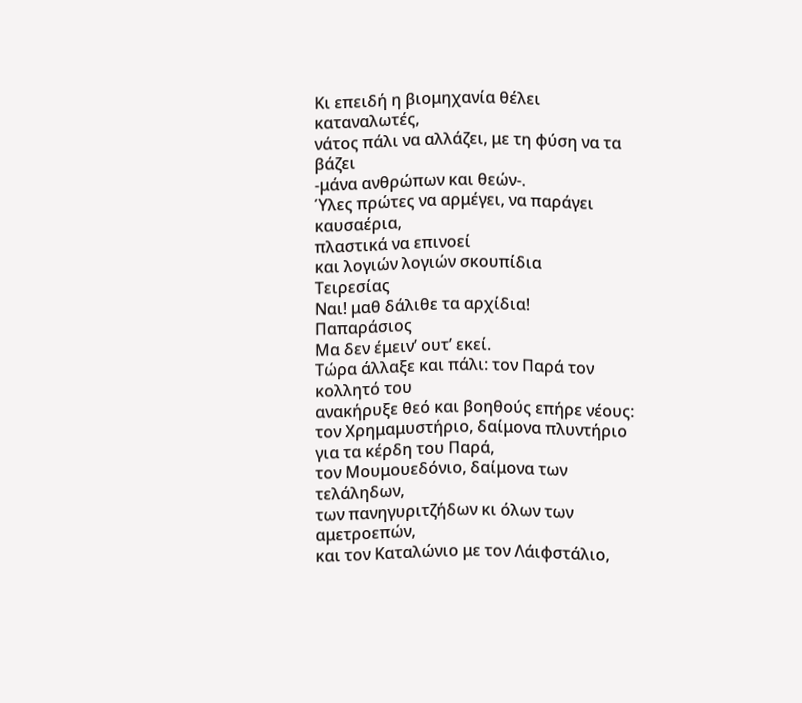Κι επειδή η βιομηχανία θέλει καταναλωτές,
νάτος πάλι να αλλάζει, με τη φύση να τα βάζει
-μάνα ανθρώπων και θεών-.
Ύλες πρώτες να αρμέγει, να παράγει καυσαέρια,
πλαστικά να επινοεί
και λογιών λογιών σκουπίδια
Τειρεσίας
Ναι! μαθ δάλιθε τα αρχίδια!
Παπαράσιος
Μα δεν έμειν’ ουτ’ εκεί.
Τώρα άλλαξε και πάλι: τον Παρά τον κολλητό του
ανακήρυξε θεό και βοηθούς επήρε νέους:
τον Χρημαμυστήριο, δαίμονα πλυντήριο
για τα κέρδη του Παρά,
τον Μουμουεδόνιο, δαίμονα των τελάληδων,
των πανηγυριτζήδων κι όλων των αμετροεπών,
και τον Καταλώνιο με τον Λάιφστάλιο,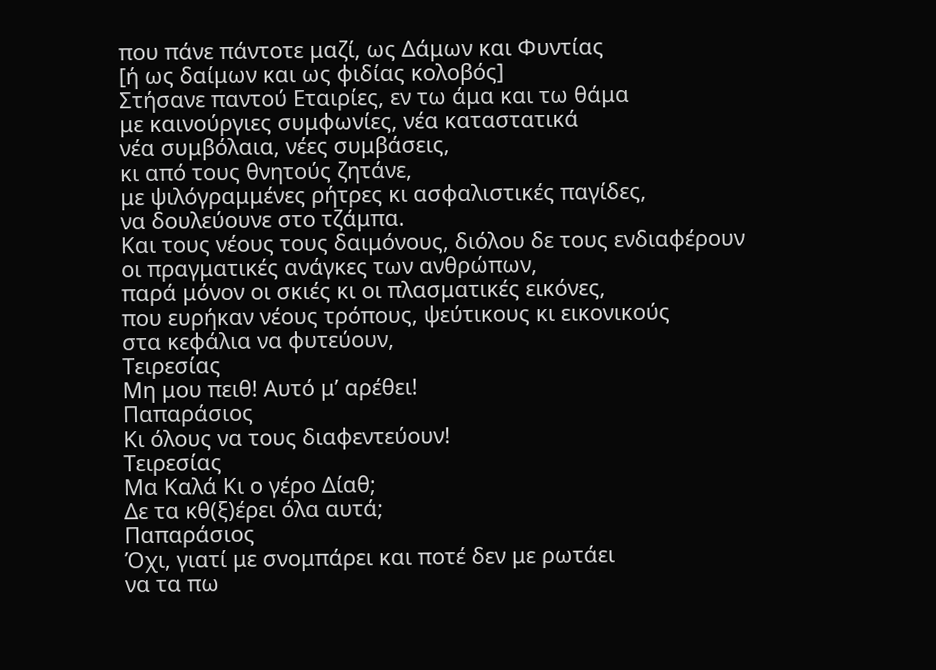που πάνε πάντοτε μαζί, ως Δάμων και Φυντίας
[ή ως δαίμων και ως φιδίας κολοβός]
Στήσανε παντού Εταιρίες, εν τω άμα και τω θάμα
με καινούργιες συμφωνίες, νέα καταστατικά
νέα συμβόλαια, νέες συμβάσεις,
κι από τους θνητούς ζητάνε,
με ψιλόγραμμένες ρήτρες κι ασφαλιστικές παγίδες,
να δουλεύουνε στο τζάμπα.
Και τους νέους τους δαιμόνους, διόλου δε τους ενδιαφέρουν
οι πραγματικές ανάγκες των ανθρώπων,
παρά μόνον οι σκιές κι οι πλασματικές εικόνες,
που ευρήκαν νέους τρόπους, ψεύτικους κι εικονικούς
στα κεφάλια να φυτεύουν,
Τειρεσίας
Μη μου πειθ! Αυτό μ’ αρέθει!
Παπαράσιος
Κι όλους να τους διαφεντεύουν!
Τειρεσίας
Μα Καλά Κι ο γέρο Δίαθ;
Δε τα κθ(ξ)έρει όλα αυτά;
Παπαράσιος
Όχι, γιατί με σνομπάρει και ποτέ δεν με ρωτάει
να τα πω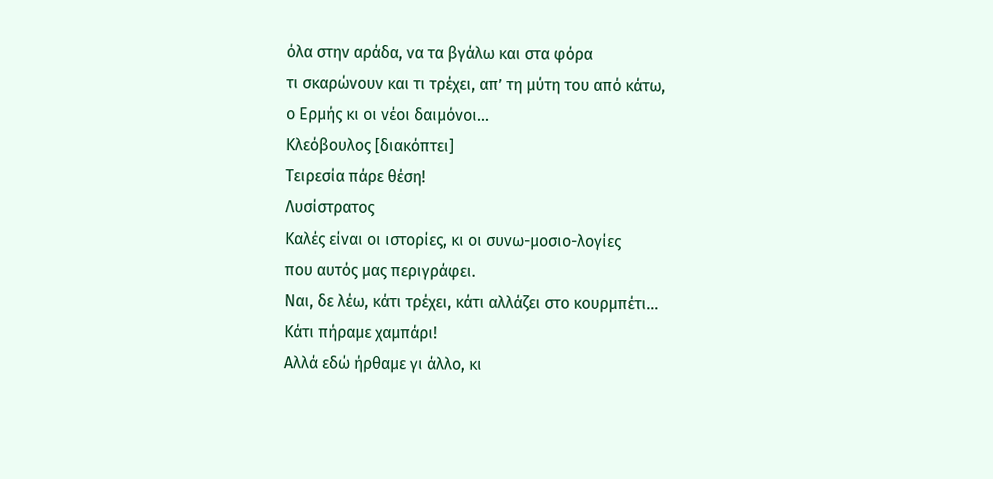όλα στην αράδα, να τα βγάλω και στα φόρα
τι σκαρώνουν και τι τρέχει, απ’ τη μύτη του από κάτω,
ο Ερμής κι οι νέοι δαιμόνοι…
Κλεόβουλος [διακόπτει]
Τειρεσία πάρε θέση!
Λυσίστρατος
Καλές είναι οι ιστορίες, κι οι συνω-μοσιο-λογίες
που αυτός μας περιγράφει.
Ναι, δε λέω, κάτι τρέχει, κάτι αλλάζει στο κουρμπέτι…
Κάτι πήραμε χαμπάρι!
Αλλά εδώ ήρθαμε γι άλλο, κι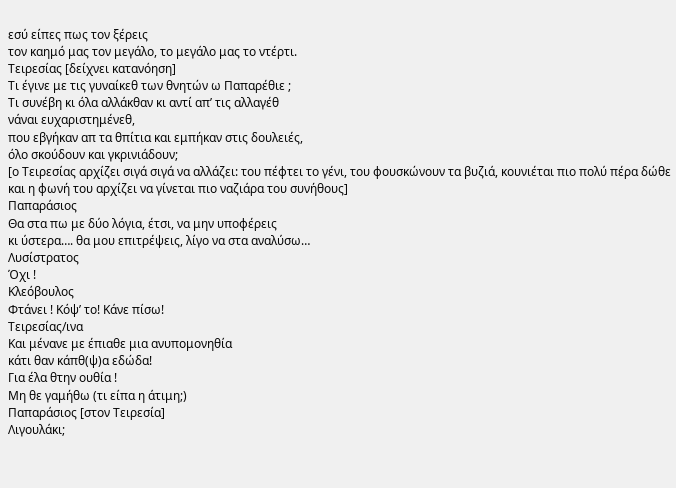εσύ είπες πως τον ξέρεις
τον καημό μας τον μεγάλο, το μεγάλο μας το ντέρτι.
Τειρεσίας [δείχνει κατανόηση]
Τι έγινε με τις γυναίκεθ των θνητών ω Παπαρέθιε ;
Τι συνέβη κι όλα αλλάκθαν κι αντί απ’ τις αλλαγέθ
νάναι ευχαριστημένεθ,
που εβγήκαν απ τα θπίτια και εμπήκαν στις δουλειές,
όλο σκούδουν και γκρινιάδουν;
[ο Τειρεσίας αρχίζει σιγά σιγά να αλλάζει: του πέφτει το γένι, του φουσκώνουν τα βυζιά, κουνιέται πιο πολύ πέρα δώθε και η φωνή του αρχίζει να γίνεται πιο ναζιάρα του συνήθους]
Παπαράσιος
Θα στα πω με δύο λόγια, έτσι, να μην υποφέρεις
κι ύστερα…. θα μου επιτρέψεις, λίγο να στα αναλύσω…
Λυσίστρατος
Όχι !
Κλεόβουλος
Φτάνει ! Κόψ’ το! Κάνε πίσω!
Τειρεσίας/ινα
Και μένανε με έπιαθε μια ανυπομονηθία
κάτι θαν κάπθ(ψ)α εδώδα!
Για έλα θτην ουθία !
Μη θε γαμήθω (τι είπα η άτιμη;)
Παπαράσιος [στον Τειρεσία]
Λιγουλάκι;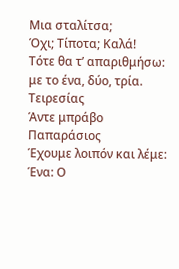Μια σταλίτσα;
Όχι; Τίποτα; Καλά!
Τότε θα τ’ απαριθμήσω: με το ένα, δύο, τρία.
Τειρεσίας
Άντε μπράβο
Παπαράσιος
Έχουμε λοιπόν και λέμε:
Ένα: Ο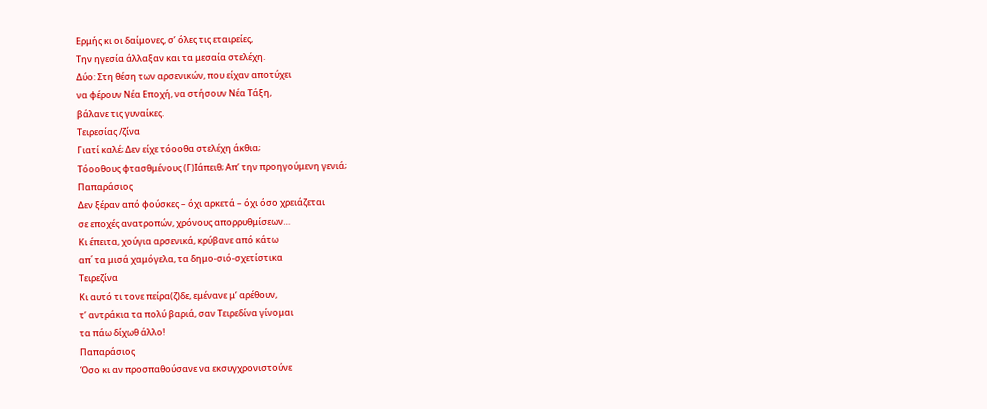Ερμής κι οι δαίμονες, σ’ όλες τις εταιρείες,
Την ηγεσία άλλαξαν και τα μεσαία στελέχη.
Δύο: Στη θέση των αρσενικών, που είχαν αποτύχει
να φέρουν Νέα Εποχή, να στήσουν Νέα Τάξη,
βάλανε τις γυναίκες.
Τειρεσίας /ζίνα
Γιατί καλέ; Δεν είχε τόοοθα στελέχη άκθια;
Τόοοθους φτασθμένους (Γ)Ιάπειθ; Απ’ την προηγούμενη γενιά;
Παπαράσιος
Δεν ξέραν από φούσκες – όχι αρκετά – όχι όσο χρειάζεται
σε εποχές ανατροπών, χρόνους απορρυθμίσεων…
Κι έπειτα, χούγια αρσενικά, κρύβανε από κάτω
απ΄ τα μισά χαμόγελα, τα δημο-σιό-σχετίστικα
Τειρεζίνα
Κι αυτό τι τονε πείρα(ζ)δε, εμένανε μ’ αρέθουν,
τ’ αντράκια τα πολύ βαριά, σαν Τειρεδίνα γίνομαι
τα πάω δίχωθ άλλο!
Παπαράσιος
Όσο κι αν προσπαθούσανε να εκσυγχρονιστούνε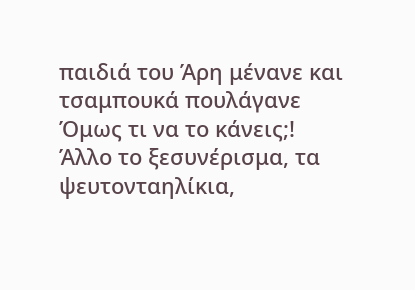παιδιά του Άρη μένανε και τσαμπουκά πουλάγανε
Όμως τι να το κάνεις;!
Άλλο το ξεσυνέρισμα, τα ψευτονταηλίκια,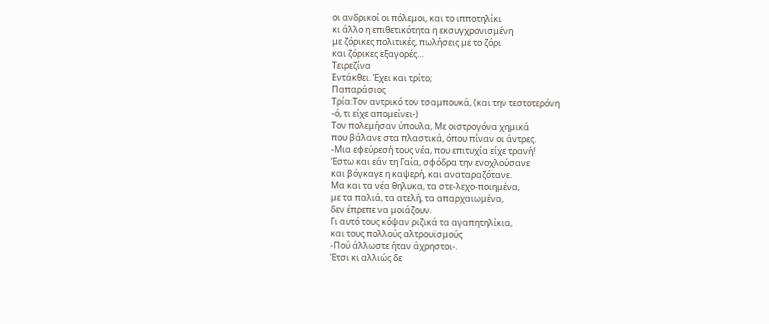οι ανδρικοί οι πόλεμοι, και το ιπποτηλίκι
κι άλλο η επιθετικότητα η εκσυγχρονισμένη
με ζόρικες πολιτικές, πωλήσεις με το ζόρι
και ζόρικες εξαγορές…
Τειρεζίνα
Εντάκθει. Έχει και τρίτο;
Παπαράσιος
Τρία:Τον αντρικό τον τσαμπουκά, (και την τεστοτερόνη
-ό, τι είχε απομείνει-)
Τον πολεμήσαν ύπουλα, Με οιστρογόνα χημικά
που βάλανε στα πλαστικά, όπου πίναν οι άντρες.
-Μια εφεύρεσή τους νέα, που επιτυχία είχε τρανή!
Έστω και εάν τη Γαία, σφόδρα την ενοχλούσανε
και βόγκαγε η καψερή, και αναταραζότανε.
Μα και τα νέα θηλυκα, τα στε-λεχο-ποιημένα,
με τα παλιά, τα ατελή, τα απαρχαιωμένα,
δεν έπρεπε να μοιάζουν.
Γι αυτό τους κόψαν ριζικά τα αγαπητηλίκια,
και τους πολλούς αλτρουϊσμούς
-Πού άλλωστε ήταν άχρηστοι-.
Έτσι κι αλλιώς δε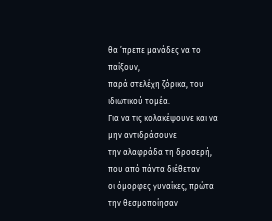θα ’πρεπε μανάδες να το παίξουν,
παρά στελέχη ζόρικα, του ιδιωτικού τομέα.
Για να τις κολακέψουνε και να μην αντιδράσουνε
την αλαφράδα τη δροσερή, που από πάντα διέθεταν
οι όμορφες γυναίκες, πρώτα την θεσμοποίησαν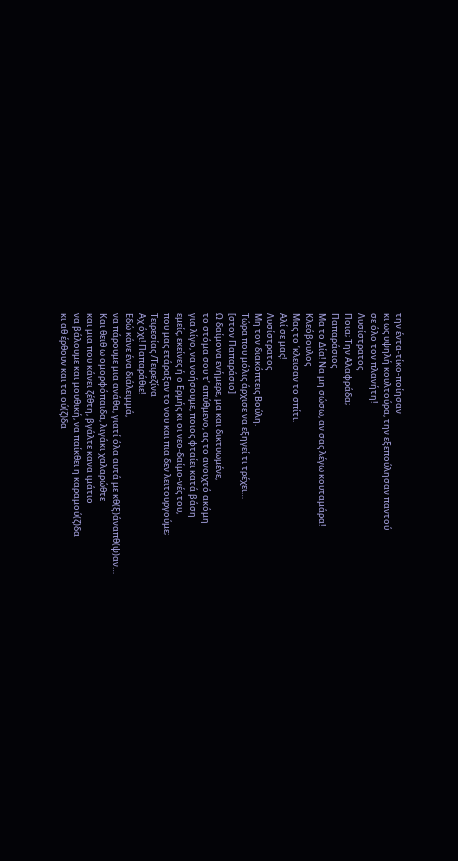την έντα-τίκο-ποίησαν
κι ως υψηλή κουλτούρα, την εξεπούλησαν παντού
σε όλο τον πλανήτη!
Λυσίστρατος
Ποια; Την Αλαφράδα;
Παπαράσιος
Μα το Δία! Να μη σώσω, αν σας λέγω κουταμάρα!
Κλεόβουλος
Μας το ’κλεισαν το σπίτι.
Αλί σε μας!
Λυσίστρατος
Μη τον διακόπτεις Βούλη.
Τώρα που μόλις άρχισε να εξηγεί τι τρέχει…
[στον Παπαράσιο]
Ω δαίμονα ενήμερε, μα και δικτυωμένε,
το στόμα σου τ’ απύθμενο, ας το ανοιχτό ακόμη
για λίγο, να νοήσουμε, ποιος φταίει κατά βάση
εμείς, εκείνες ή ο Ερμής κι οι νεο-δαίμο-νές του,
που μας ετάραξαν το νου και πια δεν λειτουργούμε;
Τειρεσίας /Τειρεζίνα
Αχ όχι! Παπαράθιε!
Εδώ κάνε ένα διάλειμμά,
να πάρουμε μια ανάθα, γιατί όλα αυτά με κθ(ξ)άναπθ(ψ)αν…
Και θειθ ω ομορφόπαιδα, λιγάκι χαλαρώθτε
και μια που κάνει ζέθτη, βγάλτε κανα ιμάτιο
να βάλουμε και μουθική, να παίκθει η καραμού(ζ)δα
κι αθ έρθουν και τα ού(ζ)δα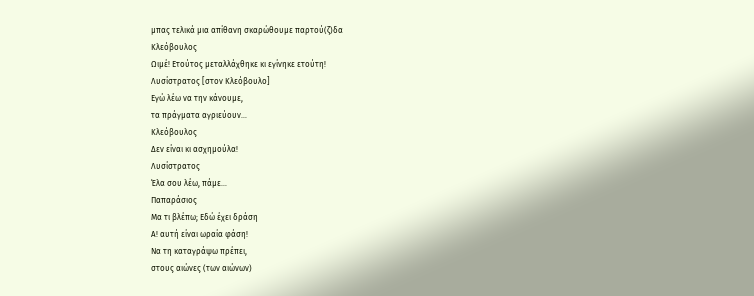μπας τελικά μια απίθανη σκαρώθουμε παρτού(ζ)δα
Κλεόβουλος
Ωιμέ! Ετούτος μεταλλάχθηκε κι εγίνηκε ετούτη!
Λυσίστρατος [στον Κλεόβουλο]
Εγώ λέω να την κάνουμε,
τα πράγματα αγριεύουν…
Κλεόβουλος
Δεν είναι κι ασχημούλα!
Λυσίστρατος
Έλα σου λέω, πάμε…
Παπαράσιος
Μα τι βλέπω; Εδώ έχει δράση
Α! αυτή είναι ωραία φάση!
Να τη καταγράψω πρέπει,
στους αιώνες (των αιώνων)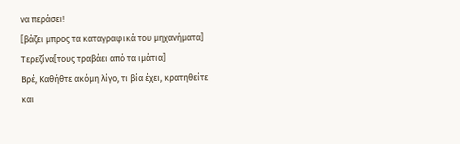να περάσει!
[βάζει μπρος τα καταγραφικά του μηχανήματα]
Τερεζίνα[τους τραβάει από τα ιμάτια]
Βρέ, Καθήθτε ακόμη λίγο, τι βία έχει, κρατηθείτε
και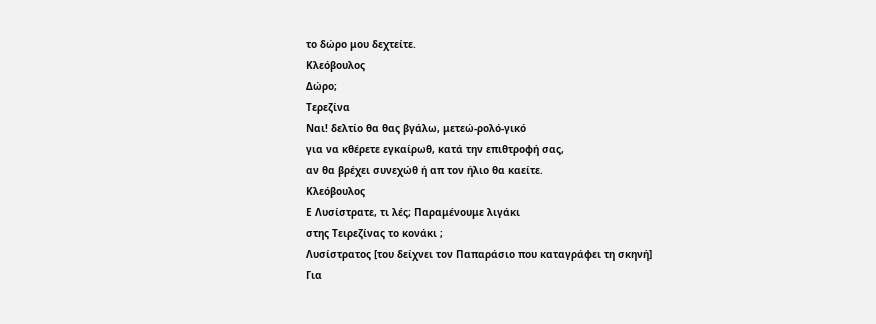το δώρο μου δεχτείτε.
Κλεόβουλος
Δώρο;
Τερεζίνα
Ναι! δελτίο θα θας βγάλω, μετεώ-ρολό-γικό
για να κθέρετε εγκαίρωθ, κατά την επιθτροφή σας,
αν θα βρέχει συνεχώθ ή απ τον ήλιο θα καείτε.
Κλεόβουλος
Ε Λυσίστρατε, τι λές; Παραμένουμε λιγάκι
στης Τειρεζίνας το κονάκι ;
Λυσίστρατος [του δείχνει τον Παπαράσιο που καταγράφει τη σκηνή]
Για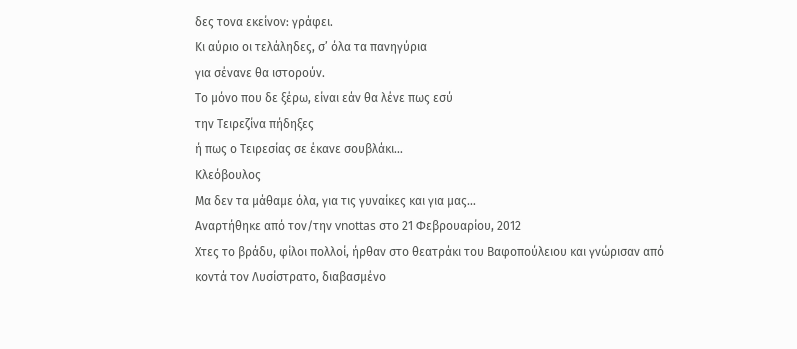δες τονα εκείνον: γράφει.
Κι αύριο οι τελάληδες, σ’ όλα τα πανηγύρια
για σένανε θα ιστορούν.
Το μόνο που δε ξέρω, είναι εάν θα λένε πως εσύ
την Τειρεζίνα πήδηξες
ή πως ο Τειρεσίας σε έκανε σουβλάκι…
Κλεόβουλος
Μα δεν τα μάθαμε όλα, για τις γυναίκες και για μας…
Αναρτήθηκε από τον/την vnottas στο 21 Φεβρουαρίου, 2012
Χτες το βράδυ, φίλοι πολλοί, ήρθαν στο θεατράκι του Βαφοπούλειου και γνώρισαν από κοντά τον Λυσίστρατο, διαβασμένο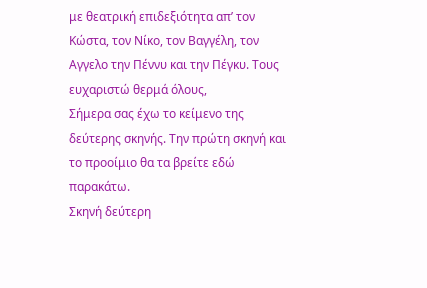με θεατρική επιδεξιότητα απ’ τον Κώστα, τον Νίκο, τον Βαγγέλη, τον Αγγελο την Πέννυ και την Πέγκυ. Τους ευχαριστώ θερμά όλους,
Σήμερα σας έχω το κείμενο της δεύτερης σκηνής. Την πρώτη σκηνή και το προοίμιο θα τα βρείτε εδώ παρακάτω.
Σκηνή δεύτερη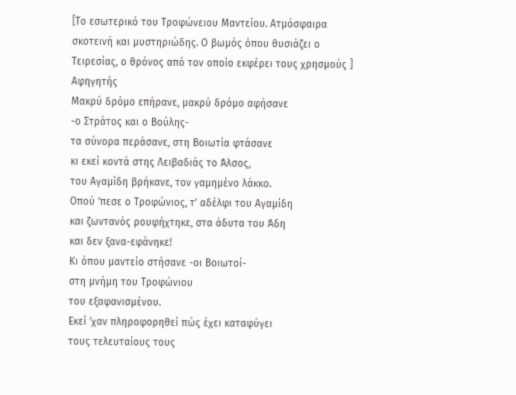[Το εσωτερικό του Τροφώνειου Μαντείου. Ατμόσφαιρα σκοτεινή και μυστηριώδης. Ο βωμός όπου θυσιάζει ο Τειρεσίας, ο θρόνος από τον οποίο εκφέρει τους χρησμούς ]
Αφηγητής
Μακρύ δρόμο επήρανε, μακρύ δρόμο αφήσανε
-ο Στράτος και ο Βούλης-
τα σύνορα περάσανε, στη Βοιωτία φτάσανε
κι εκεί κοντά στης Λειβαδιάς το Άλσος,
του Αγαμίδη βρήκανε, τον γαμημένο λάκκο.
Οπού ’πεσε ο Τροφώνιος, τ’ αδέλφι του Αγαμίδη
και ζωντανός ρουφήχτηκε, στα άδυτα του Άδη
και δεν ξανα-εφάνηκε!
Κι όπου μαντείο στήσανε -οι Βοιωτοί-
στη μνήμη του Τροφώνιου
του εξαφανισμένου.
Εκεί ’χαν πληροφορηθεί πώς έχει καταφύγει
τους τελευταίους τους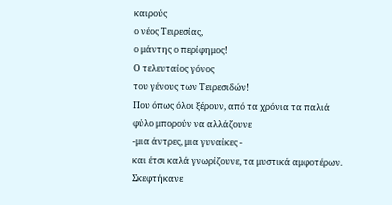καιρούς
ο νέος Τειρεσίας,
ο μάντης ο περίφημος!
Ο τελευταίος γόνος
του γένους των Τειρεσιδών!
Που όπως όλοι ξέρουν, από τα χρόνια τα παλιά
φύλο μπορούν να αλλάζουνε
-μια άντρες, μια γυναίκες -
και έτσι καλά γνωρίζουνε, τα μυστικά αμφοτέρων.
Σκεφτήκανε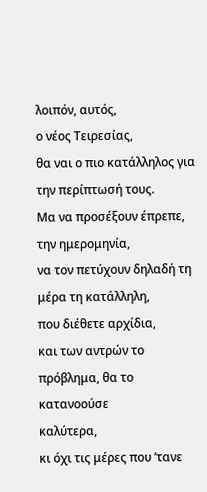λοιπόν, αυτός,
ο νέος Τειρεσίας,
θα ναι ο πιο κατάλληλος για την περίπτωσή τους.
Μα να προσέξουν έπρεπε, την ημερομηνία,
να τον πετύχουν δηλαδή τη μέρα τη κατάλληλη,
που διέθετε αρχίδια,
και των αντρών το πρόβλημα, θα το κατανοούσε
καλύτερα,
κι όχι τις μέρες που ’τανε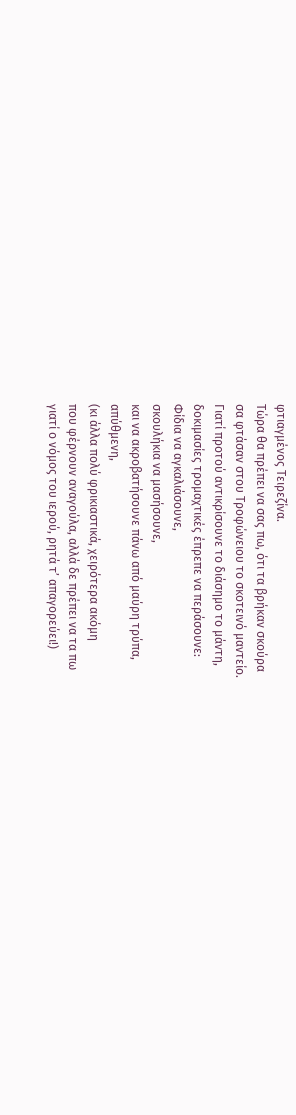φτιαγμένος Τειρεζίνα.
Τώρα θα πρέπει να σας πω, ότι τα βρήκαν σκούρα
σα φτάσαν στου Τροφώνειου το σκοτεινό μαντείο.
Γιατί προτού αντικρίσουνε το διάσημο το μάντη,
δοκιμασίες τρομαχτικές έπρεπε να περάσουνε:
Φίδια να αγκαλιάσουνε,
σκουλήκια να μασήσουνε,
και να ακροβατήσουνε πάνω από μαύρη τρύπα,
απύθμενη,
(κι άλλα πολύ φρικιαστικά, χειρότερα ακόμη
που φέρνουν αναγούλα, αλλά δε πρέπει να τα πω
γιατί ο νόμος του ιερού, ρητά τ’ απαγορεύει!)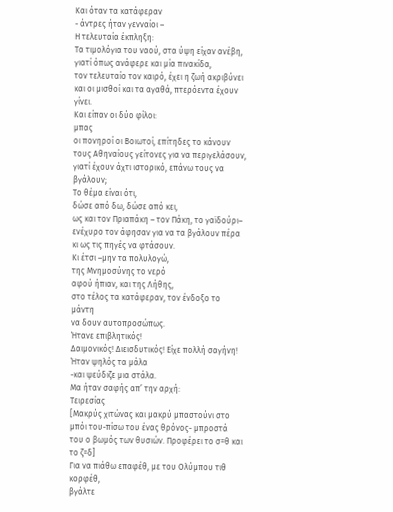Και όταν τα κατάφεραν
- άντρες ήταν γενναίοι –
Η τελευταία έκπληξη:
Τα τιμολόγια του ναού, στα ύψη είχαν ανέβη,
γιατί όπως ανάφερε και μία πινακίδα,
τον τελευταίο τον καιρό, έχει η ζωή ακριβύνει
και οι μισθοί και τα αγαθά, πτερόεντα έχουν γίνει.
Και είπαν οι δύο φίλοι:
μπας
οι πονηροί οι Βοιωτοί, επίτηδες το κάνουν
τους Αθηναίους γείτονες για να περιγελάσουν,
γιατί έχουν άχτι ιστορικό, επάνω τους να βγάλουν;
Το θέμα είναι ότι,
δώσε από δω, δώσε από κει,
ως και τον Πριαπάκη – τον Πάκη, το γαϊδούρι–
ενέχυρο τον άφησαν για να τα βγάλουν πέρα
κι ως τις πηγές να φτάσουν.
Κι έτσι –μην τα πολυλογώ,
της Μνημοσύνης το νερό
αφού ήπιαν, και της Λήθης,
στο τέλος τα κατάφεραν, τον ένδοξο το μάντη
να δουν αυτοπροσώπως.
Ήτανε επιβλητικός!
Δαιμονικός! Διεισδυτικός! Είχε πολλή σαγήνη!
Ήταν ψηλός τα μάλα
-και ψεύδιζε μια στάλα.
Μα ήταν σαφής απ’ την αρχή:
Τειρεσίας
[Μακρύς χιτώνας και μακρύ μπαστούνι στο μπόι του-πίσω του ένας θρόνος- μπροστά του ο βωμός των θυσιών. Προφέρει το σ=θ και το ζ=δ]
Για να πιάθω επαφέθ, με του Ολύμπου τιθ κορφέθ,
βγάλτε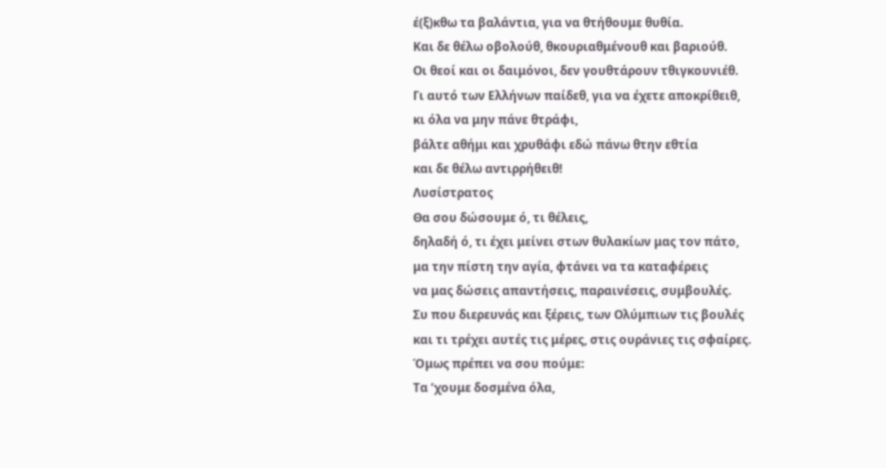έ(ξ)κθω τα βαλάντια, για να θτήθουμε θυθία.
Και δε θέλω οβολούθ, θκουριαθμένουθ και βαριούθ.
Οι θεοί και οι δαιμόνοι, δεν γουθτάρουν τθιγκουνιέθ.
Γι αυτό των Ελλήνων παίδεθ, για να έχετε αποκρίθειθ,
κι όλα να μην πάνε θτράφι,
βάλτε αθήμι και χρυθάφι εδώ πάνω θτην εθτία
και δε θέλω αντιρρήθειθ!
Λυσίστρατος
Θα σου δώσουμε ό, τι θέλεις,
δηλαδή ό, τι έχει μείνει στων θυλακίων μας τον πάτο,
μα την πίστη την αγία, φτάνει να τα καταφέρεις
να μας δώσεις απαντήσεις, παραινέσεις, συμβουλές.
Συ που διερευνάς και ξέρεις, των Ολύμπιων τις βουλές
και τι τρέχει αυτές τις μέρες, στις ουράνιες τις σφαίρες.
Όμως πρέπει να σου πούμε:
Τα ’χουμε δοσμένα όλα,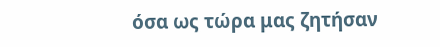όσα ως τώρα μας ζητήσαν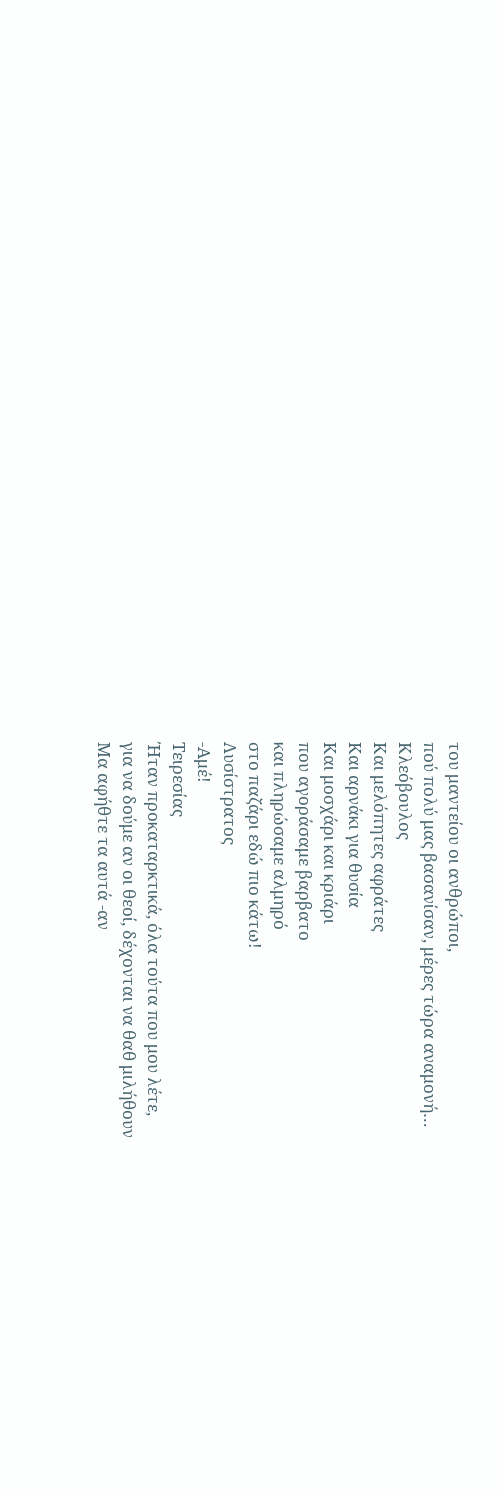του μαντείου οι ανθρώποι,
πού πολύ μας βασανίσαν, μέρες τώρα αναμονή…
Κλεόβουλος
Και μελόπητες αφράτες
Και αρνάκι για θυσία
Και μοσχάρι και κριάρι
που αγοράσαμε βαρβατο
και πληρώσαμε αλμηρό
στο παζάρι εδώ πιο κάτω!
Λυσίστρατος
-Αμέ!
Τειρεσίας
Ήταν προκαταρκτικά, όλα τούτα που μου λέτε,
για να δούμε αν οι θεοί, δέχονται να θαθ μιλήθουν
Μα αφήθτε τα αυτά -αν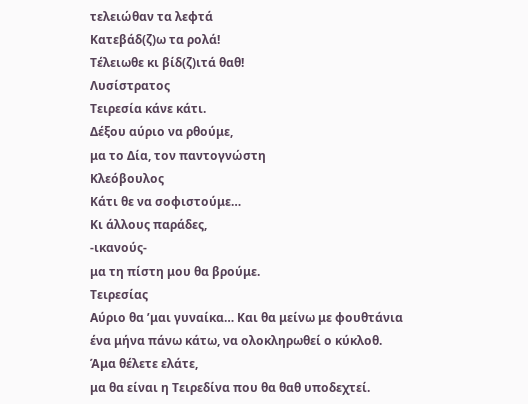τελειώθαν τα λεφτά
Κατεβάδ(ζ)ω τα ρολά!
Τέλειωθε κι βίδ(ζ)ιτά θαθ!
Λυσίστρατος
Τειρεσία κάνε κάτι.
Δέξου αύριο να ρθούμε,
μα το Δία, τον παντογνώστη
Κλεόβουλος
Κάτι θε να σοφιστούμε…
Κι άλλους παράδες,
-ικανούς-
μα τη πίστη μου θα βρούμε.
Τειρεσίας
Αύριο θα ’μαι γυναίκα… Και θα μείνω με φουθτάνια
ένα μήνα πάνω κάτω, να ολοκληρωθεί ο κύκλοθ.
Άμα θέλετε ελάτε,
μα θα είναι η Τειρεδίνα που θα θαθ υποδεχτεί.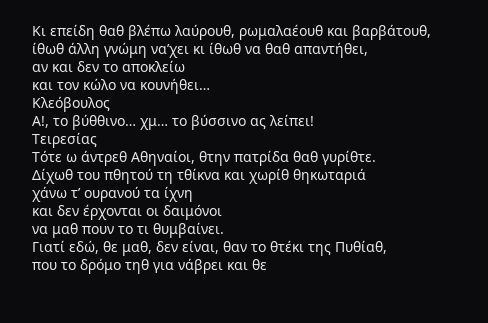Κι επείδη θαθ βλέπω λαύρουθ, ρωμαλαέουθ και βαρβάτουθ,
ίθωθ άλλη γνώμη να’χει κι ίθωθ να θαθ απαντήθει,
αν και δεν το αποκλείω
και τον κώλο να κουνήθει…
Κλεόβουλος
Α!, το βύθθινο… χμ… το βύσσινο ας λείπει!
Τειρεσίας
Τότε ω άντρεθ Αθηναίοι, θτην πατρίδα θαθ γυρίθτε.
Δίχωθ του πθητού τη τθίκνα και χωρίθ θηκωταριά
χάνω τ’ ουρανού τα ίχνη
και δεν έρχονται οι δαιμόνοι
να μαθ πουν το τι θυμβαίνει.
Γιατί εδώ, θε μαθ, δεν είναι, θαν το θτέκι της Πυθίαθ,
που το δρόμο τηθ για νάβρει και θε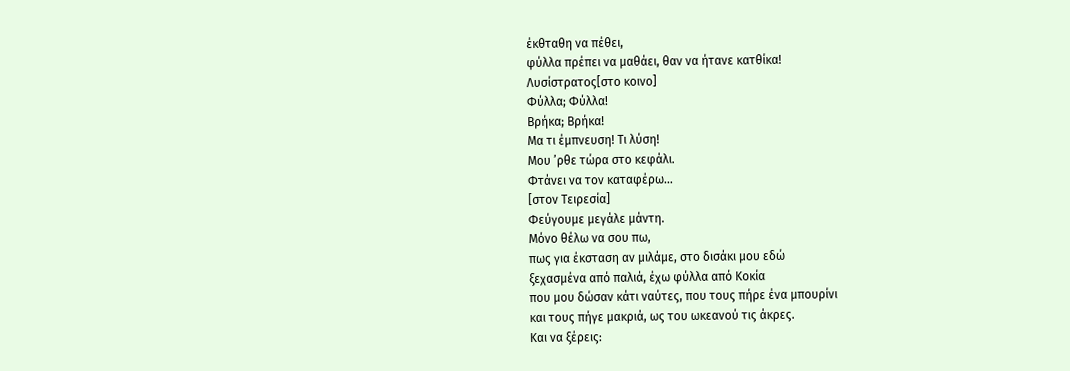έκθταθη να πέθει,
φύλλα πρέπει να μαθάει, θαν να ήτανε κατθίκα!
Λυσίστρατος[στο κοινο]
Φύλλα; Φύλλα!
Βρήκα; Βρήκα!
Μα τι έμπνευση! Τι λύση!
Μου ’ρθε τώρα στο κεφάλι.
Φτάνει να τον καταφέρω…
[στον Τειρεσία]
Φεύγουμε μεγάλε μάντη.
Μόνο θέλω να σου πω,
πως για έκσταση αν μιλάμε, στο δισάκι μου εδώ
ξεχασμένα από παλιά, έχω φύλλα από Κοκία
που μου δώσαν κάτι ναύτες, που τους πήρε ένα μπουρίνι
και τους πήγε μακριά, ως του ωκεανού τις άκρες.
Και να ξέρεις: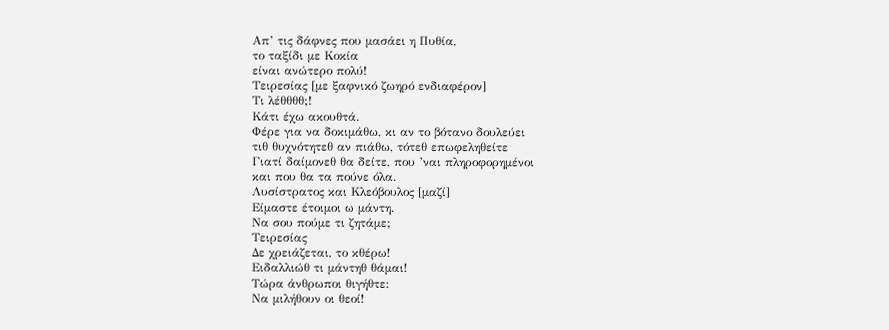Απ’ τις δάφνες που μασάει η Πυθία,
το ταξίδι με Κοκία
είναι ανώτερο πολύ!
Τειρεσίας [με ξαφνικό ζωηρό ενδιαφέρον]
Τι λέθθθθ;!
Κάτι έχω ακουθτά.
Φέρε για να δοκιμάθω, κι αν το βότανο δουλεύει
τιθ θυχνότητεθ αν πιάθω, τότεθ επωφεληθείτε
Γιατί δαίμονεθ θα δείτε, που ’ναι πληροφορημένοι
και που θα τα πούνε όλα.
Λυσίστρατος και Κλεόβουλος [μαζί]
Είμαστε έτοιμοι ω μάντη.
Να σου πούμε τι ζητάμε;
Τειρεσίας
Δε χρειάζεται, το κθέρω!
Ειδαλλιώθ τι μάντηθ θάμαι!
Τώρα άνθρωποι θιγήθτε:
Να μιλήθουν οι θεοί!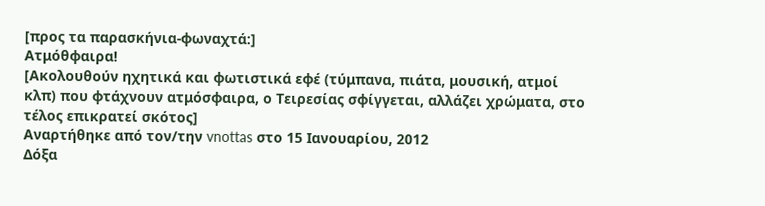[προς τα παρασκήνια-φωναχτά:]
Ατμόθφαιρα!
[Ακολουθούν ηχητικά και φωτιστικά εφέ (τύμπανα, πιάτα, μουσική, ατμοί κλπ) που φτάχνουν ατμόσφαιρα, ο Τειρεσίας σφίγγεται, αλλάζει χρώματα, στο τέλος επικρατεί σκότος]
Αναρτήθηκε από τον/την vnottas στο 15 Ιανουαρίου, 2012
Δόξα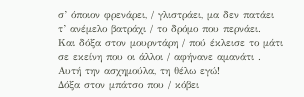σ’ όποιον φρενάρει, / γλιστράει, μα δεν πατάει
τ’ ανέμελο βατράχι / το δρόμο που περνάει.
Και δόξα στον μουρντάρη / πού έκλεισε το μάτι
σε εκείνη που οι άλλοι / αφήνανε αμανάτι .
Αυτή την ασχημούλα, τη θέλω εγώ!
Δόξα στον μπάτσο που / κόβει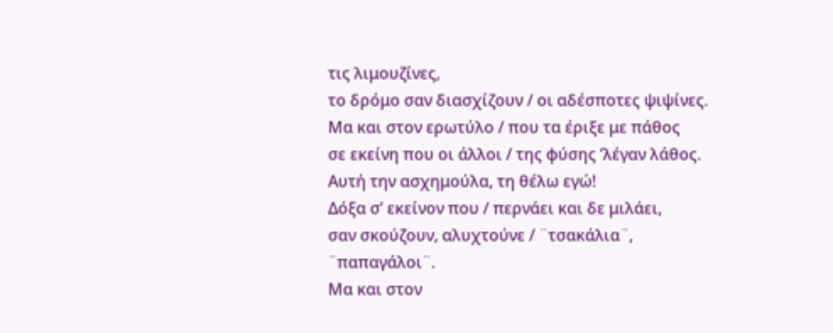τις λιμουζίνες,
το δρόμο σαν διασχίζουν / οι αδέσποτες ψιψίνες.
Μα και στον ερωτύλο / που τα έριξε με πάθος
σε εκείνη που οι άλλοι / της φύσης ’λέγαν λάθος.
Αυτή την ασχημούλα, τη θέλω εγώ!
Δόξα σ’ εκείνον που / περνάει και δε μιλάει,
σαν σκούζουν, αλυχτούνε / ¨τσακάλια¨, ¨παπαγάλοι¨.
Μα και στον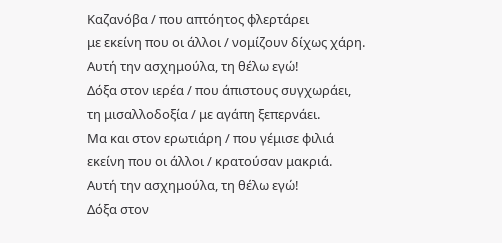Καζανόβα / που απτόητος φλερτάρει
με εκείνη που οι άλλοι / νομίζουν δίχως χάρη.
Αυτή την ασχημούλα, τη θέλω εγώ!
Δόξα στον ιερέα / που άπιστους συγχωράει,
τη μισαλλοδοξία / με αγάπη ξεπερνάει.
Μα και στον ερωτιάρη / που γέμισε φιλιά
εκείνη που οι άλλοι / κρατούσαν μακριά.
Αυτή την ασχημούλα, τη θέλω εγώ!
Δόξα στον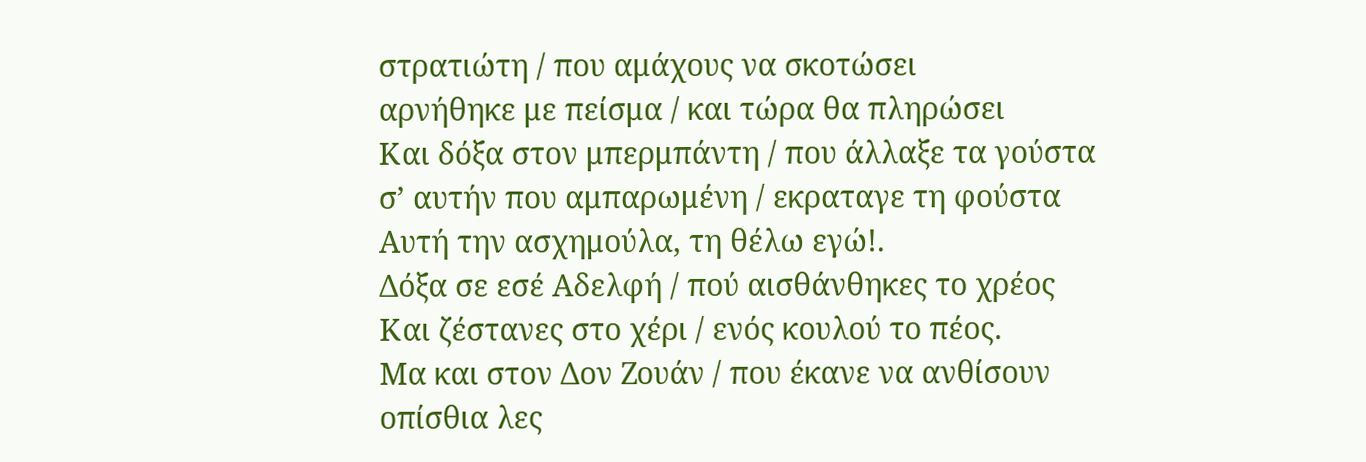στρατιώτη / που αμάχους να σκοτώσει
αρνήθηκε με πείσμα / και τώρα θα πληρώσει
Και δόξα στον μπερμπάντη / που άλλαξε τα γούστα
σ’ αυτήν που αμπαρωμένη / εκραταγε τη φούστα
Αυτή την ασχημούλα, τη θέλω εγώ!.
Δόξα σε εσέ Αδελφή / πού αισθάνθηκες το χρέος
Και ζέστανες στο χέρι / ενός κουλού το πέος.
Μα και στον Δον Ζουάν / που έκανε να ανθίσουν
οπίσθια λες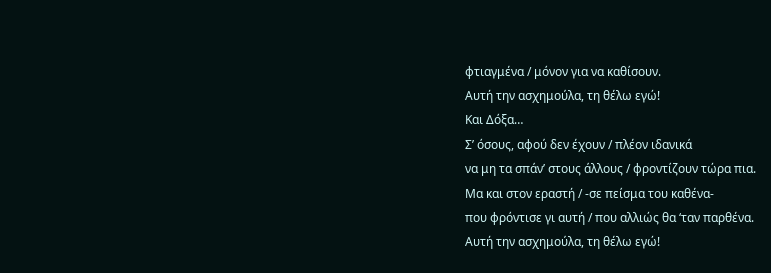φτιαγμένα / μόνον για να καθίσουν.
Αυτή την ασχημούλα, τη θέλω εγώ!
Και Δόξα…
Σ’ όσους, αφού δεν έχουν / πλέον ιδανικά
να μη τα σπάν’ στους άλλους / φροντίζουν τώρα πια.
Μα και στον εραστή / -σε πείσμα του καθένα-
που φρόντισε γι αυτή / που αλλιώς θα ‘ταν παρθένα.
Αυτή την ασχημούλα, τη θέλω εγώ!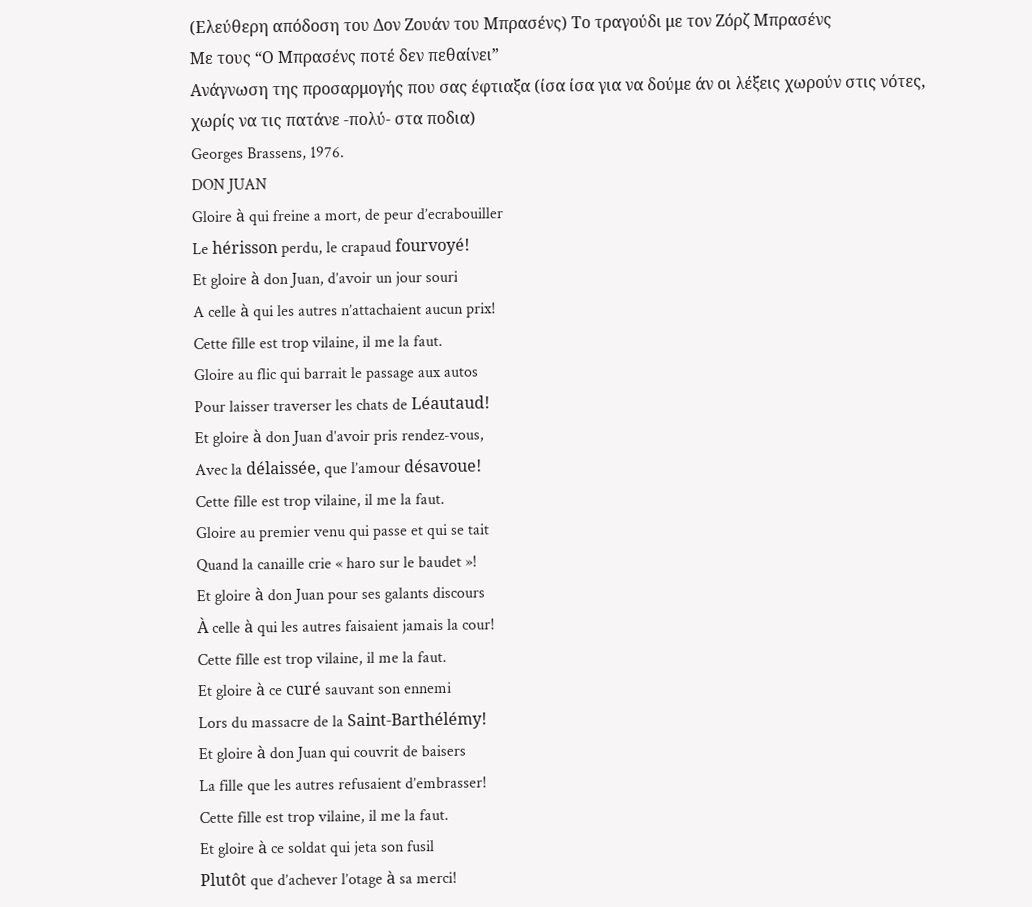(Ελεύθερη απόδοση του Δον Ζουάν του Μπρασένς) Το τραγούδι με τον Ζόρζ Μπρασένς
Με τους “Ο Μπρασένς ποτέ δεν πεθαίνει”
Ανάγνωση της προσαρμογής που σας έφτιαξα (ίσα ίσα για να δούμε άν οι λέξεις χωρούν στις νότες, χωρίς να τις πατάνε -πολύ- στα ποδια)
Georges Brassens, 1976.
DON JUAN
Gloire à qui freine a mort, de peur d’ecrabouiller
Le hérisson perdu, le crapaud fourvoyé!
Et gloire à don Juan, d’avoir un jour souri
A celle à qui les autres n’attachaient aucun prix!
Cette fille est trop vilaine, il me la faut.
Gloire au flic qui barrait le passage aux autos
Pour laisser traverser les chats de Léautaud!
Et gloire à don Juan d’avoir pris rendez-vous,
Avec la délaissée, que l’amour désavoue!
Cette fille est trop vilaine, il me la faut.
Gloire au premier venu qui passe et qui se tait
Quand la canaille crie « haro sur le baudet »!
Et gloire à don Juan pour ses galants discours
À celle à qui les autres faisaient jamais la cour!
Cette fille est trop vilaine, il me la faut.
Et gloire à ce curé sauvant son ennemi
Lors du massacre de la Saint-Barthélémy!
Et gloire à don Juan qui couvrit de baisers
La fille que les autres refusaient d’embrasser!
Cette fille est trop vilaine, il me la faut.
Et gloire à ce soldat qui jeta son fusil
Plutôt que d’achever l’otage à sa merci!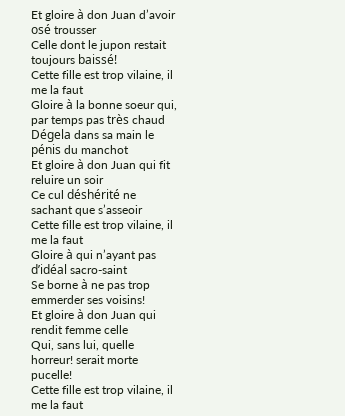Et gloire à don Juan d’avoir osé trousser
Celle dont le jupon restait toujours baissé!
Cette fille est trop vilaine, il me la faut
Gloire à la bonne soeur qui, par temps pas très chaud
Dégela dans sa main le pénis du manchot
Et gloire à don Juan qui fit reluire un soir
Ce cul déshérité ne sachant que s’asseoir
Cette fille est trop vilaine, il me la faut
Gloire à qui n’ayant pas d’idéal sacro-saint
Se borne à ne pas trop emmerder ses voisins!
Et gloire à don Juan qui rendit femme celle
Qui, sans lui, quelle horreur! serait morte pucelle!
Cette fille est trop vilaine, il me la faut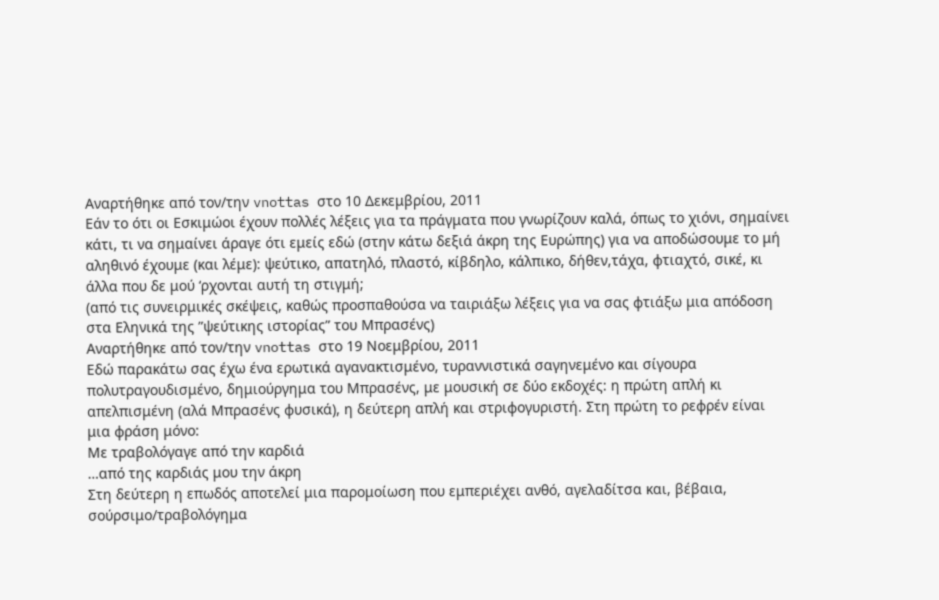Αναρτήθηκε από τον/την vnottas στο 10 Δεκεμβρίου, 2011
Εάν το ότι οι Εσκιμώοι έχουν πολλές λέξεις για τα πράγματα που γνωρίζουν καλά, όπως το χιόνι, σημαίνει κάτι, τι να σημαίνει άραγε ότι εμείς εδώ (στην κάτω δεξιά άκρη της Ευρώπης) για να αποδώσουμε το μή αληθινό έχουμε (και λέμε): ψεύτικο, απατηλό, πλαστό, κίβδηλο, κάλπικο, δήθεν,τάχα, φτιαχτό, σικέ, κι άλλα που δε μού ‘ρχονται αυτή τη στιγμή;
(από τις συνειρμικές σκέψεις, καθώς προσπαθούσα να ταιριάξω λέξεις για να σας φτιάξω μια απόδοση στα Εληνικά της ”ψεύτικης ιστορίας” του Μπρασένς)
Αναρτήθηκε από τον/την vnottas στο 19 Νοεμβρίου, 2011
Εδώ παρακάτω σας έχω ένα ερωτικά αγανακτισμένο, τυραννιστικά σαγηνεμένο και σίγουρα πολυτραγουδισμένο, δημιούργημα του Μπρασένς, με μουσική σε δύο εκδοχές: η πρώτη απλή κι απελπισμένη (αλά Μπρασένς φυσικά), η δεύτερη απλή και στριφογυριστή. Στη πρώτη το ρεφρέν είναι μια φράση μόνο:
Με τραβολόγαγε από την καρδιά
…από της καρδιάς μου την άκρη
Στη δεύτερη η επωδός αποτελεί μια παρομοίωση που εμπεριέχει ανθό, αγελαδίτσα και, βέβαια, σούρσιμο/τραβολόγημα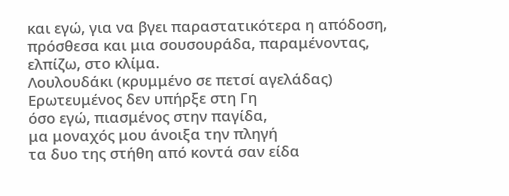και εγώ, για να βγει παραστατικότερα η απόδοση, πρόσθεσα και μια σουσουράδα, παραμένοντας, ελπίζω, στο κλίμα.
Λουλουδάκι (κρυμμένο σε πετσί αγελάδας)
Ερωτευμένος δεν υπήρξε στη Γη
όσο εγώ, πιασμένος στην παγίδα,
μα μοναχός μου άνοιξα την πληγή
τα δυο της στήθη από κοντά σαν είδα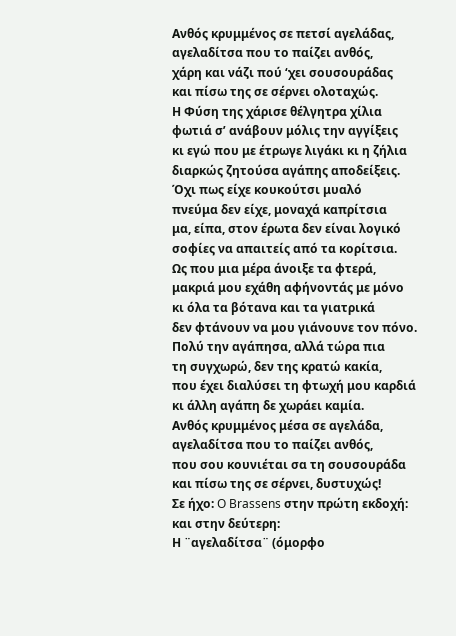Ανθός κρυμμένος σε πετσί αγελάδας,
αγελαδίτσα που το παίζει ανθός,
χάρη και νάζι πού ‘χει σουσουράδας
και πίσω της σε σέρνει ολοταχώς.
Η Φύση της χάρισε θέλγητρα χίλια
φωτιά σ’ ανάβουν μόλις την αγγίξεις
κι εγώ που με έτρωγε λιγάκι κι η ζήλια
διαρκώς ζητούσα αγάπης αποδείξεις.
Όχι πως είχε κουκούτσι μυαλό
πνεύμα δεν είχε, μοναχά καπρίτσια
μα, είπα, στον έρωτα δεν είναι λογικό
σοφίες να απαιτείς από τα κορίτσια.
Ως που μια μέρα άνοιξε τα φτερά,
μακριά μου εχάθη αφήνοντάς με μόνο
κι όλα τα βότανα και τα γιατρικά
δεν φτάνουν να μου γιάνουνε τον πόνο.
Πολύ την αγάπησα, αλλά τώρα πια
τη συγχωρώ, δεν της κρατώ κακία,
που έχει διαλύσει τη φτωχή μου καρδιά
κι άλλη αγάπη δε χωράει καμία.
Ανθός κρυμμένος μέσα σε αγελάδα,
αγελαδίτσα που το παίζει ανθός,
που σου κουνιέται σα τη σουσουράδα
και πίσω της σε σέρνει, δυστυχώς!
Σε ήχο: O Brassens στην πρώτη εκδοχή:
και στην δεύτερη:
Η ¨αγελαδίτσα¨ (όμορφο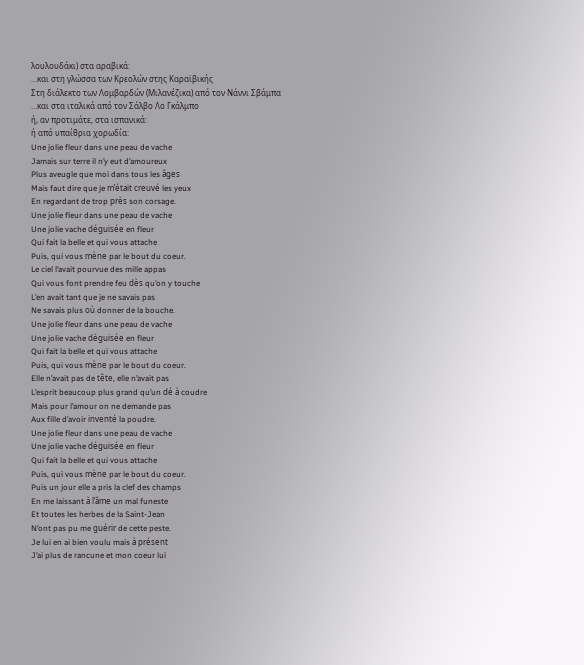λουλουδάκι) στα αραβικά:
…και στη γλώσσα των Κρεολών στης Καραϊβικής
Στη διάλεκτο των Λομβαρδών (Μιλανέζικα) από τον Νάννι Σβάμπα
…και στα ιταλικά από τον Σάλβο Λο Γκάλμπο
ή, αν προτιμάτε, στα ισπανικά:
ή από υπαίθρια χορωδία:
Une jolie fleur dans une peau de vache
Jamais sur terre il n’y eut d’amoureux
Plus aveugle que moi dans tous les âges
Mais faut dire que je m’était creuvé les yeux
En regardant de trop près son corsage.
Une jolie fleur dans une peau de vache
Une jolie vache déguisée en fleur
Qui fait la belle et qui vous attache
Puis, qui vous mène par le bout du coeur.
Le ciel l’avait pourvue des mille appas
Qui vous font prendre feu dès qu’on y touche
L’en avait tant que je ne savais pas
Ne savais plus où donner de la bouche.
Une jolie fleur dans une peau de vache
Une jolie vache déguisée en fleur
Qui fait la belle et qui vous attache
Puis, qui vous mène par le bout du coeur.
Elle n’avait pas de tête, elle n’avait pas
L’esprit beaucoup plus grand qu’un dé à coudre
Mais pour l’amour on ne demande pas
Aux fille d’avoir inventé la poudre.
Une jolie fleur dans une peau de vache
Une jolie vache déguisée en fleur
Qui fait la belle et qui vous attache
Puis, qui vous mène par le bout du coeur.
Puis un jour elle a pris la clef des champs
En me laissant à l’âme un mal funeste
Et toutes les herbes de la Saint-Jean
N’ont pas pu me guérir de cette peste.
Je lui en ai bien voulu mais à présent
J’ai plus de rancune et mon coeur lui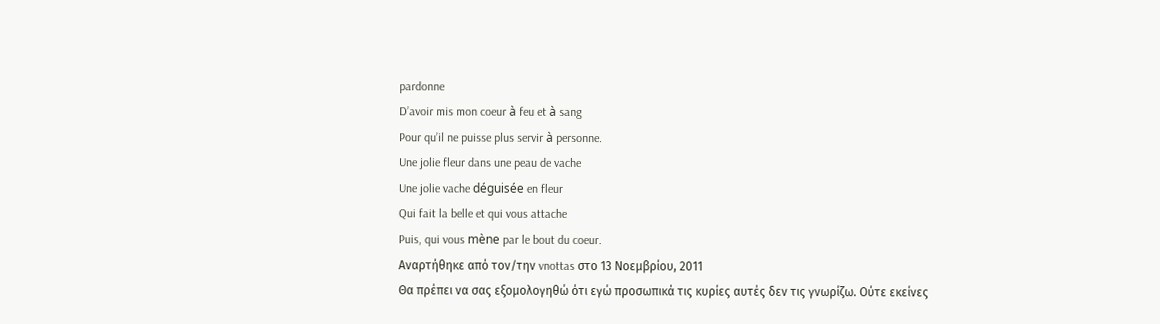pardonne
D’avoir mis mon coeur à feu et à sang
Pour qu’il ne puisse plus servir à personne.
Une jolie fleur dans une peau de vache
Une jolie vache déguisée en fleur
Qui fait la belle et qui vous attache
Puis, qui vous mène par le bout du coeur.
Αναρτήθηκε από τον/την vnottas στο 13 Νοεμβρίου, 2011
Θα πρέπει να σας εξομολογηθώ ότι εγώ προσωπικά τις κυρίες αυτές δεν τις γνωρίζω. Ούτε εκείνες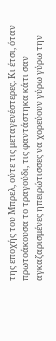της εποχής του Μπρελ, ούτε τις μεταγενέστερες. Κι έτσι, όταν πρωτοάκουσα το τραγούδι, τις φαντάστηκα κάτι σαν αγκαζαρισμένες ηπειρώτισσες να χορεύουν γύρω γύρω την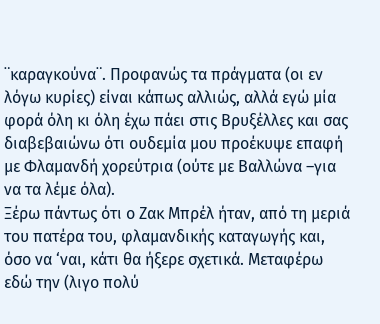¨καραγκούνα¨. Προφανώς τα πράγματα (οι εν λόγω κυρίες) είναι κάπως αλλιώς, αλλά εγώ μία φορά όλη κι όλη έχω πάει στις Βρυξέλλες και σας διαβεβαιώνω ότι ουδεμία μου προέκυψε επαφή με Φλαμανδή χορεύτρια (ούτε με Βαλλώνα –για να τα λέμε όλα).
Ξέρω πάντως ότι ο Ζακ Μπρέλ ήταν, από τη μεριά του πατέρα του, φλαμανδικής καταγωγής και, όσο να ‘ναι, κάτι θα ήξερε σχετικά. Μεταφέρω εδώ την (λιγο πολύ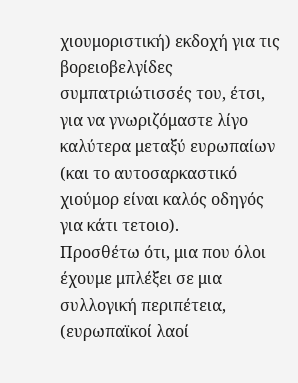χιουμοριστική) εκδοχή για τις βορειοβελγίδες συμπατριώτισσές του, έτσι, για να γνωριζόμαστε λίγο καλύτερα μεταξύ ευρωπαίων (και το αυτοσαρκαστικό χιούμορ είναι καλός οδηγός για κάτι τετοιο).
Προσθέτω ότι, μια που όλοι έχουμε μπλέξει σε μια συλλογική περιπέτεια, (ευρωπαϊκοί λαοί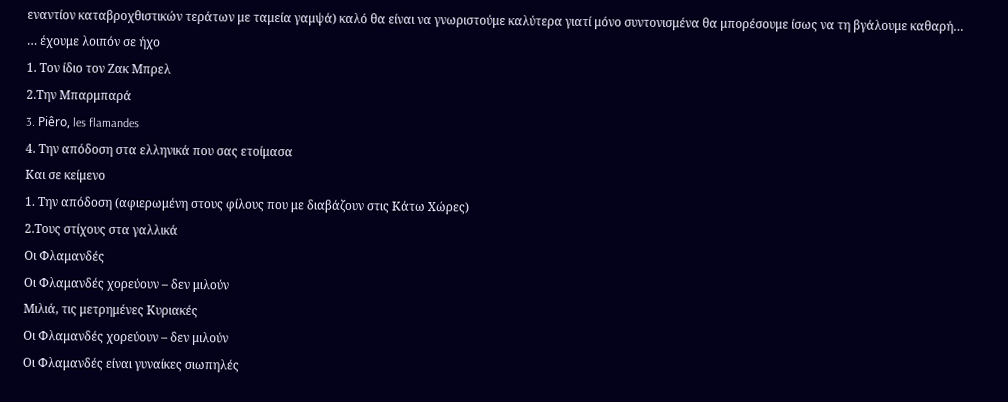εναντίον καταβροχθιστικών τεράτων με ταμεία γαμψά) καλό θα είναι να γνωριστούμε καλύτερα γιατί μόνο συντονισμένα θα μπορέσουμε ίσως να τη βγάλουμε καθαρή…
… έχουμε λοιπόν σε ήχο
1. Τον ίδιο τον Ζακ Μπρελ
2.Την Μπαρμπαρά
3. Piêro, les flamandes
4. Την απόδοση στα ελληνικά που σας ετοίμασα
Και σε κείμενο
1. Την απόδοση (αφιερωμένη στους φίλους που με διαβάζουν στις Κάτω Χώρες)
2.Τους στίχους στα γαλλικά
Οι Φλαμανδές
Οι Φλαμανδές χορεύουν – δεν μιλούν
Μιλιά, τις μετρημένες Κυριακές
Οι Φλαμανδές χορεύουν – δεν μιλούν
Οι Φλαμανδές είναι γυναίκες σιωπηλές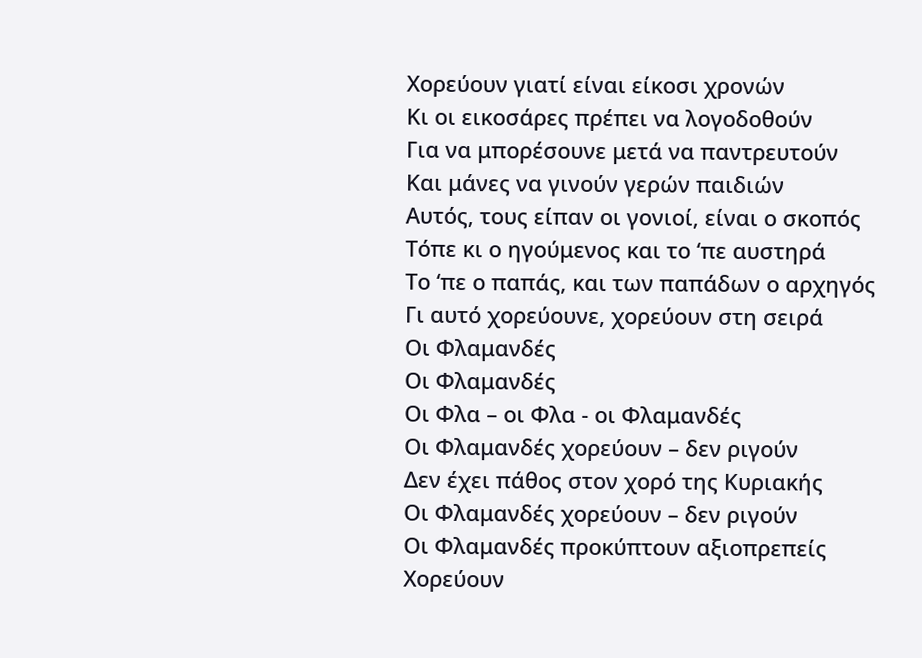Χορεύουν γιατί είναι είκοσι χρονών
Κι οι εικοσάρες πρέπει να λογοδοθούν
Για να μπορέσουνε μετά να παντρευτούν
Και μάνες να γινούν γερών παιδιών
Αυτός, τους είπαν οι γονιοί, είναι ο σκοπός
Τόπε κι ο ηγούμενος και το ‘πε αυστηρά
Το ‘πε ο παπάς, και των παπάδων ο αρχηγός
Γι αυτό χορεύουνε, χορεύουν στη σειρά
Οι Φλαμανδές
Οι Φλαμανδές
Οι Φλα – οι Φλα - οι Φλαμανδές
Οι Φλαμανδές χορεύουν – δεν ριγούν
Δεν έχει πάθος στον χορό της Κυριακής
Οι Φλαμανδές χορεύουν – δεν ριγούν
Οι Φλαμανδές προκύπτουν αξιοπρεπείς
Χορεύουν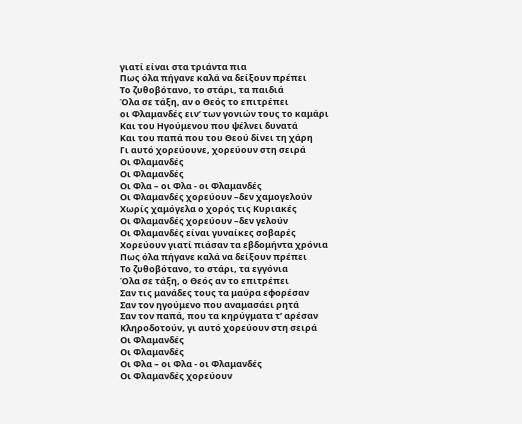γιατί είναι στα τριάντα πια
Πως όλα πήγανε καλά να δείξουν πρέπει
Το ζυθοβότανο, το στάρι, τα παιδιά
Όλα σε τάξη, αν ο Θεός το επιτρέπει
οι Φλαμανδές ειν’ των γονιών τους το καμάρι
Kαι του Ηγούμενου που ψέλνει δυνατά
Kαι του παπά που του Θεού δίνει τη χάρη
Γι αυτό χορεύουνε, χορεύουν στη σειρά
Οι Φλαμανδές
Οι Φλαμανδές
Οι Φλα – οι Φλα - οι Φλαμανδές
Οι Φλαμανδές χορεύουν –δεν χαμογελούν
Χωρίς χαμόγελα ο χορός τις Κυριακές
Οι Φλαμανδές χορεύουν –δεν γελούν
Οι Φλαμανδές είναι γυναίκες σοβαρές
Χορεύουν γιατί πιάσαν τα εβδομήντα χρόνια
Πως όλα πήγανε καλά να δείξουν πρέπει
Το ζυθοβότανο, το στάρι, τα εγγόνια
Όλα σε τάξη, ο Θεός αν το επιτρέπει
Σαν τις μανάδες τους τα μαύρα εφορέσαν
Σαν τον ηγούμενο που αναμασάει ρητά
Σαν τον παπά, που τα κηρύγματα τ’ αρέσαν
Κληροδοτούν, γι αυτό χορεύουν στη σειρά
Οι Φλαμανδές
Οι Φλαμανδές
Οι Φλα – οι Φλα - οι Φλαμανδές
Οι Φλαμανδές χορεύουν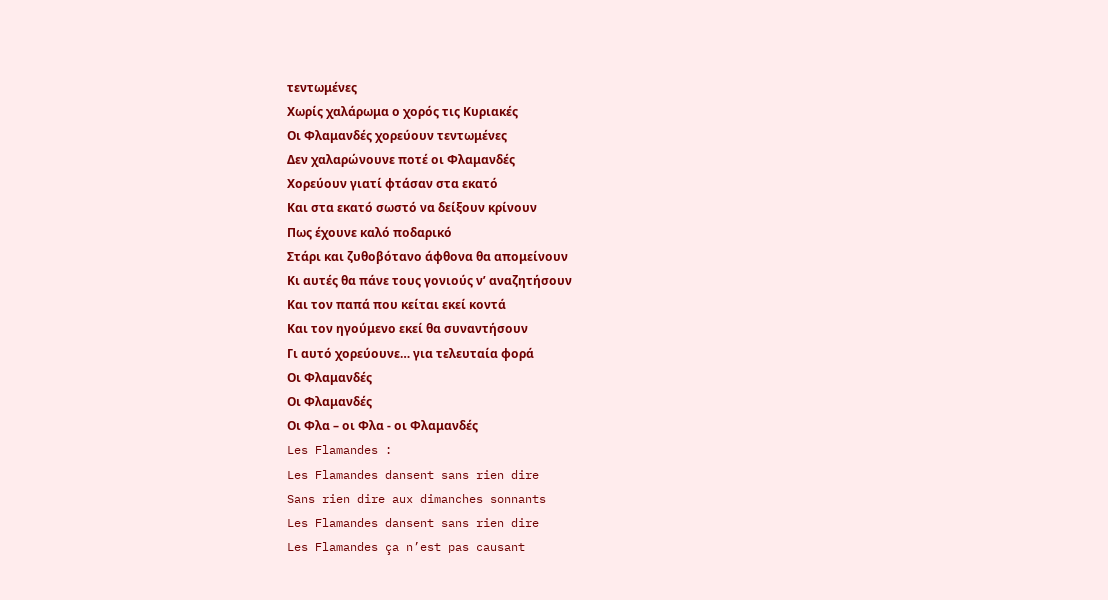τεντωμένες
Χωρίς χαλάρωμα ο χορός τις Κυριακές
Οι Φλαμανδές χορεύουν τεντωμένες
Δεν χαλαρώνουνε ποτέ οι Φλαμανδές
Χορεύουν γιατί φτάσαν στα εκατό
Και στα εκατό σωστό να δείξουν κρίνουν
Πως έχουνε καλό ποδαρικό
Στάρι και ζυθοβότανο άφθονα θα απομείνουν
Κι αυτές θα πάνε τους γονιούς ν’ αναζητήσουν
Και τον παπά που κείται εκεί κοντά
Και τον ηγούμενο εκεί θα συναντήσουν
Γι αυτό χορεύουνε… για τελευταία φορά
Οι Φλαμανδές
Οι Φλαμανδές
Οι Φλα – οι Φλα - οι Φλαμανδές
Les Flamandes :
Les Flamandes dansent sans rien dire
Sans rien dire aux dimanches sonnants
Les Flamandes dansent sans rien dire
Les Flamandes ça n’est pas causant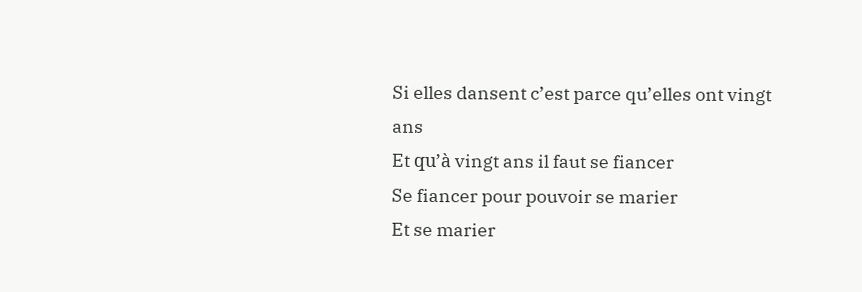Si elles dansent c’est parce qu’elles ont vingt ans
Et qu’à vingt ans il faut se fiancer
Se fiancer pour pouvoir se marier
Et se marier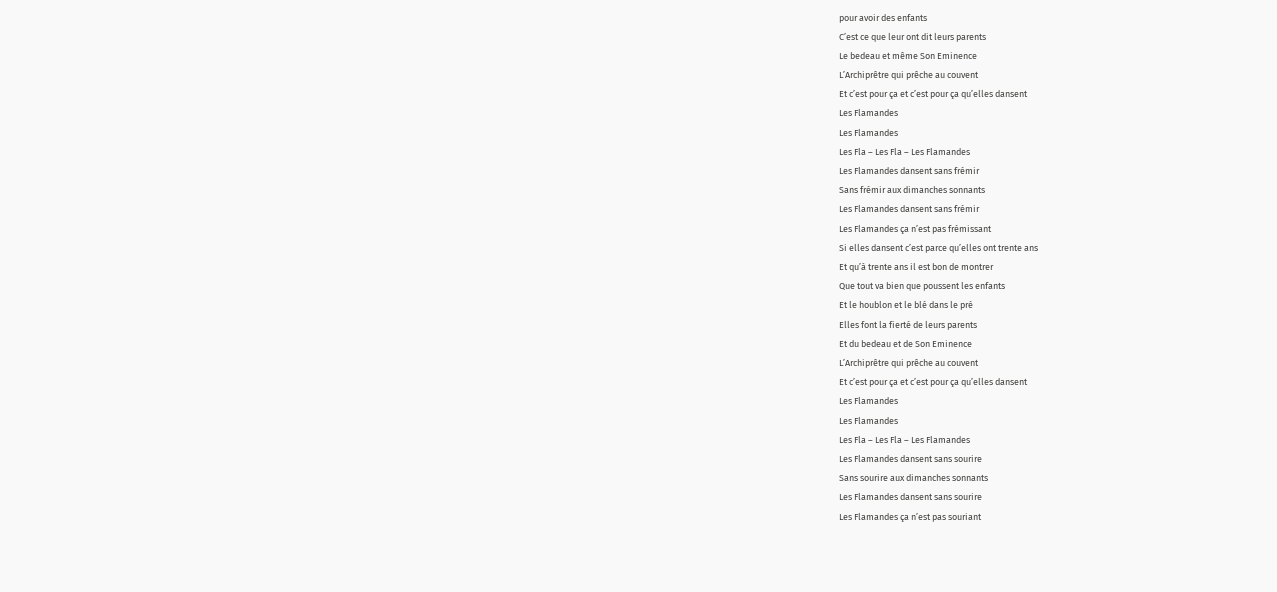pour avoir des enfants
C’est ce que leur ont dit leurs parents
Le bedeau et même Son Eminence
L’Archiprêtre qui prêche au couvent
Et c’est pour ça et c’est pour ça qu’elles dansent
Les Flamandes
Les Flamandes
Les Fla – Les Fla – Les Flamandes
Les Flamandes dansent sans frémir
Sans frémir aux dimanches sonnants
Les Flamandes dansent sans frémir
Les Flamandes ça n’est pas frémissant
Si elles dansent c’est parce qu’elles ont trente ans
Et qu’à trente ans il est bon de montrer
Que tout va bien que poussent les enfants
Et le houblon et le blé dans le pré
Elles font la fierté de leurs parents
Et du bedeau et de Son Eminence
L’Archiprêtre qui prêche au couvent
Et c’est pour ça et c’est pour ça qu’elles dansent
Les Flamandes
Les Flamandes
Les Fla – Les Fla – Les Flamandes
Les Flamandes dansent sans sourire
Sans sourire aux dimanches sonnants
Les Flamandes dansent sans sourire
Les Flamandes ça n’est pas souriant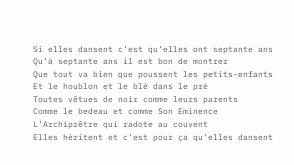Si elles dansent c’est qu’elles ont septante ans
Qu’à septante ans il est bon de montrer
Que tout va bien que poussent les petits-enfants
Et le houblon et le blé dans le pré
Toutes vêtues de noir comme leurs parents
Comme le bedeau et comme Son Eminence
L’Archiprêtre qui radote au couvent
Elles héritent et c’est pour ça qu’elles dansent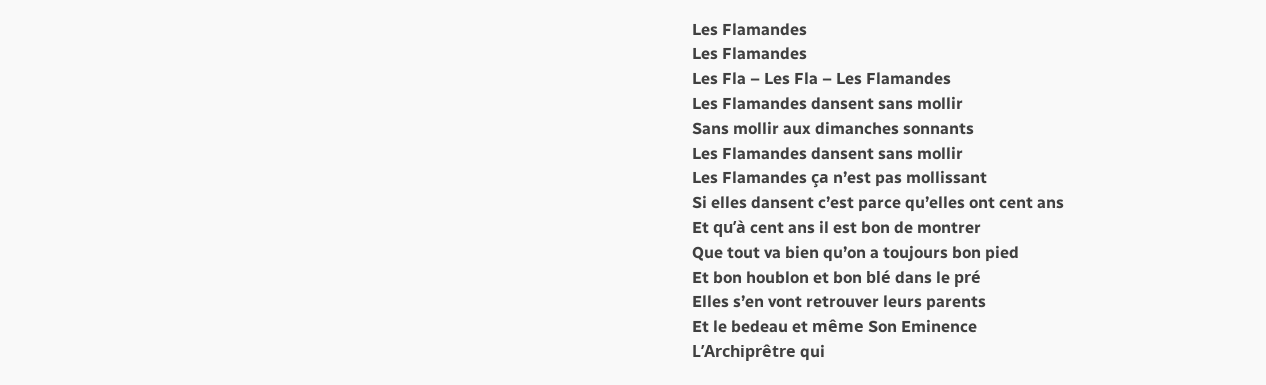Les Flamandes
Les Flamandes
Les Fla – Les Fla – Les Flamandes
Les Flamandes dansent sans mollir
Sans mollir aux dimanches sonnants
Les Flamandes dansent sans mollir
Les Flamandes ça n’est pas mollissant
Si elles dansent c’est parce qu’elles ont cent ans
Et qu’à cent ans il est bon de montrer
Que tout va bien qu’on a toujours bon pied
Et bon houblon et bon blé dans le pré
Elles s’en vont retrouver leurs parents
Et le bedeau et même Son Eminence
L’Archiprêtre qui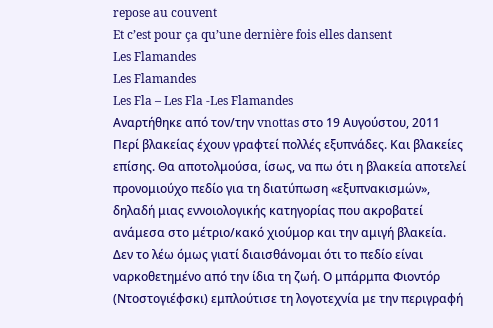repose au couvent
Et c’est pour ça qu’une dernière fois elles dansent
Les Flamandes
Les Flamandes
Les Fla – Les Fla -Les Flamandes
Αναρτήθηκε από τον/την vnottas στο 19 Αυγούστου, 2011
Περί βλακείας έχουν γραφτεί πολλές εξυπνάδες. Και βλακείες επίσης. Θα αποτολμούσα, ίσως, να πω ότι η βλακεία αποτελεί προνομιούχο πεδίο για τη διατύπωση «εξυπνακισμών», δηλαδή μιας εννοιολογικής κατηγορίας που ακροβατεί ανάμεσα στο μέτριο/κακό χιούμορ και την αμιγή βλακεία. Δεν το λέω όμως γιατί διαισθάνομαι ότι το πεδίο είναι ναρκοθετημένο από την ίδια τη ζωή. Ο μπάρμπα Φιοντόρ (Ντοστογιέφσκι) εμπλούτισε τη λογοτεχνία με την περιγραφή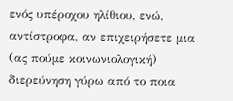ενός υπέροχου ηλίθιου, ενώ, αντίστροφα, αν επιχειρήσετε μια (ας πούμε κοινωνιολογική) διερεύνηση γύρω από το ποια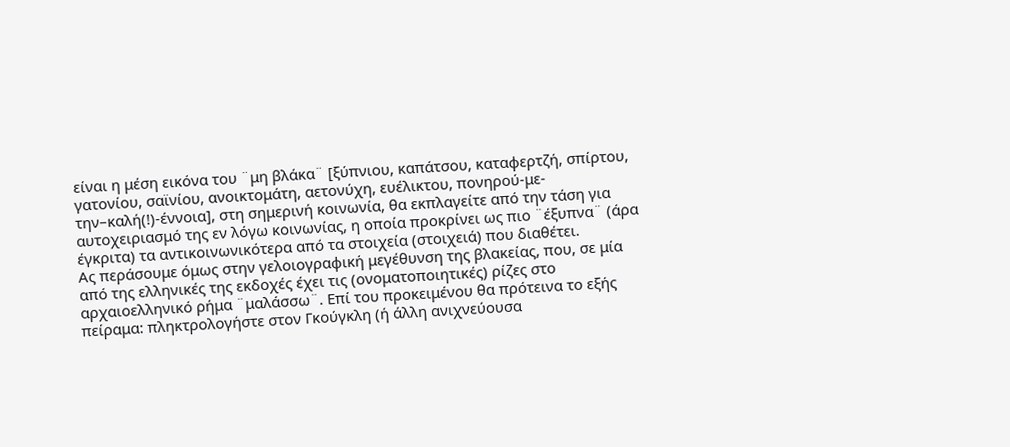είναι η μέση εικόνα του ¨μη βλάκα¨ [ξύπνιου, καπάτσου, καταφερτζή, σπίρτου, γατονίου, σαϊνίου, ανοικτομάτη, αετονύχη, ευέλικτου, πονηρού-με-την–καλή(!)-έννοια], στη σημερινή κοινωνία, θα εκπλαγείτε από την τάση για αυτοχειριασμό της εν λόγω κοινωνίας, η οποία προκρίνει ως πιο ¨έξυπνα¨ (άρα έγκριτα) τα αντικοινωνικότερα από τα στοιχεία (στοιχειά) που διαθέτει.
Ας περάσουμε όμως στην γελοιογραφική μεγέθυνση της βλακείας, που, σε μία από της ελληνικές της εκδοχές έχει τις (ονοματοποιητικές) ρίζες στο αρχαιοελληνικό ρήμα ¨μαλάσσω¨. Επί του προκειμένου θα πρότεινα το εξής πείραμα: πληκτρολογήστε στον Γκούγκλη (ή άλλη ανιχνεύουσα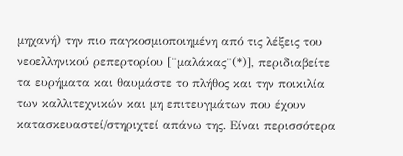μηχανή) την πιο παγκοσμιοποιημένη από τις λέξεις του νεοελληνικού ρεπερτορίου [¨μαλάκας¨(*)], περιδιαβείτε τα ευρήματα και θαυμάστε το πλήθος και την ποικιλία των καλλιτεχνικών και μη επιτευγμάτων που έχουν κατασκευαστεί/στηριχτεί απάνω της. Είναι περισσότερα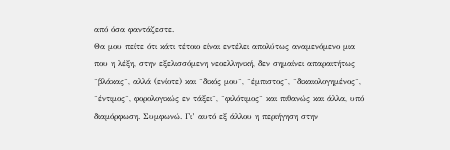από όσα φαντάζεστε.
Θα μου πείτε ότι κάτι τέτοιο είναι εντέλει απολύτως αναμενόμενο μια που η λέξη, στην εξελισσόμενη νεοελληνική, δεν σημαίνει απαραιτήτως ¨βλάκας¨, αλλά (ενίοτε) και ¨δικός μου¨, ¨έμπιστος¨, ¨δικαιολογημένος¨, ¨έντιμος¨, φορολογικώς εν τάξει¨, ¨φιλότιμος¨ και πιθανώς και άλλα, υπό διαμόρφωση. Συμφωνώ. Γι’ αυτό εξ άλλου η περιήγηση στην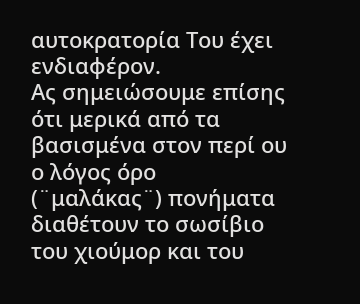αυτοκρατορία Του έχει ενδιαφέρον.
Ας σημειώσουμε επίσης ότι μερικά από τα βασισμένα στον περί ου ο λόγος όρο (¨μαλάκας¨) πονήματα διαθέτουν το σωσίβιο του χιούμορ και του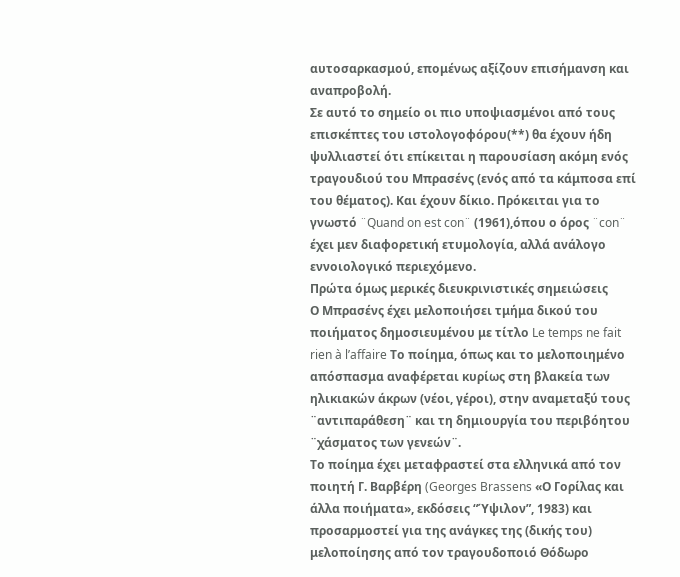αυτοσαρκασμού, επομένως αξίζουν επισήμανση και αναπροβολή.
Σε αυτό το σημείο οι πιο υποψιασμένοι από τους επισκέπτες του ιστολογοφόρου(**) θα έχουν ήδη ψυλλιαστεί ότι επίκειται η παρουσίαση ακόμη ενός τραγουδιού του Μπρασένς (ενός από τα κάμποσα επί του θέματος). Και έχουν δίκιο. Πρόκειται για το γνωστό ¨Quand on est con¨ (1961),όπου ο όρος ¨con¨ έχει μεν διαφορετική ετυμολογία, αλλά ανάλογο εννοιολογικό περιεχόμενο.
Πρώτα όμως μερικές διευκρινιστικές σημειώσεις
Ο Μπρασένς έχει μελοποιήσει τμήμα δικού του ποιήματος δημοσιευμένου με τίτλο Le temps ne fait rien à l’affaire Το ποίημα, όπως και το μελοποιημένο απόσπασμα αναφέρεται κυρίως στη βλακεία των ηλικιακών άκρων (νέοι, γέροι), στην αναμεταξύ τους ¨αντιπαράθεση¨ και τη δημιουργία του περιβόητου ¨χάσματος των γενεών¨.
Το ποίημα έχει μεταφραστεί στα ελληνικά από τον ποιητή Γ. Βαρβέρη (Georges Brassens «Ο Γορίλας και άλλα ποιήματα», εκδόσεις “Ύψιλον”, 1983) και προσαρμοστεί για της ανάγκες της (δικής του) μελοποίησης από τον τραγουδοποιό Θόδωρο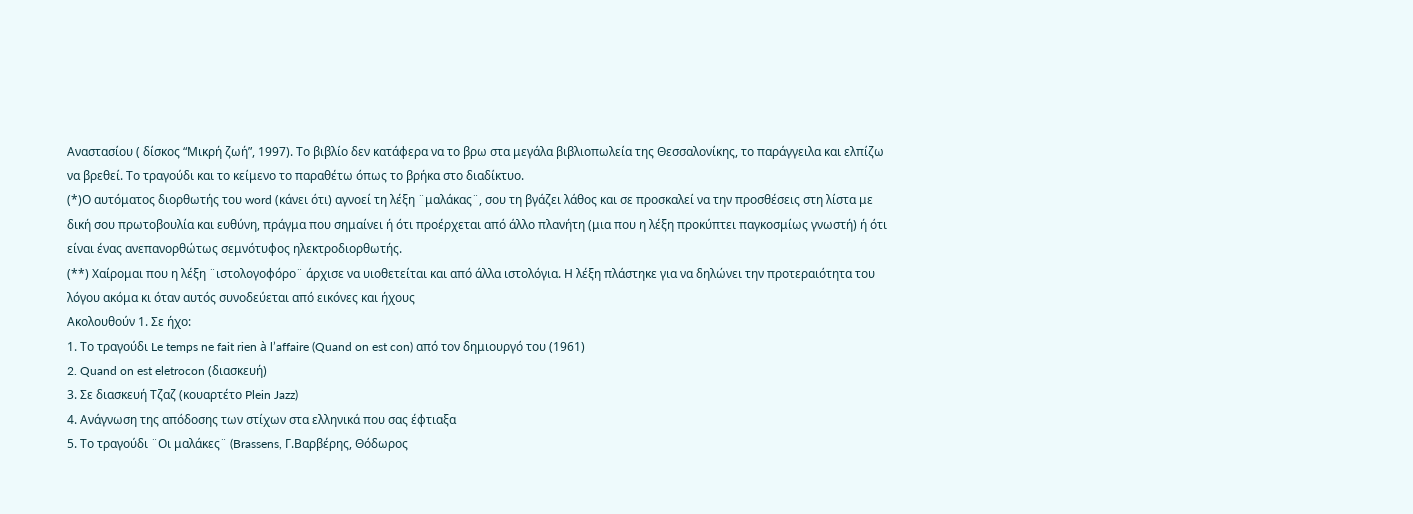Αναστασίου ( δίσκος “Μικρή ζωή”, 1997). Το βιβλίο δεν κατάφερα να το βρω στα μεγάλα βιβλιοπωλεία της Θεσσαλονίκης, το παράγγειλα και ελπίζω να βρεθεί. Το τραγούδι και το κείμενο το παραθέτω όπως το βρήκα στο διαδίκτυο.
(*)Ο αυτόματος διορθωτής του word (κάνει ότι) αγνοεί τη λέξη ¨μαλάκας¨, σου τη βγάζει λάθος και σε προσκαλεί να την προσθέσεις στη λίστα με δική σου πρωτοβουλία και ευθύνη, πράγμα που σημαίνει ή ότι προέρχεται από άλλο πλανήτη (μια που η λέξη προκύπτει παγκοσμίως γνωστή) ή ότι είναι ένας ανεπανορθώτως σεμνότυφος ηλεκτροδιορθωτής.
(**) Χαίρομαι που η λέξη ¨ιστολογοφόρο¨ άρχισε να υιοθετείται και από άλλα ιστολόγια. Η λέξη πλάστηκε για να δηλώνει την προτεραιότητα του λόγου ακόμα κι όταν αυτός συνοδεύεται από εικόνες και ήχους
Ακολουθούν 1. Σε ήχο:
1. Το τραγούδι Le temps ne fait rien à l’affaire (Quand on est con) από τον δημιουργό του (1961)
2. Quand on est eletrocon (διασκευή)
3. Σε διασκευή Τζαζ (κουαρτέτο Plein Jazz)
4. Ανάγνωση της απόδοσης των στίχων στα ελληνικά που σας έφτιαξα
5. Το τραγούδι ¨Οι μαλάκες¨ (Brassens, Γ.Βαρβέρης, Θόδωρος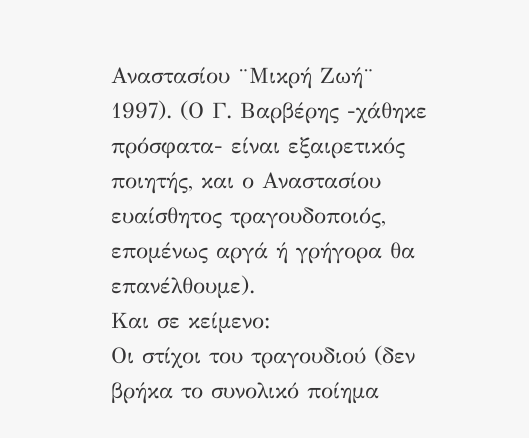Αναστασίου ¨Μικρή Ζωή¨ 1997). (Ο Γ. Βαρβέρης -χάθηκε πρόσφατα- είναι εξαιρετικός ποιητής, και ο Αναστασίου ευαίσθητος τραγουδοποιός, επομένως αργά ή γρήγορα θα επανέλθουμε).
Και σε κείμενο:
Οι στίχοι του τραγουδιού (δεν βρήκα το συνολικό ποίημα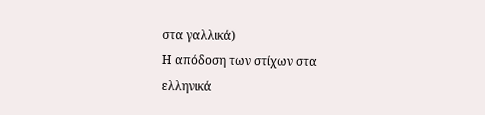στα γαλλικά)
Η απόδοση των στίχων στα ελληνικά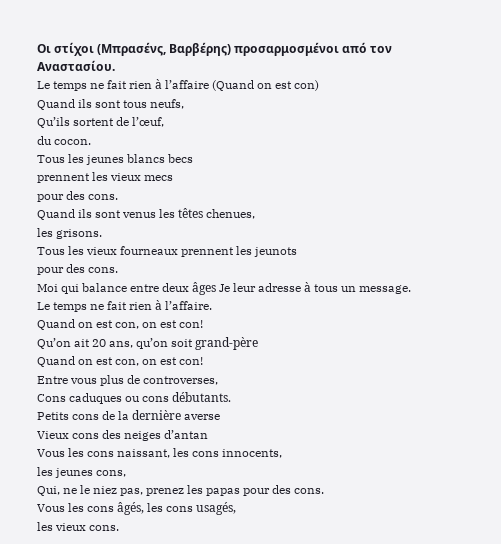Οι στίχοι (Μπρασένς, Βαρβέρης) προσαρμοσμένοι από τον Αναστασίου.
Le temps ne fait rien à l’affaire (Quand on est con)
Quand ils sont tous neufs,
Qu’ils sortent de l’œuf,
du cocon.
Tous les jeunes blancs becs
prennent les vieux mecs
pour des cons.
Quand ils sont venus les têtes chenues,
les grisons.
Tous les vieux fourneaux prennent les jeunots
pour des cons.
Moi qui balance entre deux âges Je leur adresse à tous un message.
Le temps ne fait rien à l’affaire.
Quand on est con, on est con!
Qu’on ait 20 ans, qu’on soit grand-père
Quand on est con, on est con!
Entre vous plus de controverses,
Cons caduques ou cons débutants.
Petits cons de la dernière averse
Vieux cons des neiges d’antan
Vous les cons naissant, les cons innocents,
les jeunes cons,
Qui, ne le niez pas, prenez les papas pour des cons.
Vous les cons âgés, les cons usagés,
les vieux cons.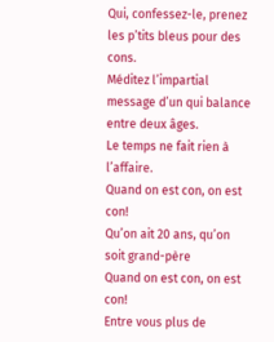Qui, confessez-le, prenez les p’tits bleus pour des cons.
Méditez l’impartial message d’un qui balance entre deux âges.
Le temps ne fait rien à l’affaire.
Quand on est con, on est con!
Qu’on ait 20 ans, qu’on soit grand-père
Quand on est con, on est con!
Entre vous plus de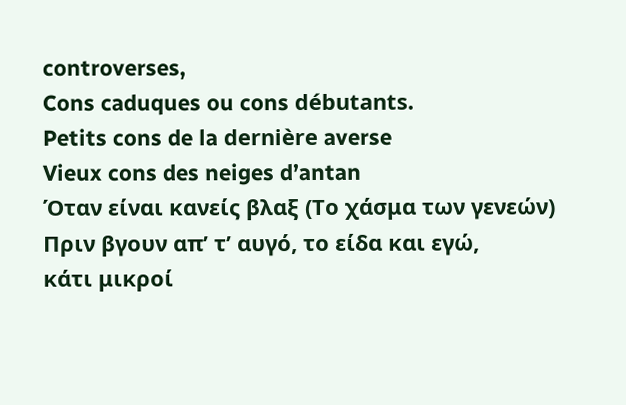controverses,
Cons caduques ou cons débutants.
Petits cons de la dernière averse
Vieux cons des neiges d’antan
Όταν είναι κανείς βλαξ (Το χάσμα των γενεών)
Πριν βγουν απ’ τ’ αυγό, το είδα και εγώ,
κάτι μικροί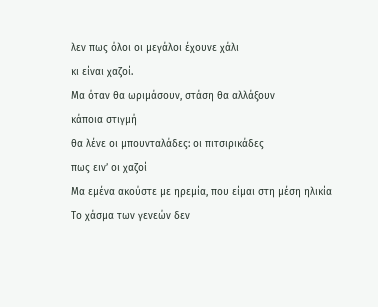λεν πως όλοι οι μεγάλοι έχουνε χάλι
κι είναι χαζοί.
Μα όταν θα ωριμάσουν, στάση θα αλλάξουν
κάποια στιγμή
θα λένε οι μπουνταλάδες: οι πιτσιρικάδες
πως ειν’ οι χαζοί
Μα εμένα ακούστε με ηρεμία, που είμαι στη μέση ηλικία
Το χάσμα των γενεών δεν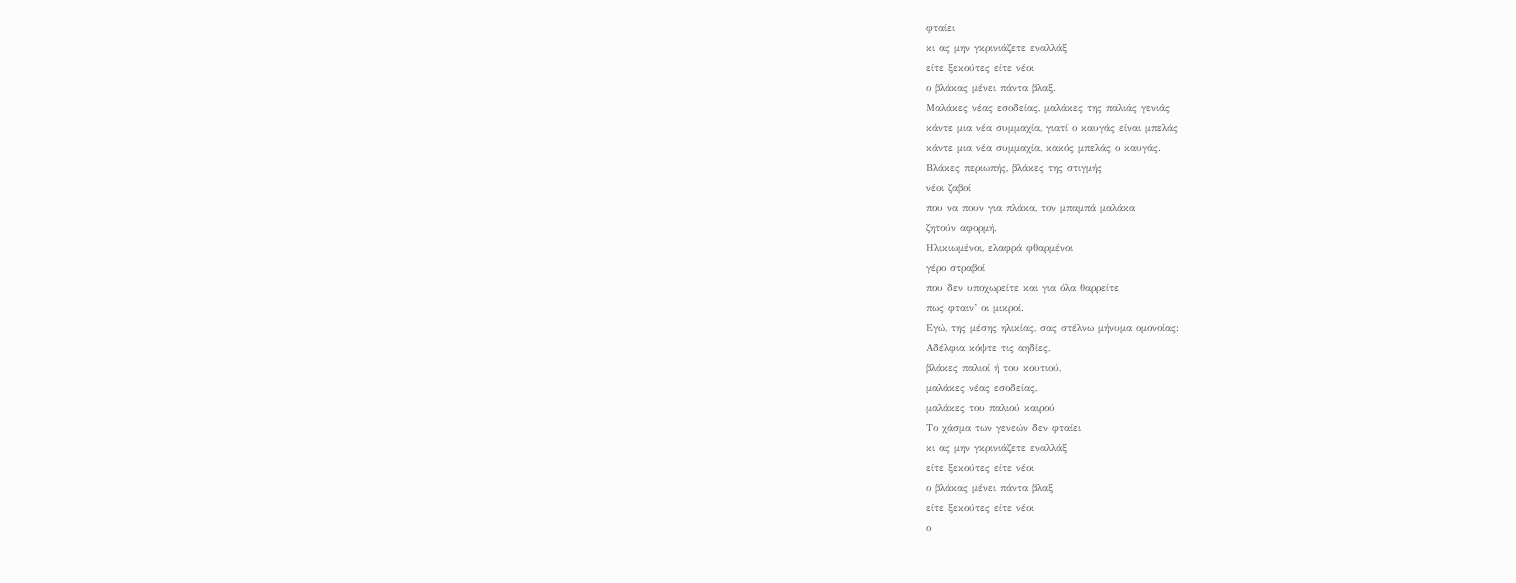φταίει
κι ας μην γκρινιάζετε εναλλάξ
είτε ξεκούτες είτε νέοι
ο βλάκας μένει πάντα βλαξ.
Μαλάκες νέας εσοδείας, μαλάκες της παλιάς γενιάς
κάντε μια νέα συμμαχία, γιατί ο καυγάς είναι μπελάς
κάντε μια νέα συμμαχία, κακός μπελάς ο καυγάς.
Βλάκες περιωπής, βλάκες της στιγμής
νέοι ζαβοί
που να πουν για πλάκα, τον μπαμπά μαλάκα
ζητούν αφορμή.
Ηλικιωμένοι, ελαφρά φθαρμένοι
γέρο στραβοί
που δεν υποχωρείτε και για όλα θαρρείτε
πως φταιν’ οι μικροί.
Εγώ, της μέσης ηλικίας, σας στέλνω μήνυμα ομονοίας:
Αδέλφια κόψτε τις αηδίες,
βλάκες παλιοί ή του κουτιού,
μαλάκες νέας εσοδείας,
μαλάκες του παλιού καιρού
Το χάσμα των γενεών δεν φταίει
κι ας μην γκρινιάζετε εναλλάξ
είτε ξεκούτες είτε νέοι
ο βλάκας μένει πάντα βλαξ
είτε ξεκούτες είτε νέοι
ο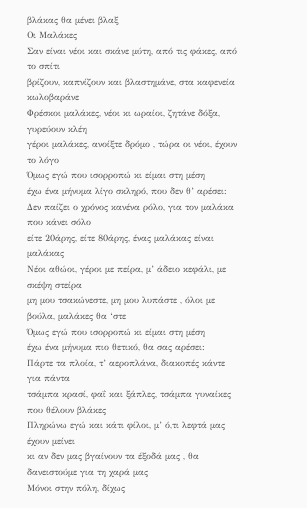βλάκας θα μένει βλαξ
Οι Μαλάκες
Σαν είναι νέοι και σκάνε μύτη, από τις φάκες, από το σπίτι
βρίζουν, καπνίζουν και βλαστημάνε, στα καφενεία κωλοβαράνε
Φρέσκοι μαλάκες, νέοι κι ωραίοι, ζητάνε δόξα, γυρεύουν κλέη
γέροι μαλάκες, ανοίξτε δρόμο , τώρα οι νέοι, έχουν το λόγο
Όμως εγώ που ισορροπώ κι είμαι στη μέση
έχω ένα μήνυμα λίγο σκληρό, που δεν θ’ αρέσει:
Δεν παίζει ο χρόνος κανένα ρόλο, για τον μαλάκα που κάνει σόλο
είτε 20άρης, είτε 80άρης, ένας μαλάκας είναι μαλάκας
Νέοι αθώοι, γέροι με πείρα, μ’ άδειο κεφάλι, με σκέψη στείρα
μη μου τσακώνεστε, μη μου λυπάστε , όλοι με βούλα, μαλάκες θα ‘στε
Όμως εγώ που ισορροπώ κι είμαι στη μέση
έχω ένα μήνυμα πιο θετικό, θα σας αρέσει:
Πάρτε τα πλοία, τ’ αεροπλάνα, διακοπές κάντε για πάντα
τσάμπα κρασί, φαΐ και ξάπλες, τσάμπα γυναίκες που θέλουν βλάκες
Πληρώνω εγώ και κάτι φίλοι, μ’ ό,τι λεφτά μας έχουν μείνει
κι αν δεν μας βγαίνουν τα έξοδά μας , θα δανειστούμε για τη χαρά μας
Μόνοι στην πόλη, δίχως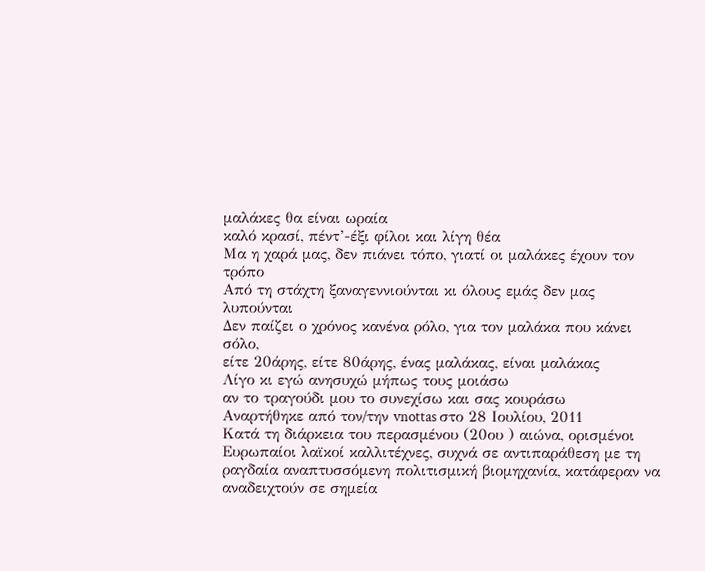μαλάκες θα είναι ωραία
καλό κρασί, πέντ’-έξι φίλοι και λίγη θέα
Μα η χαρά μας, δεν πιάνει τόπο, γιατί οι μαλάκες έχουν τον τρόπο
Από τη στάχτη ξαναγεννιούνται κι όλους εμάς δεν μας λυπούνται
Δεν παίζει ο χρόνος κανένα ρόλο, για τον μαλάκα που κάνει σόλο,
είτε 20άρης, είτε 80άρης, ένας μαλάκας, είναι μαλάκας
Λίγο κι εγώ ανησυχώ μήπως τους μοιάσω
αν το τραγούδι μου το συνεχίσω και σας κουράσω
Αναρτήθηκε από τον/την vnottas στο 28 Ιουλίου, 2011
Κατά τη διάρκεια του περασμένου (20ου ) αιώνα, ορισμένοι Ευρωπαίοι λαϊκοί καλλιτέχνες, συχνά σε αντιπαράθεση με τη ραγδαία αναπτυσσόμενη πολιτισμική βιομηχανία, κατάφεραν να αναδειχτούν σε σημεία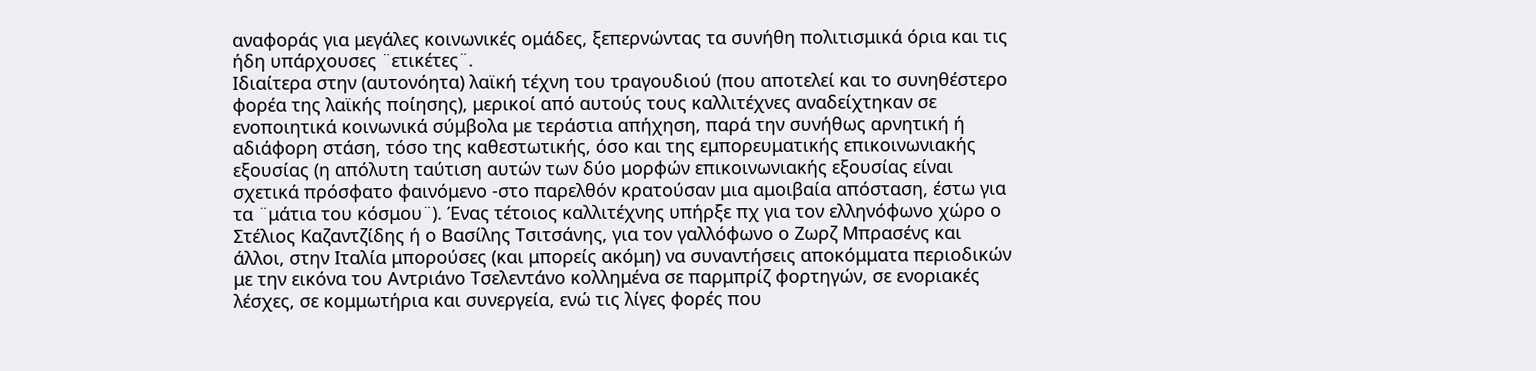αναφοράς για μεγάλες κοινωνικές ομάδες, ξεπερνώντας τα συνήθη πολιτισμικά όρια και τις ήδη υπάρχουσες ¨ετικέτες¨.
Ιδιαίτερα στην (αυτονόητα) λαϊκή τέχνη του τραγουδιού (που αποτελεί και το συνηθέστερο φορέα της λαϊκής ποίησης), μερικοί από αυτούς τους καλλιτέχνες αναδείχτηκαν σε ενοποιητικά κοινωνικά σύμβολα με τεράστια απήχηση, παρά την συνήθως αρνητική ή αδιάφορη στάση, τόσο της καθεστωτικής, όσο και της εμπορευματικής επικοινωνιακής εξουσίας (η απόλυτη ταύτιση αυτών των δύο μορφών επικοινωνιακής εξουσίας είναι σχετικά πρόσφατο φαινόμενο -στο παρελθόν κρατούσαν μια αμοιβαία απόσταση, έστω για τα ¨μάτια του κόσμου¨). Ένας τέτοιος καλλιτέχνης υπήρξε πχ για τον ελληνόφωνο χώρο ο Στέλιος Καζαντζίδης ή ο Βασίλης Τσιτσάνης, για τον γαλλόφωνο ο Ζωρζ Μπρασένς και άλλοι, στην Ιταλία μπορούσες (και μπορείς ακόμη) να συναντήσεις αποκόμματα περιοδικών με την εικόνα του Αντριάνο Τσελεντάνο κολλημένα σε παρμπρίζ φορτηγών, σε ενοριακές λέσχες, σε κομμωτήρια και συνεργεία, ενώ τις λίγες φορές που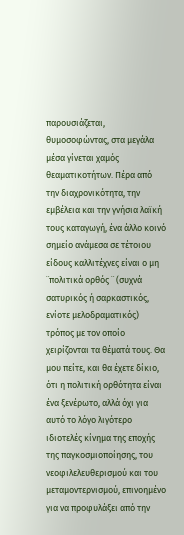παρουσιάζεται, θυμοσοφώντας, στα μεγάλα μέσα γίνεται χαμός θεαματικοτήτων. Πέρα από την διαχρονικότητα, την εμβέλεια και την γνήσια λαϊκή τους καταγωγή, ένα άλλο κοινό σημείο ανάμεσα σε τέτοιου είδους καλλιτέχνες είναι ο μη ¨πολιτικά ορθός ¨ (συχνά σατυρικός ή σαρκαστικός, ενίοτε μελοδραματικός) τρόπος με τον οποίο χειρίζονται τα θέματά τους. Θα μου πείτε, και θα έχετε δίκιο, ότι η πολιτική ορθότητα είναι ένα ξενέρωτο, αλλά όχι για αυτό το λόγο λιγότερο ιδιοτελές κίνημα της εποχής της παγκοσμιοποίησης, του νεοφιλελευθερισμού και του μεταμοντερνισμού, επινοημένο για να προφυλάξει από την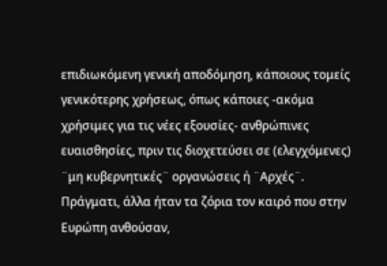επιδιωκόμενη γενική αποδόμηση, κάποιους τομείς γενικότερης χρήσεως, όπως κάποιες -ακόμα χρήσιμες για τις νέες εξουσίες- ανθρώπινες ευαισθησίες, πριν τις διοχετεύσει σε (ελεγχόμενες) ¨μη κυβερνητικές¨ οργανώσεις ή ¨Αρχές¨.
Πράγματι, άλλα ήταν τα ζόρια τον καιρό που στην Ευρώπη ανθούσαν,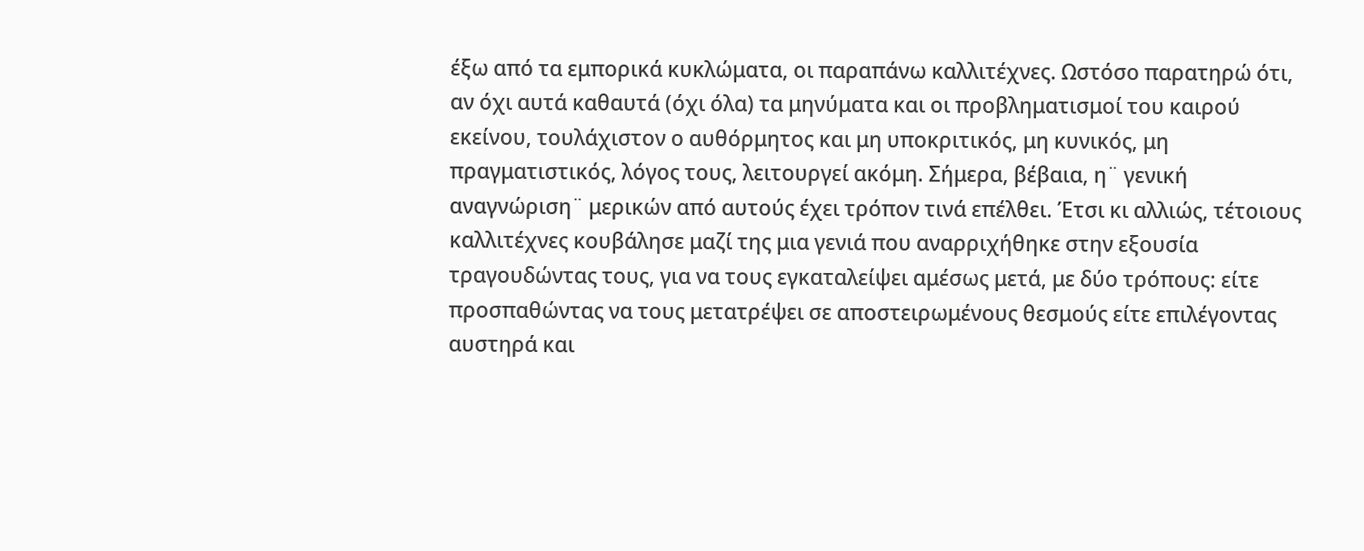έξω από τα εμπορικά κυκλώματα, οι παραπάνω καλλιτέχνες. Ωστόσο παρατηρώ ότι, αν όχι αυτά καθαυτά (όχι όλα) τα μηνύματα και οι προβληματισμοί του καιρού εκείνου, τουλάχιστον ο αυθόρμητος και μη υποκριτικός, μη κυνικός, μη πραγματιστικός, λόγος τους, λειτουργεί ακόμη. Σήμερα, βέβαια, η¨ γενική αναγνώριση¨ μερικών από αυτούς έχει τρόπον τινά επέλθει. Έτσι κι αλλιώς, τέτοιους καλλιτέχνες κουβάλησε μαζί της μια γενιά που αναρριχήθηκε στην εξουσία τραγουδώντας τους, για να τους εγκαταλείψει αμέσως μετά, με δύο τρόπους: είτε προσπαθώντας να τους μετατρέψει σε αποστειρωμένους θεσμούς είτε επιλέγοντας αυστηρά και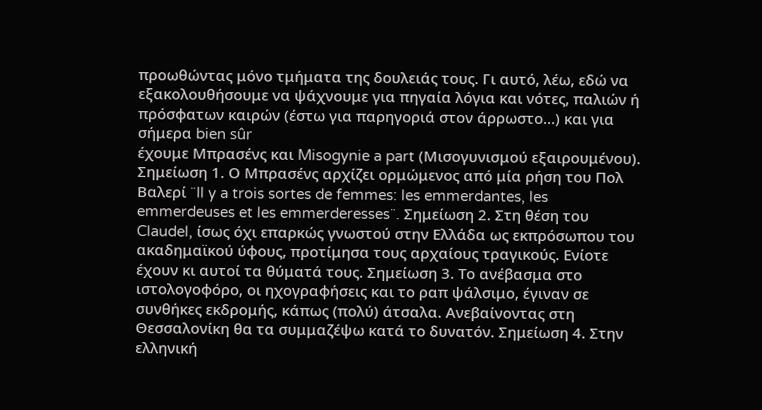προωθώντας μόνο τμήματα της δουλειάς τους. Γι αυτό, λέω, εδώ να εξακολουθήσουμε να ψάχνουμε για πηγαία λόγια και νότες, παλιών ή πρόσφατων καιρών (έστω για παρηγοριά στον άρρωστο…) και για σήμερα bien sûr
έχουμε Μπρασένς και Misogynie a part (Μισογυνισμού εξαιρουμένου).
Σημείωση 1. Ο Μπρασένς αρχίζει ορμώμενος από μία ρήση του Πολ Βαλερί ¨Il y a trois sortes de femmes: les emmerdantes, les emmerdeuses et les emmerderesses¨. Σημείωση 2. Στη θέση του Claudel, ίσως όχι επαρκώς γνωστού στην Ελλάδα ως εκπρόσωπου του ακαδημαϊκού ύφους, προτίμησα τους αρχαίους τραγικούς. Ενίοτε έχουν κι αυτοί τα θύματά τους. Σημείωση 3. Το ανέβασμα στο ιστολογοφόρο, οι ηχογραφήσεις και το ραπ ψάλσιμο, έγιναν σε συνθήκες εκδρομής, κάπως (πολύ) άτσαλα. Ανεβαίνοντας στη Θεσσαλονίκη θα τα συμμαζέψω κατά το δυνατόν. Σημείωση 4. Στην ελληνική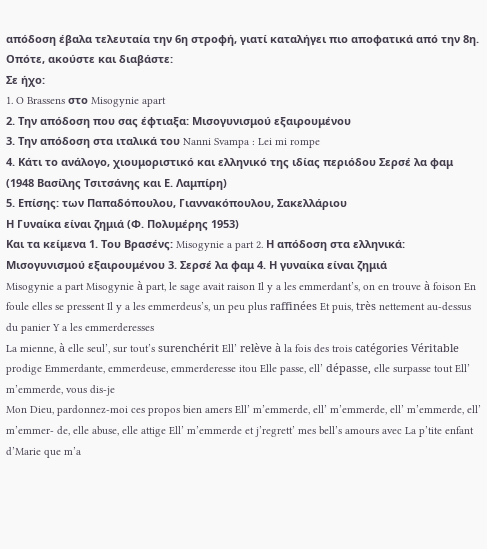απόδοση έβαλα τελευταία την 6η στροφή, γιατί καταλήγει πιο αποφατικά από την 8η.
Οπότε, ακούστε και διαβάστε:
Σε ήχο:
1. O Brassens στο Misogynie apart
2. Την απόδοση που σας έφτιαξα: Μισογυνισμού εξαιρουμένου
3. Την απόδοση στα ιταλικά του Nanni Svampa : Lei mi rompe
4. Κάτι το ανάλογο, χιουμοριστικό και ελληνικό της ιδίας περιόδου Σερσέ λα φαμ (1948 Βασίλης Τσιτσάνης και Ε. Λαμπίρη)
5. Επίσης: των Παπαδόπουλου, Γιαννακόπουλου, Σακελλάριου
Η Γυναίκα είναι ζημιά (Φ. Πολυμέρης 1953)
Και τα κείμενα 1. Του Βρασένς: Misogynie a part 2. Η απόδοση στα ελληνικά: Μισογυνισμού εξαιρουμένου 3. Σερσέ λα φαμ 4. Η γυναίκα είναι ζημιά
Misogynie a part Misogynie à part, le sage avait raison Il y a les emmerdant’s, on en trouve à foison En foule elles se pressent Il y a les emmerdeus’s, un peu plus raffinées Et puis, très nettement au-dessus du panier Y a les emmerderesses
La mienne, à elle seul’, sur tout’s surenchérit Ell’ relève à la fois des trois catégories Véritable prodige Emmerdante, emmerdeuse, emmerderesse itou Elle passe, ell’ dépasse, elle surpasse tout Ell’ m’emmerde, vous dis-je
Mon Dieu, pardonnez-moi ces propos bien amers Ell’ m’emmerde, ell’ m’emmerde, ell’ m’emmerde, ell’ m’emmer- de, elle abuse, elle attige Ell’ m’emmerde et j’regrett’ mes bell’s amours avec La p’tite enfant d’Marie que m’a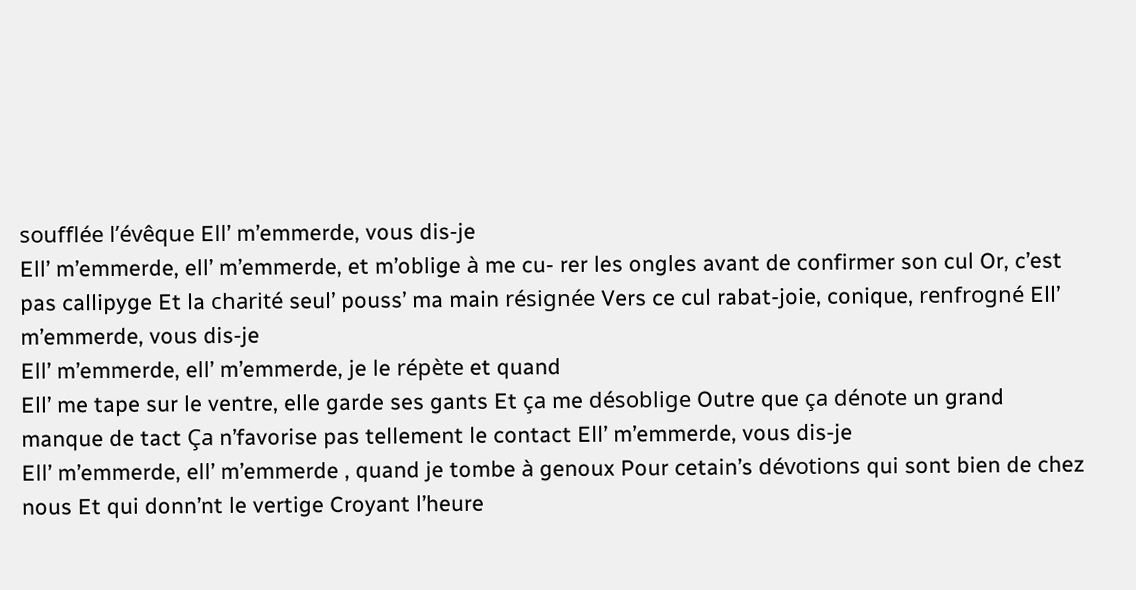soufflée l’évêque Ell’ m’emmerde, vous dis-je
Ell’ m’emmerde, ell’ m’emmerde, et m’oblige à me cu- rer les ongles avant de confirmer son cul Or, c’est pas callipyge Et la charité seul’ pouss’ ma main résignée Vers ce cul rabat-joie, conique, renfrogné Ell’ m’emmerde, vous dis-je
Ell’ m’emmerde, ell’ m’emmerde, je le répète et quand
Ell’ me tape sur le ventre, elle garde ses gants Et ça me désoblige Outre que ça dénote un grand manque de tact Ça n’favorise pas tellement le contact Ell’ m’emmerde, vous dis-je
Ell’ m’emmerde, ell’ m’emmerde , quand je tombe à genoux Pour cetain’s dévotions qui sont bien de chez nous Et qui donn’nt le vertige Croyant l’heure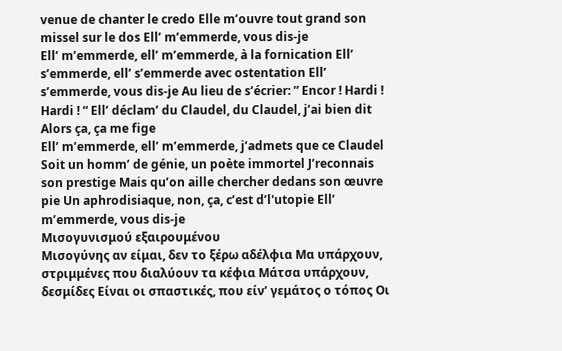venue de chanter le credo Elle m’ouvre tout grand son missel sur le dos Ell’ m’emmerde, vous dis-je
Ell’ m’emmerde, ell’ m’emmerde, à la fornication Ell’ s’emmerde, ell’ s’emmerde avec ostentation Ell’ s’emmerde, vous dis-je Au lieu de s’écrier: ” Encor ! Hardi ! Hardi ! “ Ell’ déclam’ du Claudel, du Claudel, j’ai bien dit Alors ça, ça me fige
Ell’ m’emmerde, ell’ m’emmerde, j’admets que ce Claudel Soit un homm’ de génie, un poète immortel J’reconnais son prestige Mais qu’on aille chercher dedans son œuvre pie Un aphrodisiaque, non, ça, c’est d’l'utopie Ell’ m’emmerde, vous dis-je
Μισογυνισμού εξαιρουμένου
Μισογύνης αν είμαι, δεν το ξέρω αδέλφια Μα υπάρχουν, στριμμένες που διαλύουν τα κέφια Μάτσα υπάρχουν, δεσμίδες Είναι οι σπαστικές, που είν’ γεμάτος ο τόπος Οι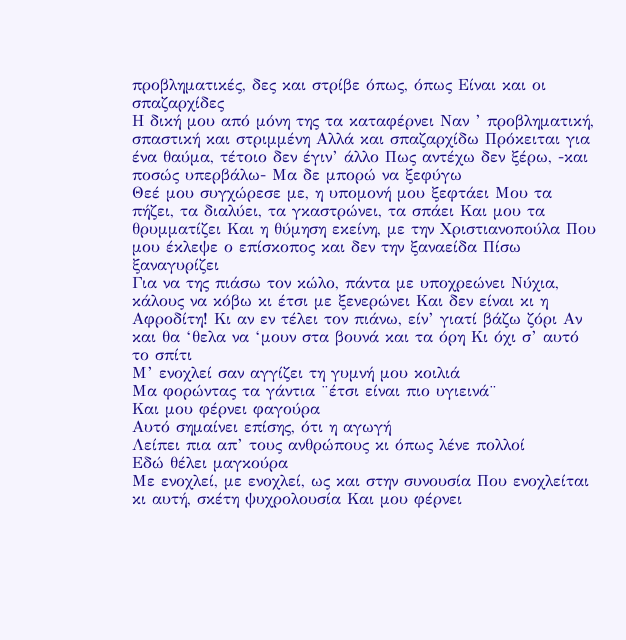προβληματικές, δες και στρίβε όπως, όπως Είναι και οι σπαζαρχίδες
Η δική μου από μόνη της τα καταφέρνει Ναν ’ προβληματική, σπαστική και στριμμένη Αλλά και σπαζαρχίδω Πρόκειται για ένα θαύμα, τέτοιο δεν έγιν’ άλλο Πως αντέχω δεν ξέρω, -και ποσώς υπερβάλω- Μα δε μπορώ να ξεφύγω
Θεέ μου συγχώρεσε με, η υπομονή μου ξεφτάει Μου τα πήζει, τα διαλύει, τα γκαστρώνει, τα σπάει Και μου τα θρυμματίζει Και η θύμηση εκείνη, με την Χριστιανοπούλα Που μου έκλεψε ο επίσκοπος και δεν την ξαναείδα Πίσω ξαναγυρίζει
Για να της πιάσω τον κώλο, πάντα με υποχρεώνει Νύχια, κάλους να κόβω κι έτσι με ξενερώνει Και δεν είναι κι η Αφροδίτη! Κι αν εν τέλει τον πιάνω, είν’ γιατί βάζω ζόρι Αν και θα ‘θελα να ‘μουν στα βουνά και τα όρη Κι όχι σ’ αυτό το σπίτι
Μ’ ενοχλεί σαν αγγίζει τη γυμνή μου κοιλιά
Μα φορώντας τα γάντια ¨έτσι είναι πιο υγιεινά¨
Και μου φέρνει φαγούρα
Αυτό σημαίνει επίσης, ότι η αγωγή
Λείπει πια απ’ τους ανθρώπους κι όπως λένε πολλοί
Εδώ θέλει μαγκούρα
Με ενοχλεί, με ενοχλεί, ως και στην συνουσία Που ενοχλείται κι αυτή, σκέτη ψυχρολουσία Και μου φέρνει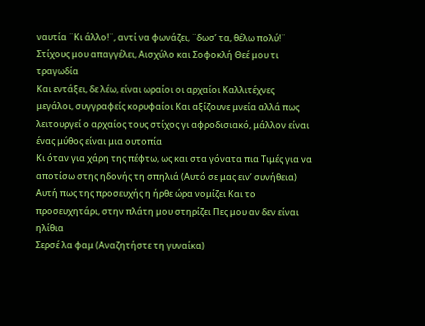ναυτία ¨Κι άλλο!¨, αντί να φωνάζει, ¨δωσ’ τα, θέλω πολύ!¨ Στίχους μου απαγγέλει, Αισχύλο και Σοφοκλή Θεέ μου τι τραγωδία
Και εντάξει, δε λέω, είναι ωραίοι οι αρχαίοι Καλλιτέχνες μεγάλοι, συγγραφείς κορυφαίοι Και αξίζουνε μνεία αλλά πως λειτουργεί ο αρχαίος τους στίχος γι αφροδισιακό, μάλλον είναι ένας μύθος είναι μια ουτοπία
Κι όταν για χάρη της πέφτω, ως και στα γόνατα πια Τιμές για να αποτίσω στης ηδονής τη σπηλιά (Αυτό σε μας ειν’ συνήθεια) Αυτή πως της προσευχής η ήρθε ώρα νομίζει Και το προσευχητάρι, στην πλάτη μου στηρίζει Πες μου αν δεν είναι ηλίθια
Σερσέ λα φαμ (Αναζητήστε τη γυναίκα)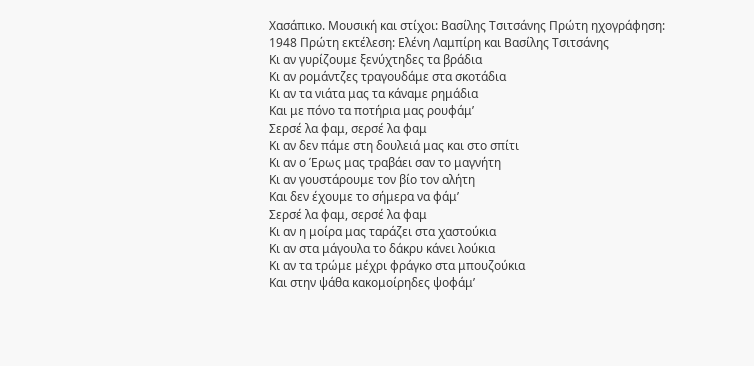Χασάπικο. Μουσική και στίχοι: Βασίλης Τσιτσάνης Πρώτη ηχογράφηση: 1948 Πρώτη εκτέλεση: Ελένη Λαμπίρη και Βασίλης Τσιτσάνης
Κι αν γυρίζουμε ξενύχτηδες τα βράδια
Κι αν ρομάντζες τραγουδάμε στα σκοτάδια
Κι αν τα νιάτα μας τα κάναμε ρημάδια
Και με πόνο τα ποτήρια μας ρουφάμ’
Σερσέ λα φαμ, σερσέ λα φαμ
Κι αν δεν πάμε στη δουλειά μας και στο σπίτι
Κι αν ο Έρως μας τραβάει σαν το μαγνήτη
Κι αν γουστάρουμε τον βίο τον αλήτη
Και δεν έχουμε το σήμερα να φάμ’
Σερσέ λα φαμ, σερσέ λα φαμ
Κι αν η μοίρα μας ταράζει στα χαστούκια
Κι αν στα μάγουλα το δάκρυ κάνει λούκια
Κι αν τα τρώμε μέχρι φράγκο στα μπουζούκια
Και στην ψάθα κακομοίρηδες ψοφάμ’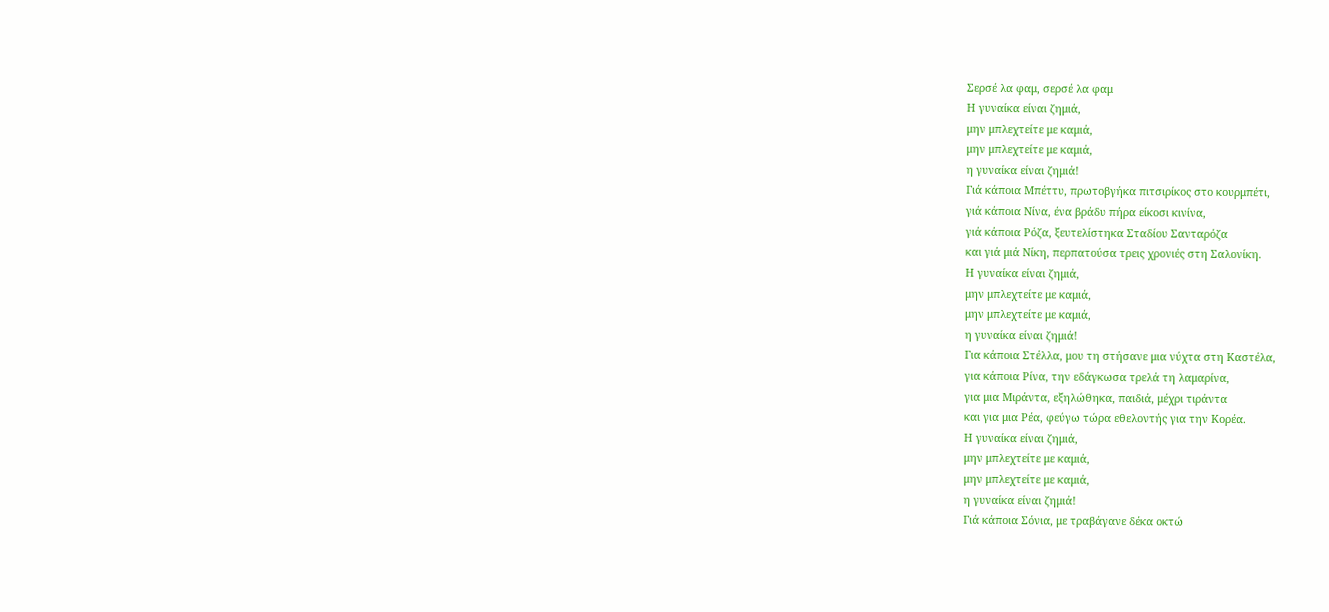Σερσέ λα φαμ, σερσέ λα φαμ
Η γυναίκα είναι ζημιά,
μην μπλεχτείτε με καμιά,
μην μπλεχτείτε με καμιά,
η γυναίκα είναι ζημιά!
Γιά κάποια Μπέττυ, πρωτοβγήκα πιτσιρίκος στο κουρμπέτι,
γιά κάποια Νίνα, ένα βράδυ πήρα είκοσι κινίνα,
γιά κάποια Ρόζα, ξευτελίστηκα Σταδίου Σανταρόζα
και γιά μιά Νίκη, περπατούσα τρεις χρονιές στη Σαλονίκη.
Η γυναίκα είναι ζημιά,
μην μπλεχτείτε με καμιά,
μην μπλεχτείτε με καμιά,
η γυναίκα είναι ζημιά!
Για κάποια Στέλλα, μου τη στήσανε μια νύχτα στη Καστέλα,
για κάποια Ρίνα, την εδάγκωσα τρελά τη λαμαρίνα,
για μια Μιράντα, εξηλώθηκα, παιδιά, μέχρι τιράντα
και για μια Ρέα, φεύγω τώρα εθελοντής για την Κορέα.
Η γυναίκα είναι ζημιά,
μην μπλεχτείτε με καμιά,
μην μπλεχτείτε με καμιά,
η γυναίκα είναι ζημιά!
Γιά κάποια Σόνια, με τραβάγανε δέκα οκτώ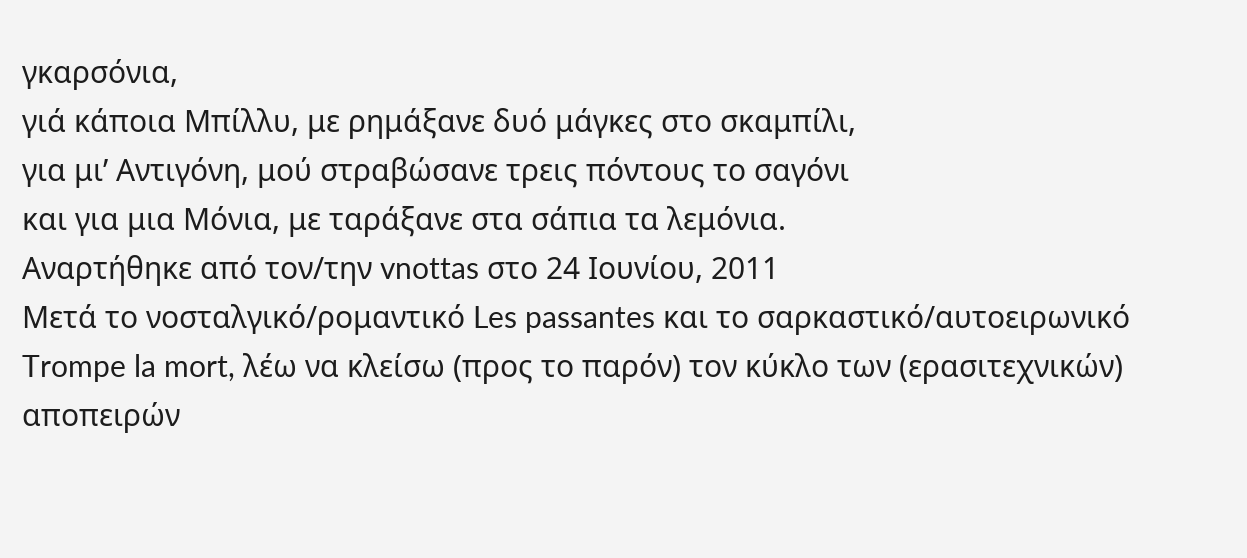γκαρσόνια,
γιά κάποια Μπίλλυ, με ρημάξανε δυό μάγκες στο σκαμπίλι,
για μι’ Αντιγόνη, μού στραβώσανε τρεις πόντους το σαγόνι
και για μια Μόνια, με ταράξανε στα σάπια τα λεμόνια.
Αναρτήθηκε από τον/την vnottas στο 24 Ιουνίου, 2011
Μετά το νοσταλγικό/ρομαντικό Les passantes και το σαρκαστικό/αυτοειρωνικό Trompe la mort, λέω να κλείσω (προς το παρόν) τον κύκλο των (ερασιτεχνικών) αποπειρών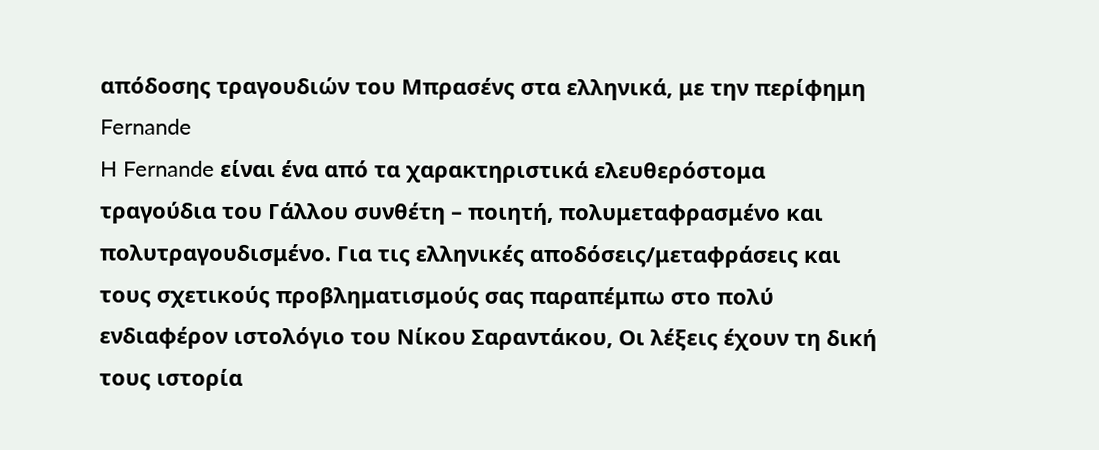απόδοσης τραγουδιών του Μπρασένς στα ελληνικά, με την περίφημη Fernande
H Fernande είναι ένα από τα χαρακτηριστικά ελευθερόστομα τραγούδια του Γάλλου συνθέτη – ποιητή, πολυμεταφρασμένο και πολυτραγουδισμένο. Για τις ελληνικές αποδόσεις/μεταφράσεις και τους σχετικούς προβληματισμούς σας παραπέμπω στο πολύ ενδιαφέρον ιστολόγιο του Νίκου Σαραντάκου, Οι λέξεις έχουν τη δική τους ιστορία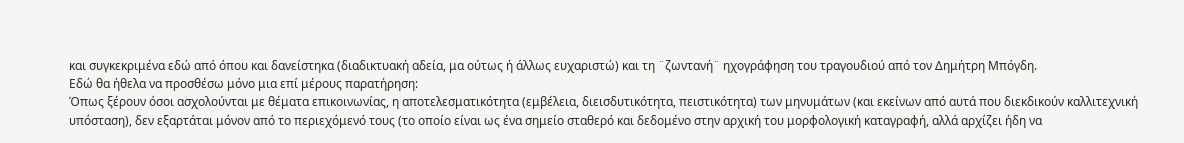και συγκεκριμένα εδώ από όπου και δανείστηκα (διαδικτυακή αδεία, μα ούτως ή άλλως ευχαριστώ) και τη ¨ζωντανή¨ ηχογράφηση του τραγουδιού από τον Δημήτρη Μπόγδη.
Εδώ θα ήθελα να προσθέσω μόνο μια επί μέρους παρατήρηση:
Όπως ξέρουν όσοι ασχολούνται με θέματα επικοινωνίας, η αποτελεσματικότητα (εμβέλεια, διεισδυτικότητα, πειστικότητα) των μηνυμάτων (και εκείνων από αυτά που διεκδικούν καλλιτεχνική υπόσταση), δεν εξαρτάται μόνον από το περιεχόμενό τους (το οποίο είναι ως ένα σημείο σταθερό και δεδομένο στην αρχική του μορφολογική καταγραφή, αλλά αρχίζει ήδη να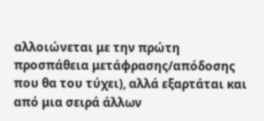αλλοιώνεται με την πρώτη προσπάθεια μετάφρασης/απόδοσης που θα του τύχει), αλλά εξαρτάται και από μια σειρά άλλων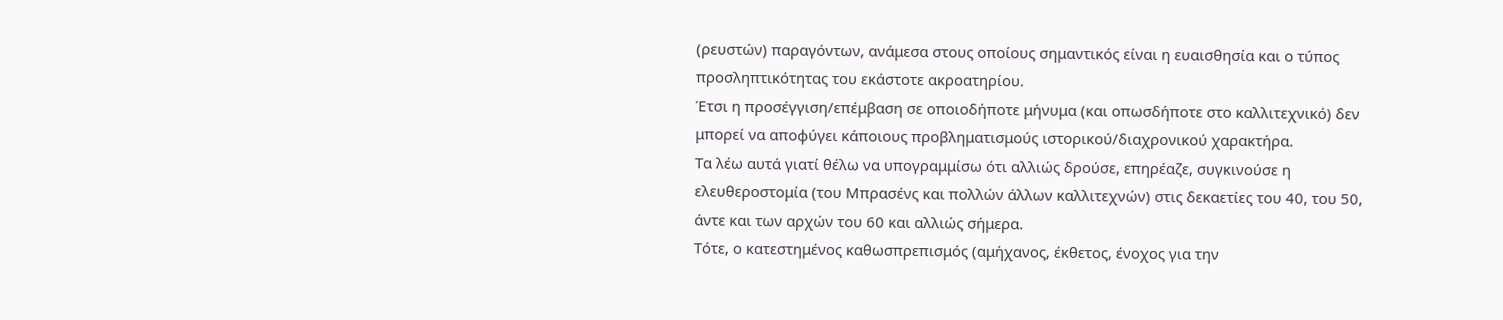(ρευστών) παραγόντων, ανάμεσα στους οποίους σημαντικός είναι η ευαισθησία και ο τύπος προσληπτικότητας του εκάστοτε ακροατηρίου.
Έτσι η προσέγγιση/επέμβαση σε οποιοδήποτε μήνυμα (και οπωσδήποτε στο καλλιτεχνικό) δεν μπορεί να αποφύγει κάποιους προβληματισμούς ιστορικού/διαχρονικού χαρακτήρα.
Τα λέω αυτά γιατί θέλω να υπογραμμίσω ότι αλλιώς δρούσε, επηρέαζε, συγκινούσε η ελευθεροστομία (του Μπρασένς και πολλών άλλων καλλιτεχνών) στις δεκαετίες του 40, του 50, άντε και των αρχών του 60 και αλλιώς σήμερα.
Τότε, ο κατεστημένος καθωσπρεπισμός (αμήχανος, έκθετος, ένοχος για την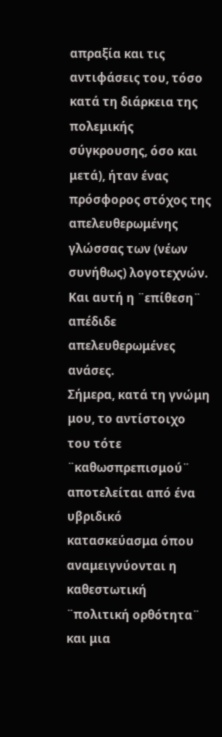απραξία και τις αντιφάσεις του, τόσο κατά τη διάρκεια της πολεμικής σύγκρουσης, όσο και μετά), ήταν ένας πρόσφορος στόχος της απελευθερωμένης γλώσσας των (νέων συνήθως) λογοτεχνών. Και αυτή η ¨επίθεση¨ απέδιδε απελευθερωμένες ανάσες.
Σήμερα, κατά τη γνώμη μου, το αντίστοιχο του τότε ¨καθωσπρεπισμού¨ αποτελείται από ένα υβριδικό κατασκεύασμα όπου αναμειγνύονται η καθεστωτική ¨πολιτική ορθότητα¨ και μια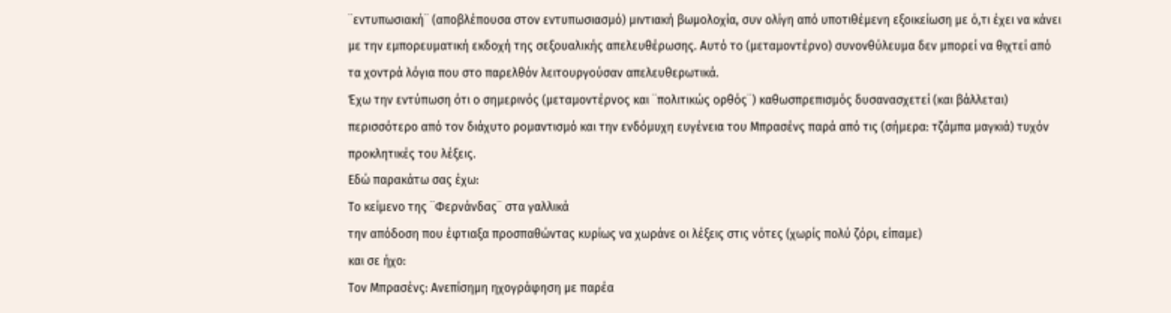¨εντυπωσιακή¨ (αποβλέπουσα στον εντυπωσιασμό) μιντιακή βωμολοχία, συν ολίγη από υποτιθέμενη εξοικείωση με ό,τι έχει να κάνει με την εμπορευματική εκδοχή της σεξουαλικής απελευθέρωσης. Αυτό το (μεταμοντέρνο) συνονθύλευμα δεν μπορεί να θιχτεί από τα χοντρά λόγια που στο παρελθόν λειτουργούσαν απελευθερωτικά.
Έχω την εντύπωση ότι ο σημερινός (μεταμοντέρνος και ¨πολιτικώς ορθός¨) καθωσπρεπισμός δυσανασχετεί (και βάλλεται) περισσότερο από τον διάχυτο ρομαντισμό και την ενδόμυχη ευγένεια του Μπρασένς παρά από τις (σήμερα: τζάμπα μαγκιά) τυχόν προκλητικές του λέξεις.
Εδώ παρακάτω σας έχω:
Το κείμενο της ¨Φερνάνδας¨ στα γαλλικά
την απόδοση που έφτιαξα προσπαθώντας κυρίως να χωράνε οι λέξεις στις νότες (χωρίς πολύ ζόρι, είπαμε)
και σε ήχο:
Τον Μπρασένς: Ανεπίσημη ηχογράφηση με παρέα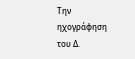Την ηχογράφηση του Δ.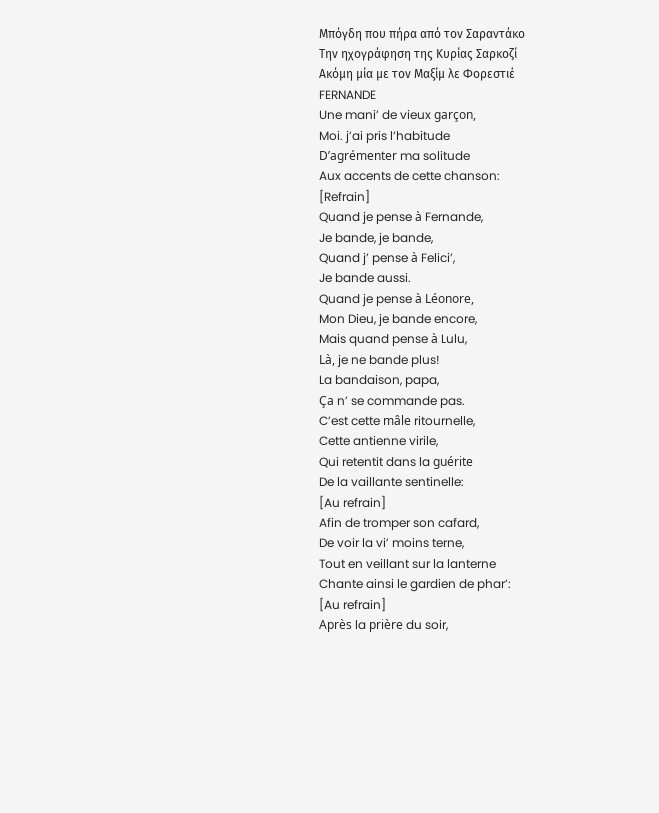Μπόγδη που πήρα από τον Σαραντάκο
Την ηχογράφηση της Κυρίας Σαρκοζί
Ακόμη μία με τον Μαξίμ λε Φορεστιέ
FERNANDE
Une mani’ de vieux garçon,
Moi. j’ai pris l’habitude
D’agrémenter ma solitude
Aux accents de cette chanson:
[Refrain]
Quand je pense à Fernande,
Je bande, je bande,
Quand j’ pense à Felici’,
Je bande aussi.
Quand je pense à Léonore,
Mon Dieu, je bande encore,
Mais quand pense à Lulu,
Là, je ne bande plus!
La bandaison, papa,
Ça n’ se commande pas.
C’est cette mâle ritournelle,
Cette antienne virile,
Qui retentit dans la guérite
De la vaillante sentinelle:
[Au refrain]
Afin de tromper son cafard,
De voir la vi’ moins terne,
Tout en veillant sur la lanterne
Chante ainsi le gardien de phar’:
[Au refrain]
Après la prière du soir,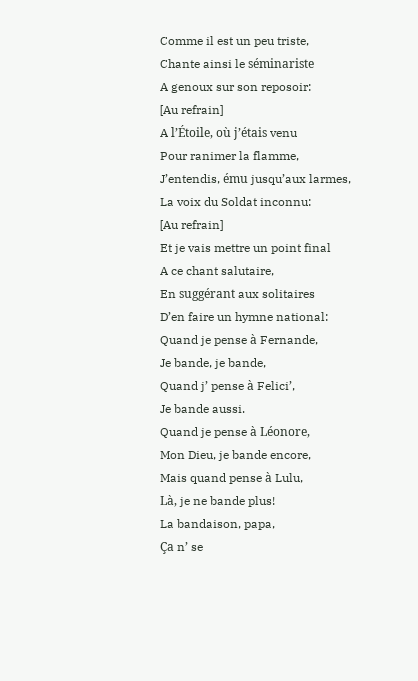Comme il est un peu triste,
Chante ainsi le séminariste
A genoux sur son reposoir:
[Au refrain]
A l’Étoile, où j’étais venu
Pour ranimer la flamme,
J’entendis, ému jusqu’aux larmes,
La voix du Soldat inconnu:
[Au refrain]
Et je vais mettre un point final
A ce chant salutaire,
En suggérant aux solitaires
D’en faire un hymne national:
Quand je pense à Fernande,
Je bande, je bande,
Quand j’ pense à Felici’,
Je bande aussi.
Quand je pense à Léonore,
Mon Dieu, je bande encore,
Mais quand pense à Lulu,
Là, je ne bande plus!
La bandaison, papa,
Ça n’ se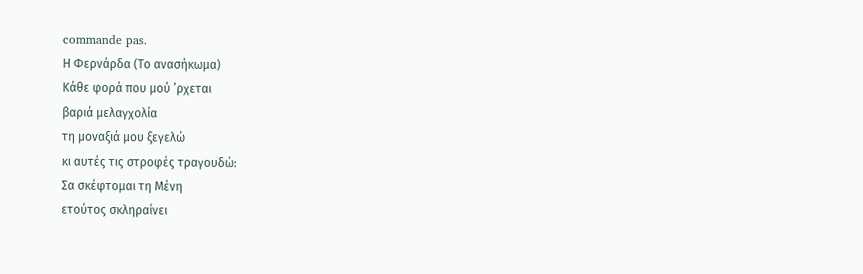commande pas.
Η Φερνάρδα (Το ανασήκωμα)
Κάθε φορά που μού ’ρχεται
βαριά μελαγχολία
τη μοναξιά μου ξεγελώ
κι αυτές τις στροφές τραγουδώ:
Σα σκέφτομαι τη Μένη
ετούτος σκληραίνει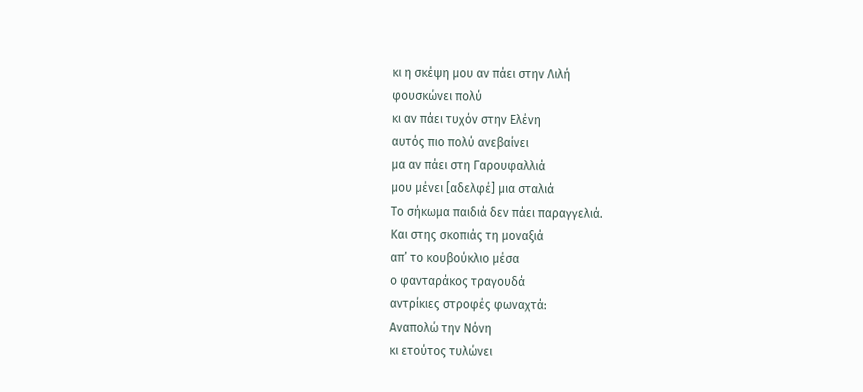κι η σκέψη μου αν πάει στην Λιλή
φουσκώνει πολύ
κι αν πάει τυχόν στην Ελένη
αυτός πιο πολύ ανεβαίνει
μα αν πάει στη Γαρουφαλλιά
μου μένει [αδελφέ] μια σταλιά
Το σήκωμα παιδιά δεν πάει παραγγελιά.
Και στης σκοπιάς τη μοναξιά
απ’ το κουβούκλιο μέσα
ο φανταράκος τραγουδά
αντρίκιες στροφές φωναχτά:
Αναπολώ την Νόνη
κι ετούτος τυλώνει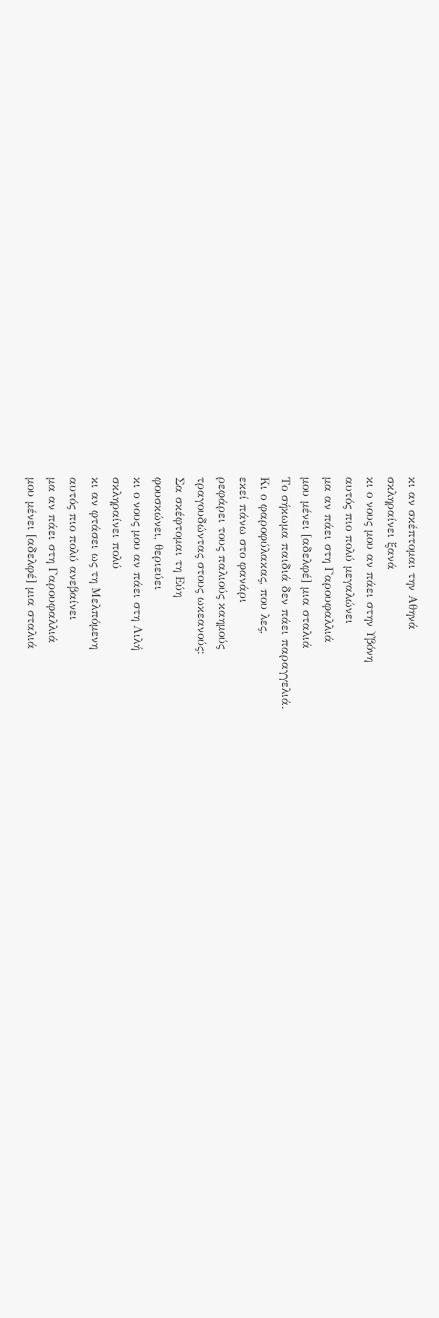κι αν σκέπτομαι την Αθηνά
σκληραίνει ξανά
κι ο νους μου αν πάει στην Υβόνη
αυτός πιο πολύ μεγαλώνει
μα αν πάει στη Γαρουφαλλιά
μου μένει [αδελφέ] μια σταλιά
Το σήκωμα παιδιά δεν πάει παραγγελιά.
Κι ο φαροφύλακας, που λες,
εκεί πάνω στο φανάρι
ρεφάρει τους παλιούς καημούς
τραγουδώντας στους ωκεανούς:
Σα σκέφτομαι τη Εύη
φουσκώνει, θεριεύει
κι ο νους μου αν πάει στη Λιλή
σκληραίνει πολύ
κι αν φτάσει ως τη Μελπόμενη
αυτός πιο πολύ ανεβαίνει
μα αν πάει στη Γαρουφαλλιά
μου μένει [αδελφέ] μια σταλιά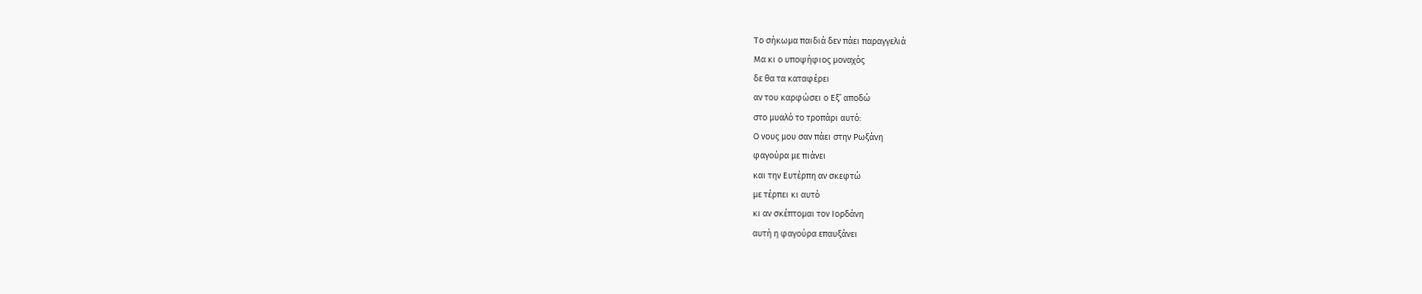Το σήκωμα παιδιά δεν πάει παραγγελιά
Μα κι ο υποψήφιος μοναχός
δε θα τα καταφέρει
αν του καρφώσει ο Εξ’ αποδώ
στο μυαλό το τροπάρι αυτό:
Ο νους μου σαν πάει στην Ρωξάνη
φαγούρα με πιάνει
και την Ευτέρπη αν σκεφτώ
με τέρπει κι αυτό
κι αν σκέπτομαι τον Ιορδάνη
αυτή η φαγούρα επαυξάνει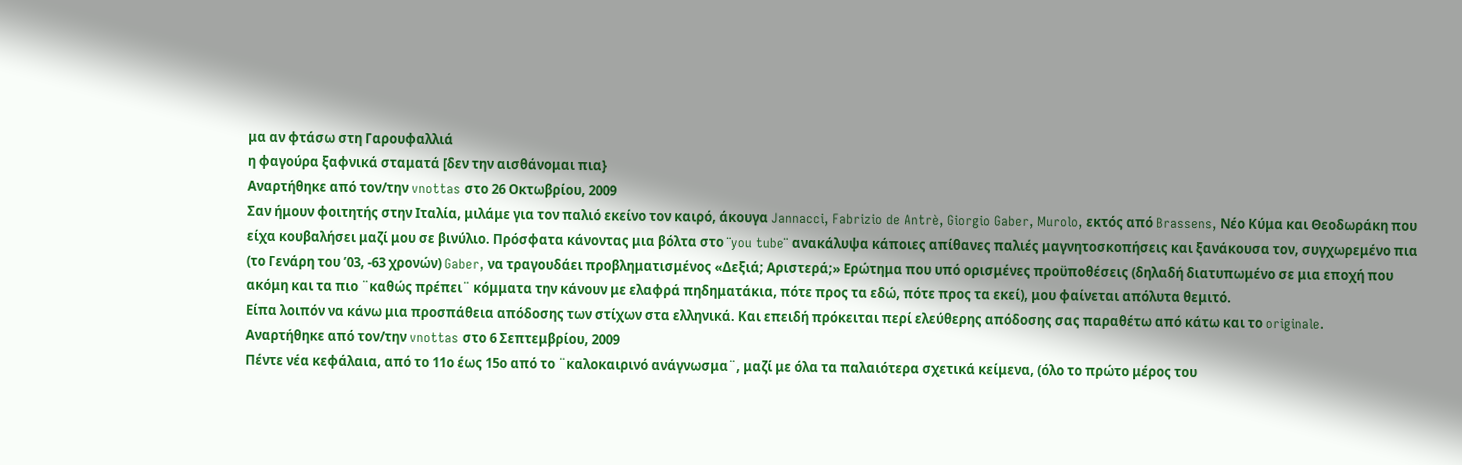μα αν φτάσω στη Γαρουφαλλιά
η φαγούρα ξαφνικά σταματά [δεν την αισθάνομαι πια}
Αναρτήθηκε από τον/την vnottas στο 26 Οκτωβρίου, 2009
Σαν ήμουν φοιτητής στην Ιταλία, μιλάμε για τον παλιό εκείνο τον καιρό, άκουγα Jannacci, Fabrizio de Antrè, Giorgio Gaber, Murolo, εκτός από Brassens, Νέο Kύμα και Θεοδωράκη που είχα κουβαλήσει μαζί μου σε βινύλιο. Πρόσφατα κάνοντας μια βόλτα στο ¨you tube¨ ανακάλυψα κάποιες απίθανες παλιές μαγνητοσκοπήσεις και ξανάκουσα τον, συγχωρεμένο πια (το Γενάρη του ’03, -63 χρονών) Gaber, να τραγουδάει προβληματισμένος «Δεξιά; Αριστερά;» Ερώτημα που υπό ορισμένες προϋποθέσεις (δηλαδή διατυπωμένο σε μια εποχή που ακόμη και τα πιο ¨καθώς πρέπει¨ κόμματα την κάνουν με ελαφρά πηδηματάκια, πότε προς τα εδώ, πότε προς τα εκεί), μου φαίνεται απόλυτα θεμιτό.
Είπα λοιπόν να κάνω μια προσπάθεια απόδοσης των στίχων στα ελληνικά. Και επειδή πρόκειται περί ελεύθερης απόδοσης σας παραθέτω από κάτω και το originale.
Αναρτήθηκε από τον/την vnottas στο 6 Σεπτεμβρίου, 2009
Πέντε νέα κεφάλαια, από το 11ο έως 15ο από το ¨καλοκαιρινό ανάγνωσμα¨, μαζί με όλα τα παλαιότερα σχετικά κείμενα, (όλο το πρώτο μέρος του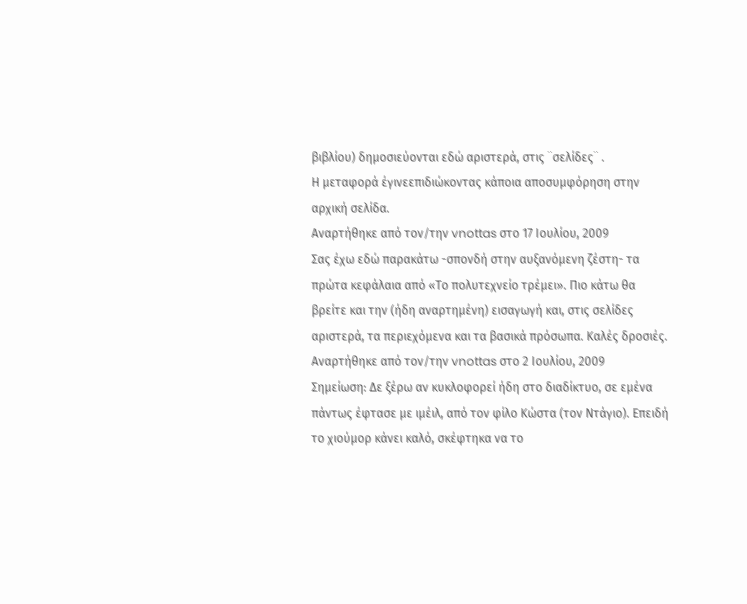βιβλίου) δημοσιεύονται εδώ αριστερά, στις ¨σελίδες¨ .
Η μεταφορά έγινεεπιδιώκοντας κάποια αποσυμφόρηση στην αρχική σελίδα.
Αναρτήθηκε από τον/την vnottas στο 17 Ιουλίου, 2009
Σας έχω εδώ παρακάτω -σπονδή στην αυξανόμενη ζέστη- τα πρώτα κεφάλαια από «Το πολυτεχνείο τρέμει». Πιο κάτω θα βρείτε και την (ήδη αναρτημένη) εισαγωγή και, στις σελίδες αριστερά, τα περιεχόμενα και τα βασικά πρόσωπα. Καλές δροσιές.
Αναρτήθηκε από τον/την vnottas στο 2 Ιουλίου, 2009
Σημείωση: Δε ξέρω αν κυκλοφορεί ήδη στο διαδίκτυο, σε εμένα πάντως έφτασε με ιμέιλ, από τον φίλο Κώστα (τον Ντάγιο). Επειδή το χιούμορ κάνει καλό, σκέφτηκα να το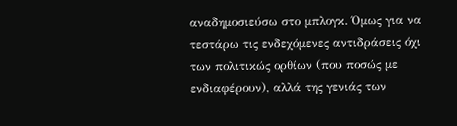αναδημοσιεύσω στο μπλογκ. Όμως για να τεστάρω τις ενδεχόμενες αντιδράσεις όχι των πολιτικώς ορθίων (που ποσώς με ενδιαφέρουν), αλλά της γενιάς των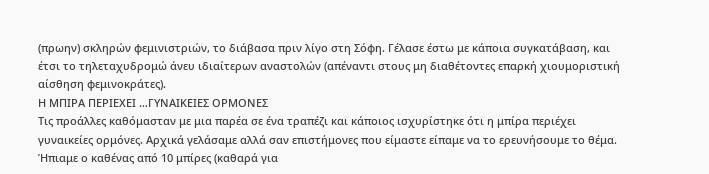(πρωην) σκληρών φεμινιστριών, το διάβασα πριν λίγο στη Σόφη. Γέλασε έστω με κάποια συγκατάβαση, και έτσι το τηλεταχυδρομώ άνευ ιδιαίτερων αναστολών (απέναντι στους μη διαθέτοντες επαρκή χιουμοριστική αίσθηση φεμινοκράτες).
Η ΜΠΙΡΑ ΠΕΡΙΕΧΕΙ …ΓΥΝΑΙΚΕΙΕΣ ΟΡΜΟΝΕΣ
Τις προάλλες καθόμασταν με μια παρέα σε ένα τραπέζι και κάποιος ισχυρίστηκε ότι η μπίρα περιέχει γυναικείες ορμόνες. Αρχικά γελάσαμε αλλά σαν επιστήμονες που είμαστε είπαμε να το ερευνήσουμε το θέμα.
Ήπιαμε ο καθένας από 10 μπίρες (καθαρά για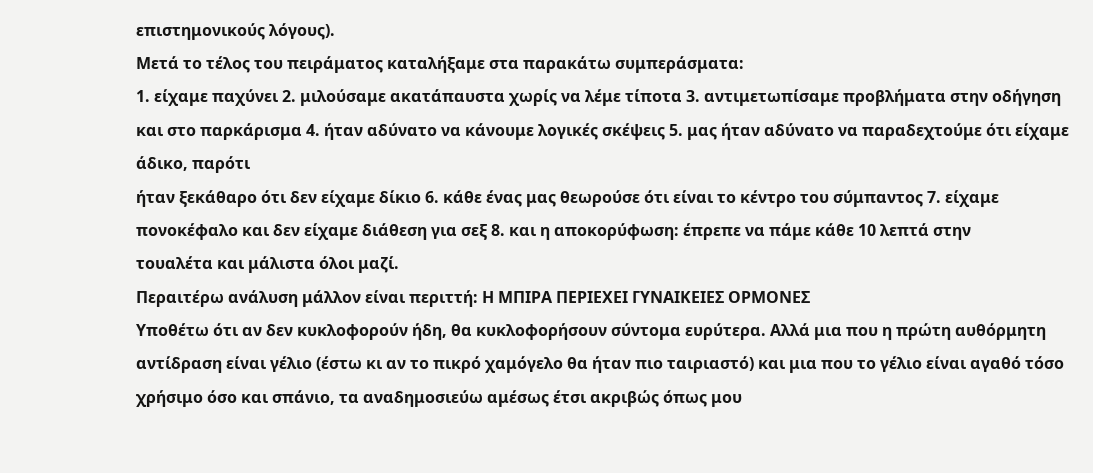επιστημονικούς λόγους).
Μετά το τέλος του πειράματος καταλήξαμε στα παρακάτω συμπεράσματα:
1. είχαμε παχύνει 2. μιλούσαμε ακατάπαυστα χωρίς να λέμε τίποτα 3. αντιμετωπίσαμε προβλήματα στην οδήγηση και στο παρκάρισμα 4. ήταν αδύνατο να κάνουμε λογικές σκέψεις 5. μας ήταν αδύνατο να παραδεχτούμε ότι είχαμε άδικο, παρότι
ήταν ξεκάθαρο ότι δεν είχαμε δίκιο 6. κάθε ένας μας θεωρούσε ότι είναι το κέντρο του σύμπαντος 7. είχαμε πονοκέφαλο και δεν είχαμε διάθεση για σεξ 8. και η αποκορύφωση: έπρεπε να πάμε κάθε 10 λεπτά στην
τουαλέτα και μάλιστα όλοι μαζί.
Περαιτέρω ανάλυση μάλλον είναι περιττή: Η ΜΠΙΡΑ ΠΕΡΙΕΧΕΙ ΓΥΝΑΙΚΕΙΕΣ ΟΡΜΟΝΕΣ
Υποθέτω ότι αν δεν κυκλοφορούν ήδη, θα κυκλοφορήσουν σύντομα ευρύτερα. Αλλά μια που η πρώτη αυθόρμητη αντίδραση είναι γέλιο (έστω κι αν το πικρό χαμόγελο θα ήταν πιο ταιριαστό) και μια που το γέλιο είναι αγαθό τόσο χρήσιμο όσο και σπάνιο, τα αναδημοσιεύω αμέσως έτσι ακριβώς όπως μου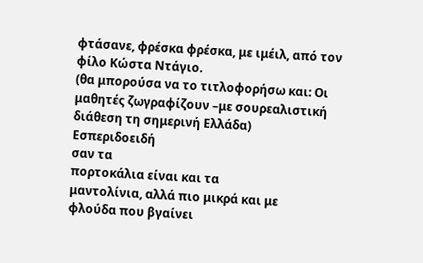φτάσανε, φρέσκα φρέσκα, με ιμέιλ, από τον φίλο Κώστα Ντάγιο.
(θα μπορούσα να το τιτλοφορήσω και: Οι μαθητές ζωγραφίζουν –με σουρεαλιστική διάθεση τη σημερινή Ελλάδα)
Εσπεριδοειδή
σαν τα
πορτοκάλια είναι και τα
μαντολίνια, αλλά πιο μικρά και με
φλούδα που βγαίνει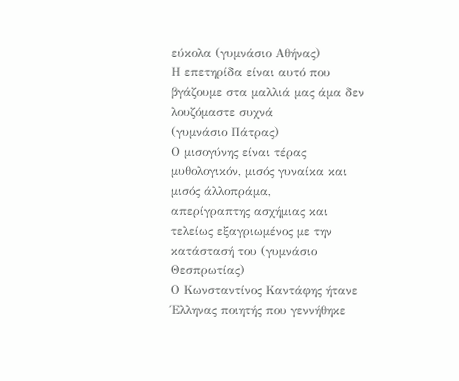εύκολα (γυμνάσιο Αθήνας)
Η επετηρίδα είναι αυτό που
βγάζουμε στα μαλλιά μας άμα δεν
λουζόμαστε συχνά
(γυμνάσιο Πάτρας)
Ο μισογύνης είναι τέρας
μυθολογικόν, μισός γυναίκα και
μισός άλλοπράμα,
απερίγραπτης ασχήμιας και
τελείως εξαγριωμένος με την
κατάστασή του (γυμνάσιο
Θεσπρωτίας)
Ο Κωνσταντίνος Καντάφης ήτανε
Έλληνας ποιητής που γεννήθηκε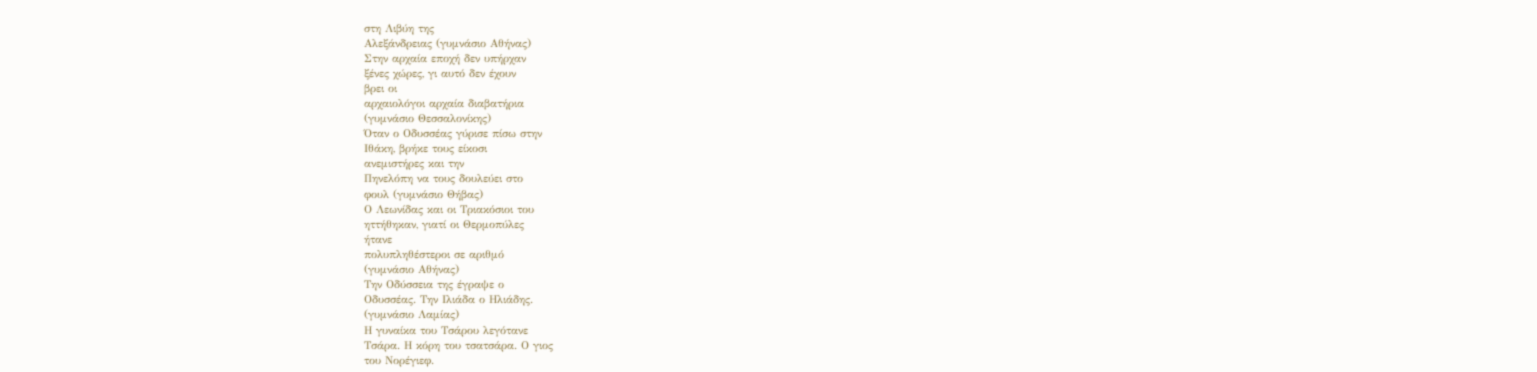στη Λιβύη της
Αλεξάνδρειας (γυμνάσιο Αθήνας)
Στην αρχαία εποχή δεν υπήρχαν
ξένες χώρες, γι αυτό δεν έχουν
βρει οι
αρχαιολόγοι αρχαία διαβατήρια
(γυμνάσιο Θεσσαλονίκης)
Όταν ο Οδυσσέας γύρισε πίσω στην
Ιθάκη, βρήκε τους είκοσι
ανεμιστήρες και την
Πηνελόπη να τους δουλεύει στο
φουλ (γυμνάσιο Θήβας)
Ο Λεωνίδας και οι Τριακόσιοι του
ηττήθηκαν, γιατί οι Θερμοπύλες
ήτανε
πολυπληθέστεροι σε αριθμό
(γυμνάσιο Αθήνας)
Την Οδύσσεια της έγραψε ο
Οδυσσέας. Την Ιλιάδα ο Ηλιάδης.
(γυμνάσιο Λαμίας)
Η γυναίκα του Τσάρου λεγότανε
Τσάρα. Η κόρη του τσατσάρα. Ο γιος
του Νορέγιεφ.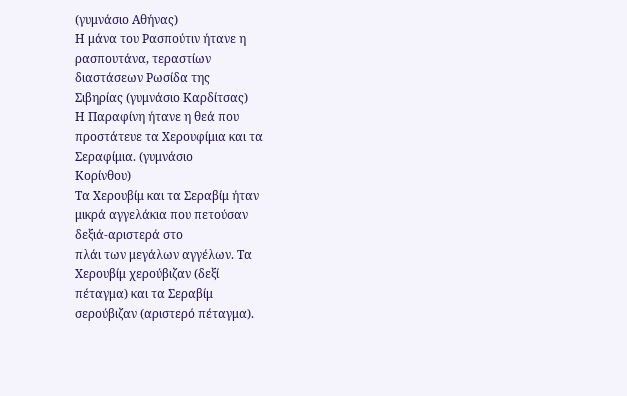(γυμνάσιο Αθήνας)
Η μάνα του Ρασπούτιν ήτανε η
ρασπουτάνα, τεραστίων
διαστάσεων Ρωσίδα της
Σιβηρίας (γυμνάσιο Καρδίτσας)
Η Παραφίνη ήτανε η θεά που
προστάτευε τα Χερουφίμια και τα
Σεραφίμια. (γυμνάσιο
Κορίνθου)
Tα Χερουβίμ και τα Σεραβίμ ήταν
μικρά αγγελάκια που πετούσαν
δεξιά-αριστερά στο
πλάι των μεγάλων αγγέλων. Τα
Χερουβίμ χερούβιζαν (δεξί
πέταγμα) και τα Σεραβίμ
σερούβιζαν (αριστερό πέταγμα).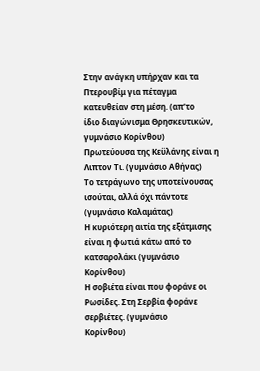Στην ανάγκη υπήρχαν και τα
Πτερουβίμ για πέταγμα
κατευθείαν στη μέση. (απ’το
ίδιο διαγώνισμα Θρησκευτικών,
γυμνάσιο Κορίνθου)
Πρωτεύουσα της Κεϋλάνης είναι η
Λιπτον Τι. (γυμνάσιο Αθήνας)
Το τετράγωνο της υποτείνουσας
ισούται, αλλά όχι πάντοτε
(γυμνάσιο Καλαμάτας)
Η κυριότερη αιτία της εξάτμισης
είναι η φωτιά κάτω από το
κατσαρολάκι (γυμνάσιο
Κορίνθου)
Η σοβιέτα είναι που φοράνε οι
Ρωσίδες. Στη Σερβία φοράνε
σερβιέτες. (γυμνάσιο
Κορίνθου)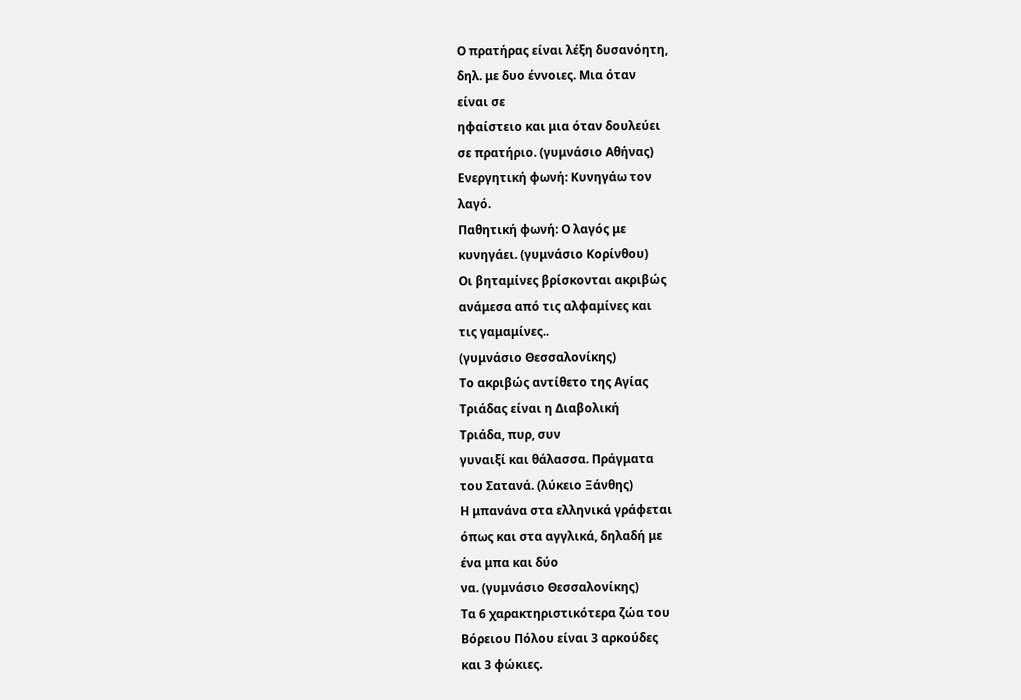Ο πρατήρας είναι λέξη δυσανόητη,
δηλ. με δυο έννοιες. Μια όταν
είναι σε
ηφαίστειο και μια όταν δουλεύει
σε πρατήριο. (γυμνάσιο Αθήνας)
Ενεργητική φωνή: Κυνηγάω τον
λαγό.
Παθητική φωνή: Ο λαγός με
κυνηγάει. (γυμνάσιο Κορίνθου)
Οι βηταμίνες βρίσκονται ακριβώς
ανάμεσα από τις αλφαμίνες και
τις γαμαμίνες..
(γυμνάσιο Θεσσαλονίκης)
Το ακριβώς αντίθετο της Αγίας
Τριάδας είναι η Διαβολική
Τριάδα, πυρ, συν
γυναιξί και θάλασσα. Πράγματα
του Σατανά. (λύκειο Ξάνθης)
Η μπανάνα στα ελληνικά γράφεται
όπως και στα αγγλικά, δηλαδή με
ένα μπα και δύο
να. (γυμνάσιο Θεσσαλονίκης)
Τα 6 χαρακτηριστικότερα ζώα του
Βόρειου Πόλου είναι 3 αρκούδες
και 3 φώκιες.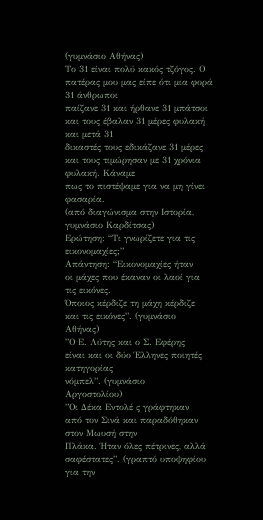(γυμνάσιο Αθήνας)
Το 31 είναι πολύ κακός τζόγος. Ο
πατέρας μου μας είπε ότι μια φορά
31 άνθρωποι
παίζανε 31 και ήρθανε 31 μπάτσοι
και τους έβαλαν 31 μέρες φυλακή
και μετά 31
δικαστές τους εδικάζανε 31 μέρες
και τους τιμώρησαν με 31 χρόνια
φυλακή. Κάναμε
πως το πιστέψαμε για να μη γίνει
φασαρία.
(από διαγώνισμα στην Ιστορία,
γυμνάσιο Καρδίτσας)
Ερώτηση: “Τι γνωρίζετε για τις
εικονομαχίες;”
Απάντηση: “Εικονομαχίες ήταν
οι μάχες που έκαναν οι λαοί για
τις εικόνες.
Όποιος κέρδιζε τη μάχη κέρδιζε
και τις εικόνες”. (γυμνάσιο
Αθήνας)
”Ο Ε. Λύτης και ο Σ. Εφέρης
είναι και οι δύο Έλληνες ποιητές
κατηγορίας
νόμπελ”. (γυμνάσιο
Αργοστολίου)
”Οι Δέκα Εντολέ ς γράφτηκαν
από τον Σινά και παραδόθηκαν
στον Μωυσή στην
Πλάκα. Ήταν όλες πέτρινες, αλλά
σαφέστατες”. (γραπτό υποψηφίου
για την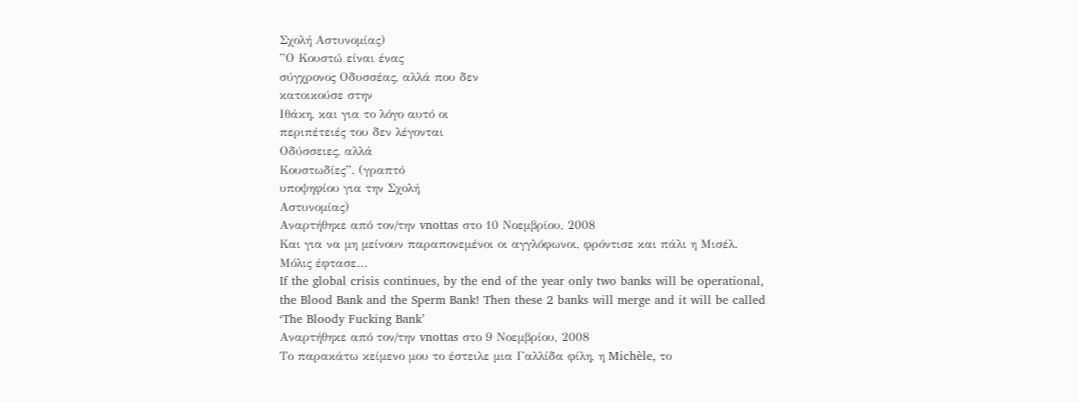Σχολή Αστυνομίας)
”Ο Κουστώ είναι ένας
σύγχρονος Οδυσσέας, αλλά που δεν
κατοικούσε στην
Ιθάκη, και για το λόγο αυτό οι
περιπέτειές του δεν λέγονται
Οδύσσειες, αλλά
Κουστωδίες”. (γραπτό
υποψηφίου για την Σχολή
Αστυνομίας)
Αναρτήθηκε από τον/την vnottas στο 10 Νοεμβρίου, 2008
Και για να μη μείνουν παραπονεμένοι οι αγγλόφωνοι, φρόντισε και πάλι η Μισέλ. Μόλις έφτασε…
If the global crisis continues, by the end of the year only two banks will be operational, the Blood Bank and the Sperm Bank! Then these 2 banks will merge and it will be called ‘The Bloody Fucking Bank’
Αναρτήθηκε από τον/την vnottas στο 9 Νοεμβρίου, 2008
Το παρακάτω κείμενο μου το έστειλε μια Γαλλίδα φίλη, η Michèle, το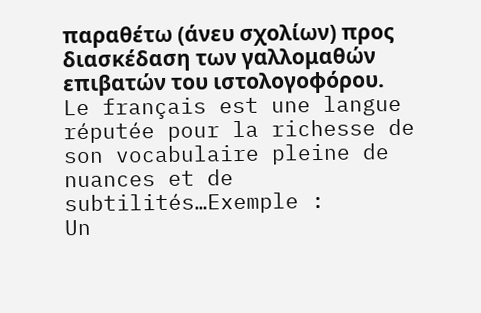παραθέτω (άνευ σχολίων) προς διασκέδαση των γαλλομαθών επιβατών του ιστολογοφόρου.
Le français est une langue réputée pour la richesse de son vocabulaire pleine de nuances et de subtilités…Exemple :
Un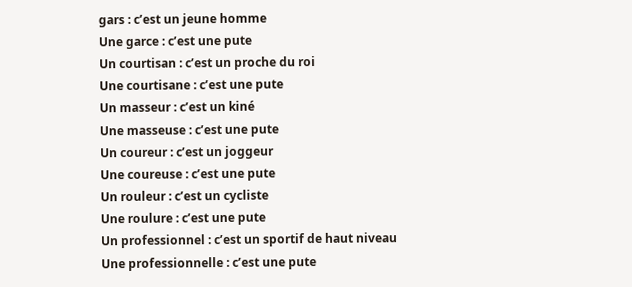gars : c’est un jeune homme
Une garce : c’est une pute
Un courtisan : c’est un proche du roi
Une courtisane : c’est une pute
Un masseur : c’est un kiné
Une masseuse : c’est une pute
Un coureur : c’est un joggeur
Une coureuse : c’est une pute
Un rouleur : c’est un cycliste
Une roulure : c’est une pute
Un professionnel : c’est un sportif de haut niveau
Une professionnelle : c’est une pute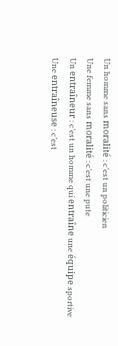Un homme sans moralité : c’est un politicien
Une femme sans moralité : c’est une pute
Un entraîneur : c’est un homme qui entraîne une équipe sportive
Une entraîneuse : c’est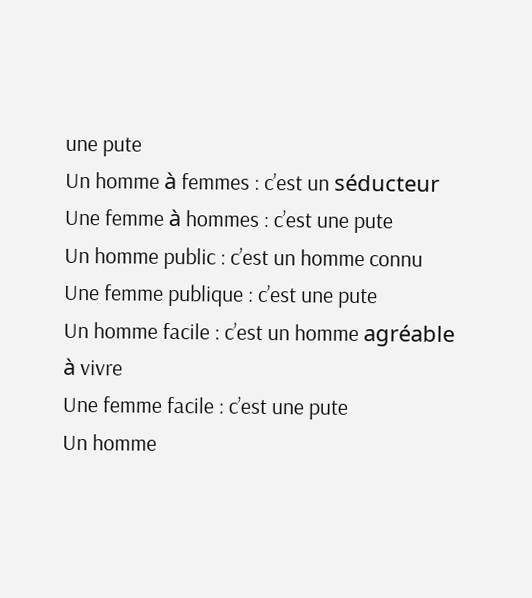une pute
Un homme à femmes : c’est un séducteur
Une femme à hommes : c’est une pute
Un homme public : c’est un homme connu
Une femme publique : c’est une pute
Un homme facile : c’est un homme agréable à vivre
Une femme facile : c’est une pute
Un homme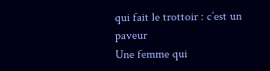qui fait le trottoir : c’est un paveur
Une femme qui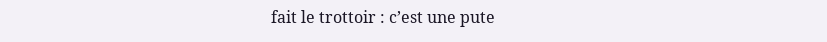fait le trottoir : c’est une pute